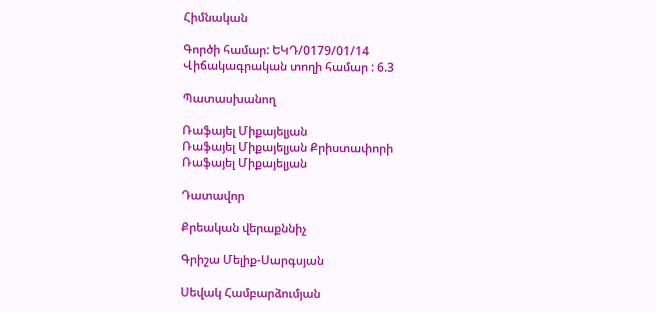Հիմնական

Գործի համար: ԵԿԴ/0179/01/14
Վիճակագրական տողի համար : 6.3

Պատասխանող

Ռաֆայել Միքայելյան
Ռաֆայել Միքայելյան Քրիստափորի
Ռաֆայել Միքայելյան

Դատավոր

Քրեական վերաքննիչ

Գրիշա Մելիք-Սարգսյան

Սեվակ Համբարձումյան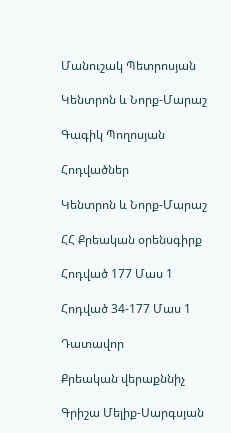Մանուշակ Պետրոսյան

Կենտրոն և Նորք-Մարաշ

Գագիկ Պողոսյան

Հոդվածներ

Կենտրոն և Նորք-Մարաշ

ՀՀ Քրեական օրենսգիրք

Հոդված 177 Մաս 1

Հոդված 34-177 Մաս 1

Դատավոր

Քրեական վերաքննիչ

Գրիշա Մելիք-Սարգսյան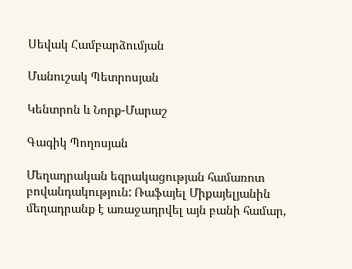Սեվակ Համբարձումյան

Մանուշակ Պետրոսյան

Կենտրոն և Նորք-Մարաշ

Գագիկ Պողոսյան

Մեղադրական եզրակացության համառոտ բովանդակություն: Ռաֆայել Միքայելյանին մեղադրանք է առաջադրվել այն բանի համար,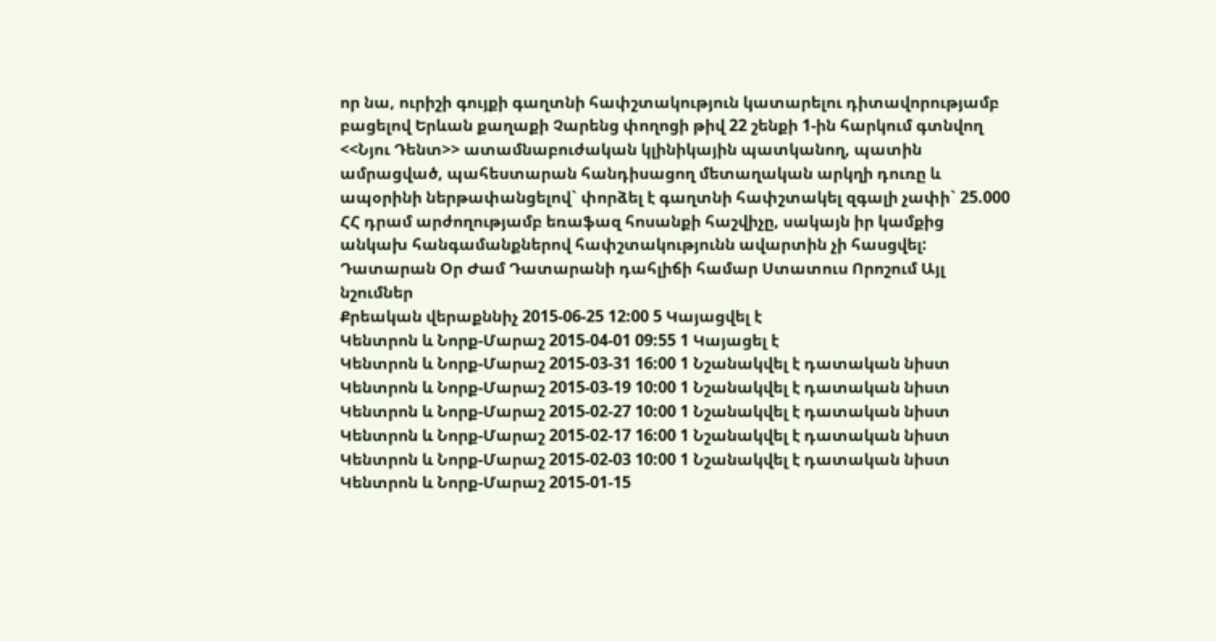որ նա, ուրիշի գույքի գաղտնի հափշտակություն կատարելու դիտավորությամբ բացելով Երևան քաղաքի Չարենց փողոցի թիվ 22 շենքի 1-ին հարկում գտնվող <<Նյու Դենտ>> ատամնաբուժական կլինիկային պատկանող, պատին ամրացված, պահեստարան հանդիսացող մետաղական արկղի դուռը և ապօրինի ներթափանցելով` փորձել է գաղտնի հափշտակել զգալի չափի` 25.000 ՀՀ դրամ արժողությամբ եռաֆազ հոսանքի հաշվիչը, սակայն իր կամքից անկախ հանգամանքներով հափշտակությունն ավարտին չի հասցվել:
Դատարան Օր Ժամ Դատարանի դահլիճի համար Ստատուս Որոշում Այլ նշումներ
Քրեական վերաքննիչ 2015-06-25 12:00 5 Կայացվել է
Կենտրոն և Նորք-Մարաշ 2015-04-01 09:55 1 Կայացել է
Կենտրոն և Նորք-Մարաշ 2015-03-31 16:00 1 Նշանակվել է դատական նիստ
Կենտրոն և Նորք-Մարաշ 2015-03-19 10:00 1 Նշանակվել է դատական նիստ
Կենտրոն և Նորք-Մարաշ 2015-02-27 10:00 1 Նշանակվել է դատական նիստ
Կենտրոն և Նորք-Մարաշ 2015-02-17 16:00 1 Նշանակվել է դատական նիստ
Կենտրոն և Նորք-Մարաշ 2015-02-03 10:00 1 Նշանակվել է դատական նիստ
Կենտրոն և Նորք-Մարաշ 2015-01-15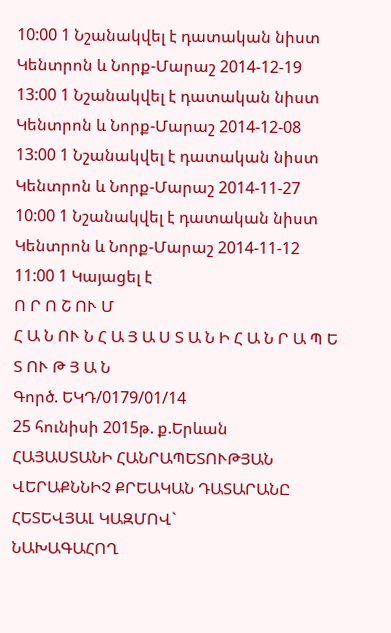10:00 1 Նշանակվել է դատական նիստ
Կենտրոն և Նորք-Մարաշ 2014-12-19 13:00 1 Նշանակվել է դատական նիստ
Կենտրոն և Նորք-Մարաշ 2014-12-08 13:00 1 Նշանակվել է դատական նիստ
Կենտրոն և Նորք-Մարաշ 2014-11-27 10:00 1 Նշանակվել է դատական նիստ
Կենտրոն և Նորք-Մարաշ 2014-11-12 11:00 1 Կայացել է
Ո Ր Ո Շ ՈՒ Մ
Հ Ա Ն ՈՒ Ն Հ Ա Յ Ա Ս Տ Ա Ն Ի Հ Ա Ն Ր Ա Պ Ե Տ ՈՒ Թ Յ Ա Ն
Գործ. ԵԿԴ/0179/01/14
25 հունիսի 2015թ. ք.Երևան
ՀԱՅԱՍՏԱՆԻ ՀԱՆՐԱՊԵՏՈՒԹՅԱՆ
ՎԵՐԱՔՆՆԻՉ ՔՐԵԱԿԱՆ ԴԱՏԱՐԱՆԸ ՀԵՏԵՎՅԱԼ ԿԱԶՄՈՎ`
ՆԱԽԱԳԱՀՈՂ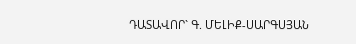ԴԱՏԱՎՈՐ` Գ. ՄԵԼԻՔ-ՍԱՐԳՍՅԱՆ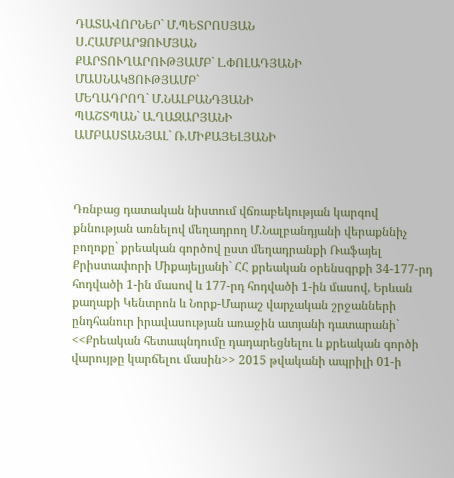ԴԱՏԱՎՈՐՆԵՐ` Մ.ՊԵՏՐՈՍՅԱՆ
Ս.ՀԱՄԲԱՐՁՈՒՄՅԱՆ
ՔԱՐՏՈՒՂԱՐՈՒԹՅԱՄԲ` Լ.ՓՈԼԱԴՅԱՆԻ
ՄԱՍՆԱԿՑՈՒԹՅԱՄԲ`
ՄԵՂԱԴՐՈՂ` Մ.ՆԱԼԲԱՆԴՅԱՆԻ
ՊԱՇՏՊԱՆ` Ա.ՂԱԶԱՐՅԱՆԻ
ԱՄԲԱՍՏԱՆՅԱԼ` Ռ.ՄԻՔԱՅԵԼՅԱՆԻ



Դռնբաց դատական նիստում վճռաբեկության կարգով քննության առնելով մեղադրող Մ.Նալբանդյանի վերաքննիչ բողոքը` քրեական գործով ըստ մեղադրանքի Ռաֆայել Քրիստափորի Միքայելյանի` ՀՀ քրեական օրենսգրքի 34-177-րդ հոդվածի 1-ին մասով և 177-րդ հոդվածի 1-ին մասով, Երևան քաղաքի Կենտրոն և Նորք-Մարաշ վարչական շրջանների ընդհանուր իրավասության առաջին ատյանի դատարանի` <<Քրեական հետապնդումը դադարեցնելու և քրեական գործի վարույթը կարճելու մասին>> 2015 թվականի ապրիլի 01-ի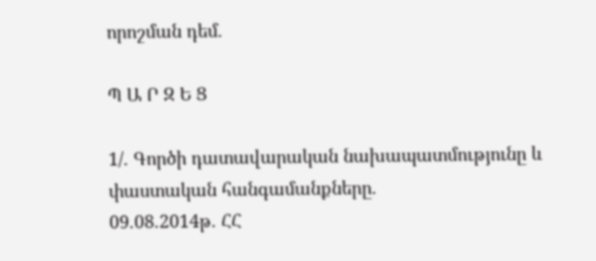որոշման դեմ.

Պ Ա Ր Զ Ե Ց

1/. Գործի դատավարական նախապատմությունը և փաստական հանգամանքները.
09.08.2014թ. ՀՀ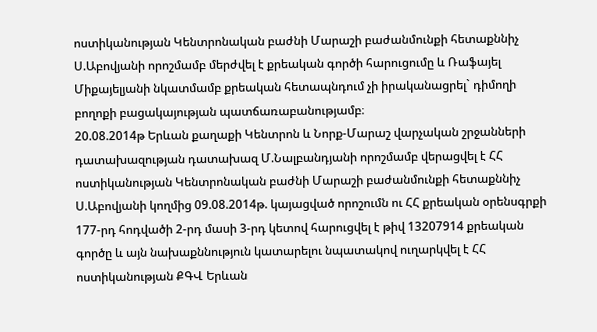ոստիկանության Կենտրոնական բաժնի Մարաշի բաժանմունքի հետաքննիչ Ս.Աբովյանի որոշմամբ մերժվել է քրեական գործի հարուցումը և Ռաֆայել Միքայելյանի նկատմամբ քրեական հետապնդում չի իրականացրել` դիմողի բողոքի բացակայության պատճառաբանությամբ։
20.08.2014թ Երևան քաղաքի Կենտրոն և Նորք-Մարաշ վարչական շրջանների դատախազության դատախազ Մ.Նալբանդյանի որոշմամբ վերացվել է ՀՀ ոստիկանության Կենտրոնական բաժնի Մարաշի բաժանմունքի հետաքննիչ Ս.Աբովյանի կողմից 09.08.2014թ. կայացված որոշումն ու ՀՀ քրեական օրենսգրքի 177-րդ հոդվածի 2-րդ մասի 3-րդ կետով հարուցվել է թիվ 13207914 քրեական գործը և այն նախաքննություն կատարելու նպատակով ուղարկվել է ՀՀ ոստիկանության ՔԳՎ Երևան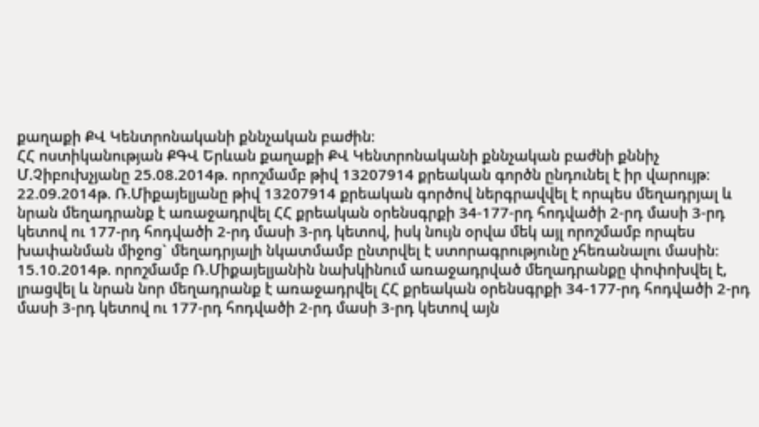քաղաքի ՔՎ Կենտրոնականի քննչական բաժին։
ՀՀ ոստիկանության ՔԳՎ Երևան քաղաքի ՔՎ Կենտրոնականի քննչական բաժնի քննիչ Մ.Չիբուխչյանը 25.08.2014թ. որոշմամբ թիվ 13207914 քրեական գործն ընդունել է իր վարույթ։
22.09.2014թ. Ռ.Միքայելյանը թիվ 13207914 քրեական գործով ներգրավվել է որպես մեղադրյալ և նրան մեղադրանք է առաջադրվել ՀՀ քրեական օրենսգրքի 34-177-րդ հոդվածի 2-րդ մասի 3-րդ կետով ու 177-րդ հոդվածի 2-րդ մասի 3-րդ կետով, իսկ նույն օրվա մեկ այլ որոշմամբ որպես խափանման միջոց` մեղադրյալի նկատմամբ ընտրվել է ստորագրությունը չհեռանալու մասին։
15.10.2014թ. որոշմամբ Ռ.Միքայելյանին նախկինում առաջադրված մեղադրանքը փոփոխվել է, լրացվել և նրան նոր մեղադրանք է առաջադրվել ՀՀ քրեական օրենսգրքի 34-177-րդ հոդվածի 2-րդ մասի 3-րդ կետով ու 177-րդ հոդվածի 2-րդ մասի 3-րդ կետով այն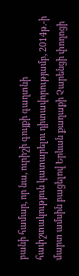բանի համար, որ նա, ուրիշի գույքի գաղտնի հափշտակություն կատարելու դիտավորությամբ, 2014թ.-ի մարտ ամսին բացելով Երևան քաղաքի Չարենցի փողոցի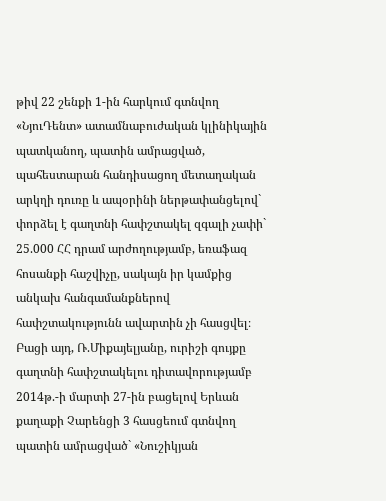թիվ 22 շենքի 1-ին հարկում գտնվող «ՆյուԴենտ» ատամնաբուժական կլինիկային պատկանող, պատին ամրացված, պահեստարան հանդիսացող մետաղական արկղի դուռը և ապօրինի ներթափանցելով` փորձել է գաղտնի հափշտակել զգալի չափի` 25.000 ՀՀ դրամ արժողությամբ, եռաֆազ հոսանքի հաշվիչը, սակայն իր կամքից անկախ հանգամանքներով հափշտակությունն ավարտին չի հասցվել։
Բացի այդ, Ռ.Միքայելյանը, ուրիշի գույքը գաղտնի հափշտակելու դիտավորությամբ 2014թ.-ի մարտի 27-ին բացելով Երևան քաղաքի Չարենցի 3 հասցեում գտնվող պատին ամրացված` «Նուշիկյան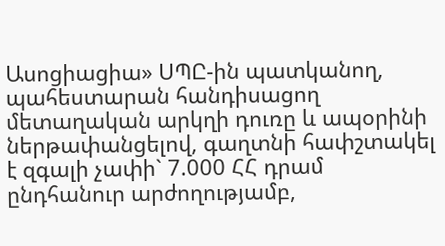Ասոցիացիա» ՍՊԸ-ին պատկանող, պահեստարան հանդիսացող մետաղական արկղի դուռը և ապօրինի ներթափանցելով, գաղտնի հափշտակել է զգալի չափի` 7.000 ՀՀ դրամ ընդհանուր արժողությամբ,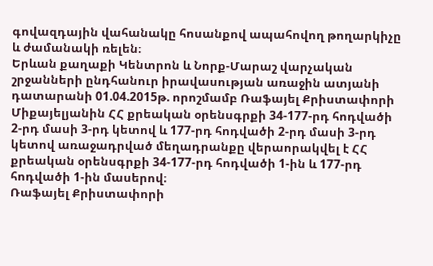գովազդային վահանակը հոսանքով ապահովող թողարկիչը և ժամանակի ռելեն։
Երևան քաղաքի Կենտրոն և Նորք-Մարաշ վարչական շրջանների ընդհանուր իրավասության առաջին ատյանի դատարանի 01.04.2015թ. որոշմամբ Ռաֆայել Քրիստափորի Միքայելյանին ՀՀ քրեական օրենսգրքի 34-177-րդ հոդվածի 2-րդ մասի 3-րդ կետով և 177-րդ հոդվածի 2-րդ մասի 3-րդ կետով առաջադրված մեղադրանքը վերաորակվել է ՀՀ քրեական օրենսգրքի 34-177-րդ հոդվածի 1-ին և 177-րդ հոդվածի 1-ին մասերով։
Ռաֆայել Քրիստափորի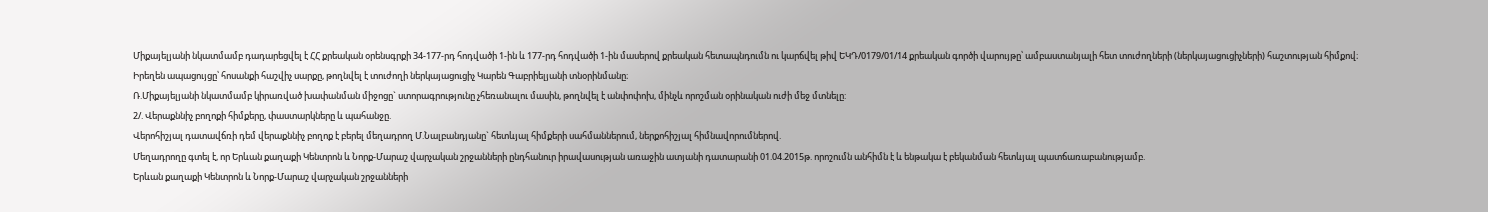Միքայելյանի նկատմամբ դադարեցվել է ՀՀ քրեական օրենսգրքի 34-177-րդ հոդվածի 1-ին և 177-րդ հոդվածի 1-ին մասերով քրեական հետապնդումն ու կարճվել թիվ ԵԿԴ/0179/01/14 քրեական գործի վարույթը՝ ամբաստանյալի հետ տուժողների (ներկայացուցիչների) հաշտության հիմքով։
Իրեղեն ապացույցը՝ հոսանքի հաշվիչ սարքը, թողնվել է տուժողի ներկայացուցիչ Կարեն Գաբրիելյանի տնօրինմանը։
Ռ.Միքայելյանի նկատմամբ կիրառված խափանման միջոցը` ստորագրությունը չհեռանալու մասին, թողնվել է անփոփոխ, մինչև որոշման օրինական ուժի մեջ մտնելը:
2/. Վերաքննիչ բողոքի հիմքերը, փաստարկները և պահանջը.
Վերոհիշյալ դատավճռի դեմ վերաքննիչ բողոք է բերել մեղադրող Մ.Նալբանդյանը` հետևյալ հիմքերի սահմաններում, ներքոհիշյալ հիմնավորումներով.
Մեղադրողը գտել է, որ Երևան քաղաքի Կենտրոն և Նորք-Մարաշ վարչական շրջանների ընդհանուր իրավասության առաջին ատյանի դատարանի 01.04.2015թ. որոշումն անհիմն է և ենթակա է բեկանման հետևյալ պատճառաբանությամբ.
Երևան քաղաքի Կենտրոն և Նորք-Մարաշ վարչական շրջանների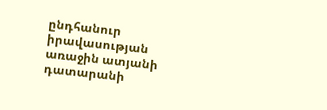ընդհանուր
իրավասության առաջին ատյանի դատարանի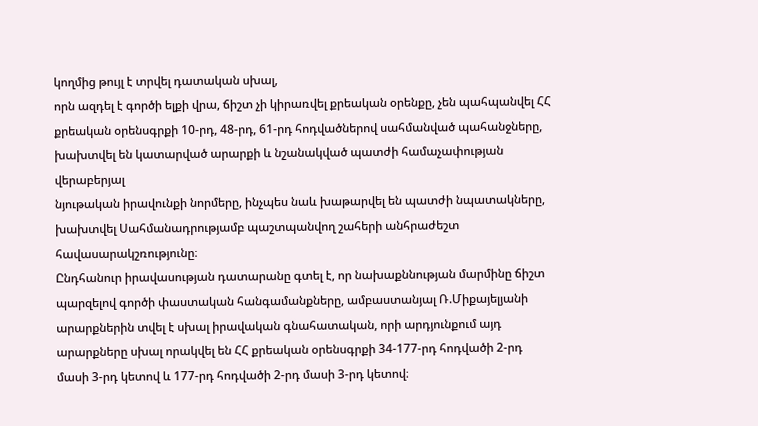կողմից թույլ է տրվել դատական սխալ,
որն ազդել է գործի ելքի վրա, ճիշտ չի կիրառվել քրեական օրենքը, չեն պահպանվել ՀՀ
քրեական օրենսգրքի 10-րդ, 48-րդ, 61-րդ հոդվածներով սահմանված պահանջները,
խախտվել են կատարված արարքի և նշանակված պատժի համաչափության վերաբերյալ
նյութական իրավունքի նորմերը, ինչպես նաև խաթարվել են պատժի նպատակները,
խախտվել Սահմանադրությամբ պաշտպանվող շահերի անհրաժեշտ հավասարակշռությունը։
Ընդհանուր իրավասության դատարանը գտել է, որ նախաքննության մարմինը ճիշտ պարզելով գործի փաստական հանգամանքները, ամբաստանյալ Ռ.Միքայելյանի արարքներին տվել է սխալ իրավական գնահատական, որի արդյունքում այդ արարքները սխալ որակվել են ՀՀ քրեական օրենսգրքի 34-177-րդ հոդվածի 2-րդ մասի 3-րդ կետով և 177-րդ հոդվածի 2-րդ մասի 3-րդ կետով։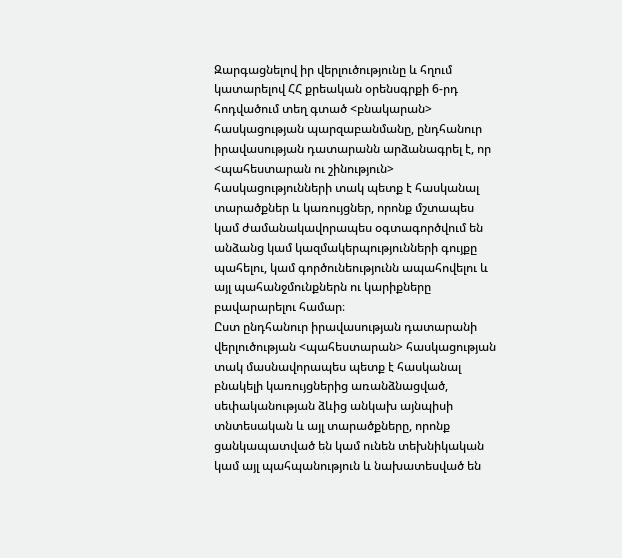Զարգացնելով իր վերլուծությունը և հղում կատարելով ՀՀ քրեական օրենսգրքի 6-րդ հոդվածում տեղ գտած <բնակարան> հասկացության պարզաբանմանը, ընդհանուր իրավասության դատարանն արձանագրել է, որ <պահեստարան ու շինություն> հասկացությունների տակ պետք է հասկանալ տարածքներ և կառույցներ, որոնք մշտապես կամ ժամանակավորապես օգտագործվում են անձանց կամ կազմակերպությունների գույքը պահելու, կամ գործունեությունն ապահովելու և այլ պահանջմունքներն ու կարիքները բավարարելու համար։
Ըստ ընդհանուր իրավասության դատարանի վերլուծության <պահեստարան> հասկացության տակ մասնավորապես պետք է հասկանալ բնակելի կառույցներից առանձնացված, սեփականության ձևից անկախ այնպիսի տնտեսական և այլ տարածքները, որոնք ցանկապատված են կամ ունեն տեխնիկական կամ այլ պահպանություն և նախատեսված են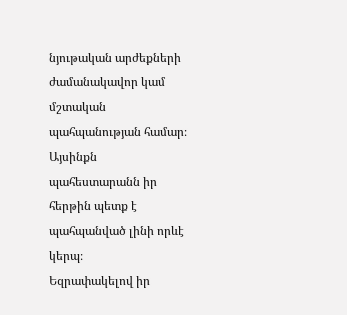նյութական արժեքների ժամանակավոր կամ մշտական պահպանության համար։
Այսինքն պահեստարանն իր հերթին պետք է պահպանված լինի որևէ կերպ։
Եզրափակելով իր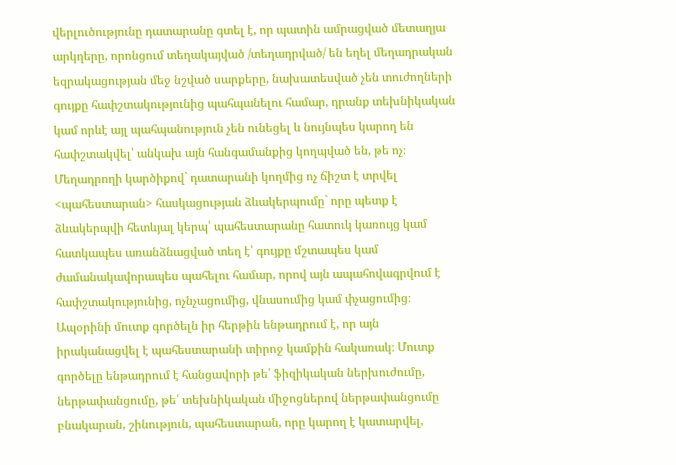վերլուծությունը դատարանը գտել է, որ պատին ամրացված մետաղյա արկղերը, որոնցում տեղակայված /տեղադրված/ են եղել մեղադրական եզրակացության մեջ նշված սարքերը, նախատեսված չեն տուժողների գույքը հափշտակությունից պահպանելու համար, դրանք տեխնիկական կամ որևէ այլ պահպանություն չեն ունեցել և նույնպես կարող են հափշտակվել՝ անկախ այն հանգամանքից կողպված են, թե ոչ։
Մեղադրողի կարծիքով` դատարանի կողմից ոչ ճիշտ է տրվել <պահեստարան> հասկացության ձևակերպումը` որը պետք է ձևակերպվի հետևյալ կերպ՝ պահեստարանը հատուկ կառույց կամ հատկապես առանձնացված տեղ է՝ գույքը մշտապես կամ ժամանակավորապես պահելու համար, որով այն ապահովագրվում է հափշտակությունից, ոչնչացումից, վնասումից կամ փչացումից։
Ապօրինի մուտք գործելն իր հերթին ենթադրում է, որ այն իրականացվել է պահեստարանի տիրոջ կամքին հակառակ։ Մուտք գործելը ենթադրում է հանցավորի թե՛ ֆիզիկական ներխուժումը, ներթափանցումը, թե՛ տեխնիկական միջոցներով ներթափանցումը բնակարան, շինություն, պահեստարան, որը կարող է կատարվել,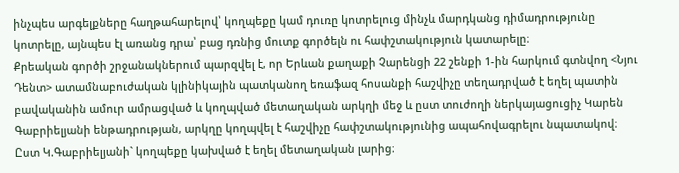ինչպես արգելքները հաղթահարելով՝ կողպեքը կամ դուռը կոտրելուց մինչև մարդկանց դիմադրությունը կոտրելը, այնպես էլ առանց դրա՝ բաց դռնից մուտք գործելն ու հափշտակություն կատարելը։
Քրեական գործի շրջանակներում պարզվել է, որ Երևան քաղաքի Չարենցի 22 շենքի 1-ին հարկում գտնվող <Նյու Դենտ> ատամնաբուժական կլինիկային պատկանող եռաֆազ հոսանքի հաշվիչը տեղադրված է եղել պատին բավականին ամուր ամրացված և կողպված մետաղական արկղի մեջ և ըստ տուժողի ներկայացուցիչ Կարեն Գաբրիելյանի ենթադրության, արկղը կողպվել է հաշվիչը հափշտակությունից ապահովագրելու նպատակով։ Ըստ Կ.Գաբրիելյանի` կողպեքը կախված է եղել մետաղական լարից։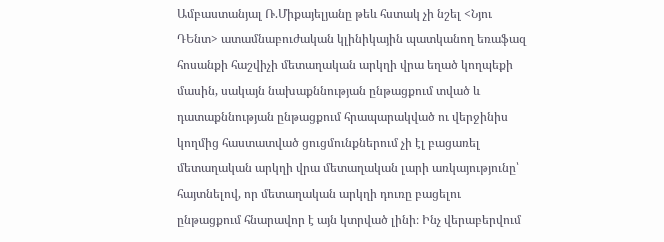Ամբաստանյալ Ռ.Միքայելյանը թեև հստակ չի նշել <Նյու ԴԵնտ> ատամնաբուժական կլինիկային պատկանող եռաֆազ հոսանքի հաշվիչի մետաղական արկղի վրա եղած կողպեքի մասին, սակայն նախաքննության ընթացքում տված և դատաքննության ընթացքում հրապարակված ու վերջինիս կողմից հաստատված ցուցմունքներում չի էլ բացառել մետաղական արկղի վրա մետաղական լարի առկայությունը՝ հայտնելով, որ մետաղական արկղի դուռը բացելու ընթացքում հնարավոր է այն կտրված լինի։ Ինչ վերաբերվում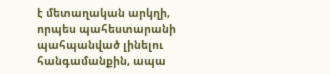է մետաղական արկղի, որպես պահեստարանի պահպանված լինելու հանգամանքին, ապա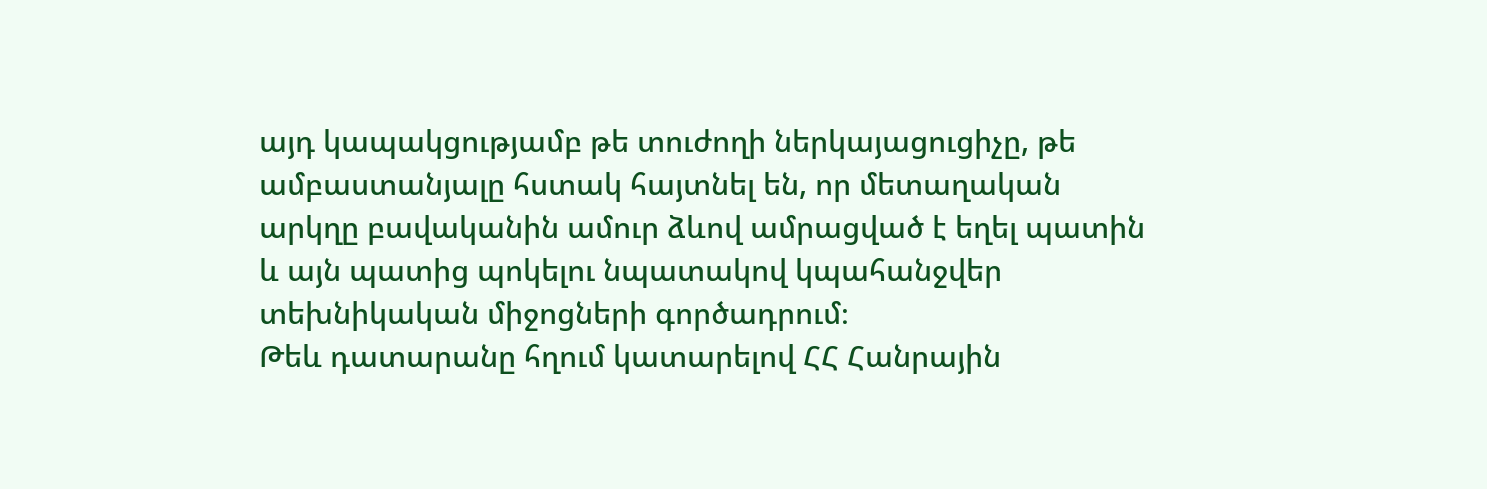այդ կապակցությամբ թե տուժողի ներկայացուցիչը, թե ամբաստանյալը հստակ հայտնել են, որ մետաղական արկղը բավականին ամուր ձևով ամրացված է եղել պատին և այն պատից պոկելու նպատակով կպահանջվեր տեխնիկական միջոցների գործադրում։
Թեև դատարանը հղում կատարելով ՀՀ Հանրային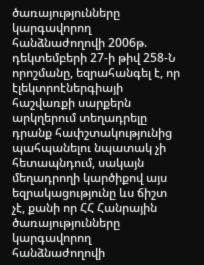ծառայությունները կարգավորող հանձնաժողովի 2006թ. դեկտեմբերի 27-ի թիվ 258-Ն որոշմանը, եզրահանգել է, որ էլեկտրոէներգիայի հաշվառքի սարքերն արկղերում տեղադրելը դրանք հափշտակությունից պահպանելու նպատակ չի հետապնդում, սակայն մեղադրողի կարծիքով այս եզրակացությունը ևս ճիշտ չէ, քանի որ ՀՀ Հանրային ծառայությունները կարգավորող հանձնաժողովի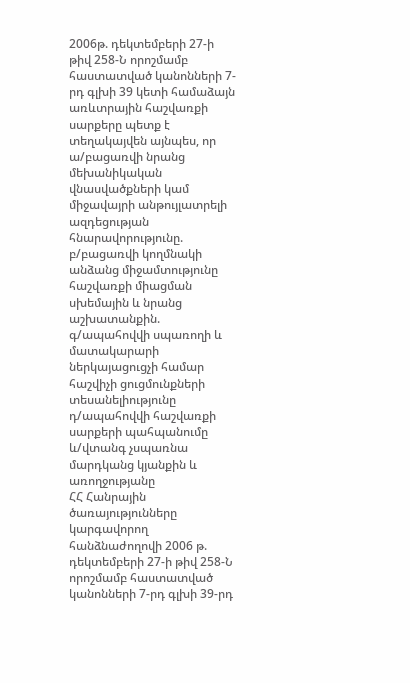2006թ. դեկտեմբերի 27-ի թիվ 258-Ն որոշմամբ հաստատված կանոնների 7-րդ գլխի 39 կետի համաձայն առևտրային հաշվառքի սարքերը պետք է տեղակայվեն այնպես, որ
ա/բացառվի նրանց մեխանիկական վնասվածքների կամ միջավայրի անթույլատրելի ազդեցության հնարավորությունը.
բ/բացառվի կողմնակի անձանց միջամտությունը հաշվառքի միացման սխեմային և նրանց աշխատանքին.
գ/ապահովվի սպառողի և մատակարարի ներկայացուցչի համար հաշվիչի ցուցմունքների տեսանելիությունը
դ/ապահովվի հաշվառքի սարքերի պահպանումը
և/վտանգ չսպառնա մարդկանց կյանքին և առողջությանը
ՀՀ Հանրային ծառայությունները կարգավորող հանձնաժողովի 2006 թ. դեկտեմբերի 27-ի թիվ 258-Ն որոշմամբ հաստատված կանոնների 7-րդ գլխի 39-րդ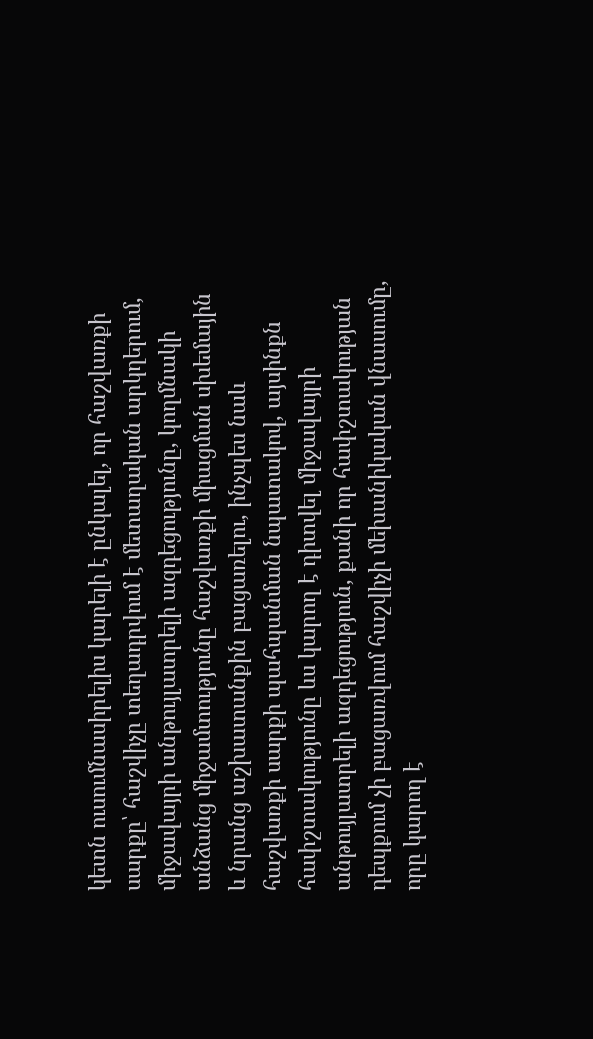կետն ուսումնասիրելիս կարելի է ընկալել, որ հաշվառքի սարքը՝ հաշվիչը տեղադրվում է մետաղական արկղերում, միջավայրի անթույլատրելի ազդեցությունը, կողմնակի անձանց միջամտությունը հաշվառքի միացման սխեմային և նրանց աշխատանքին բացառելու, ինչպես նաև հաշվառքի սարքի պահպանման նպատակով, այսինքն հափշտակությունը ևս կարող է դիտվել միջավայրի անթույլատրելի ազդեցություն, քանի որ հափշտակության դեպքում չի բացառվում հաշվիչի մեխանիկական վնասումը, որը կարող է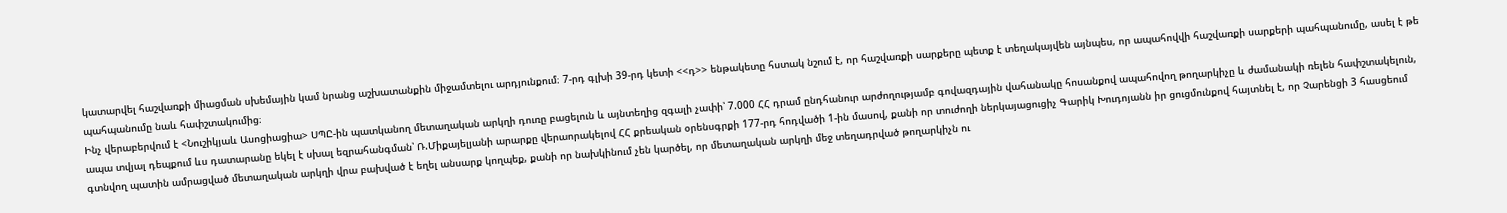կատարվել հաշվառքի միացման սխեմային կամ նրանց աշխատանքին միջամտելու արդյունքում։ 7-րդ գլխի 39-րդ կետի <<դ>> ենթակետը հստակ նշում է, որ հաշվառքի սարքերը պետք է տեղակայվեն այնպես, որ ապահովվի հաշվառքի սարքերի պահպանումը, ասել է թե պահպանումը նաև հափշտակումից։
Ինչ վերաբերվում է <Նուշիկյաև Ասոցիացիա> ՍՊԸ-ին պատկանող մետաղական արկղի դուռը բացելուն և այնտեղից զգալի չափի՝ 7.000 ՀՀ դրամ ընդհանուր արժողությամբ գովազդային վահանակը հոսանքով ապահովող թողարկիչը և ժամանակի ռելեն հափշտակելուն, ապա տվյալ դեպքում ևս դատարանը եկել է սխալ եզրահանգման՝ Ռ.Միքայելյանի արարքը վերաորակելով ՀՀ քրեական օրենսգրքի 177-րդ հոդվածի 1-ին մասով, քանի որ տուժողի ներկայացուցիչ Գարիկ Խուդոյանն իր ցուցմունքով հայտնել է, որ Չարենցի 3 հասցեում գտնվող պատին ամրացված մետաղական արկղի վրա բախված է եղել անսարք կողպեք, քանի որ նախկինում չեն կարծել, որ մետաղական արկղի մեջ տեղադրված թողարկիչն ու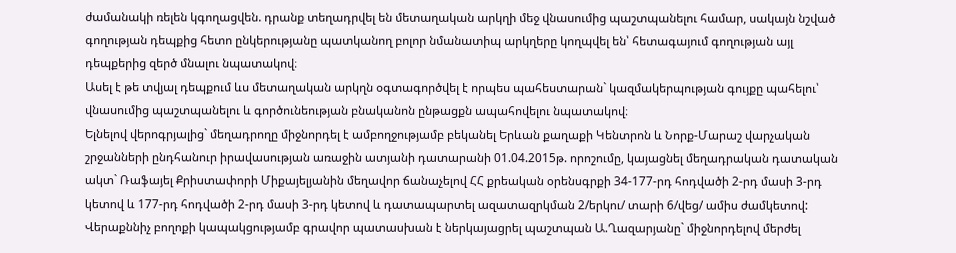ժամանակի ռելեն կգողացվեն. դրանք տեղադրվել են մետաղական արկղի մեջ վնասումից պաշտպանելու համար, սակայն նշված գողության դեպքից հետո ընկերությանը պատկանող բոլոր նմանատիպ արկղերը կողպվել են՝ հետագայում գողության այլ դեպքերից զերծ մնալու նպատակով։
Ասել է թե տվյալ դեպքում ևս մետաղական արկղն օգտագործվել է որպես պահեստարան` կազմակերպության գույքը պահելու՝ վնասումից պաշտպանելու և գործունեության բնականոն ընթացքն ապահովելու նպատակով։
Ելնելով վերոգրյալից` մեղադրողը միջնորդել է ամբողջությամբ բեկանել Երևան քաղաքի Կենտրոն և Նորք-Մարաշ վարչական շրջանների ընդհանուր իրավասության առաջին ատյանի դատարանի 01.04.2015թ. որոշումը, կայացնել մեղադրական դատական ակտ` Ռաֆայել Քրիստափորի Միքայելյանին մեղավոր ճանաչելով ՀՀ քրեական օրենսգրքի 34-177-րդ հոդվածի 2-րդ մասի 3-րդ կետով և 177-րդ հոդվածի 2-րդ մասի 3-րդ կետով և դատապարտել ազատազրկման 2/երկու/ տարի 6/վեց/ ամիս ժամկետով:
Վերաքննիչ բողոքի կապակցությամբ գրավոր պատասխան է ներկայացրել պաշտպան Ա.Ղազարյանը` միջնորդելով մերժել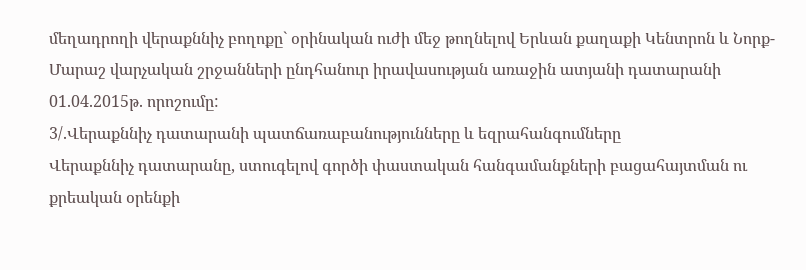մեղադրողի վերաքննիչ բողոքը` օրինական ուժի մեջ թողնելով Երևան քաղաքի Կենտրոն և Նորք-Մարաշ վարչական շրջանների ընդհանուր իրավասության առաջին ատյանի դատարանի 01.04.2015թ. որոշումը:
3/.Վերաքննիչ դատարանի պատճառաբանությունները և եզրահանգումները
Վերաքննիչ դատարանը, ստուգելով գործի փաստական հանգամանքների բացահայտման ու քրեական օրենքի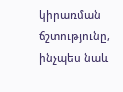կիրառման ճշտությունը, ինչպես նաև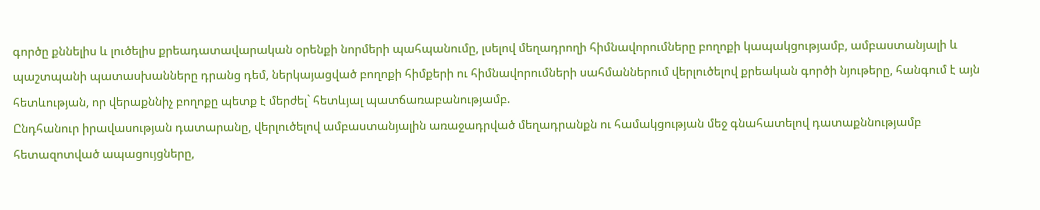գործը քննելիս և լուծելիս քրեադատավարական օրենքի նորմերի պահպանումը, լսելով մեղադրողի հիմնավորումները բողոքի կապակցությամբ, ամբաստանյալի և պաշտպանի պատասխանները դրանց դեմ, ներկայացված բողոքի հիմքերի ու հիմնավորումների սահմաններում վերլուծելով քրեական գործի նյութերը, հանգում է այն հետևության, որ վերաքննիչ բողոքը պետք է մերժել` հետևյալ պատճառաբանությամբ.
Ընդհանուր իրավասության դատարանը, վերլուծելով ամբաստանյալին առաջադրված մեղադրանքն ու համակցության մեջ գնահատելով դատաքննությամբ հետազոտված ապացույցները,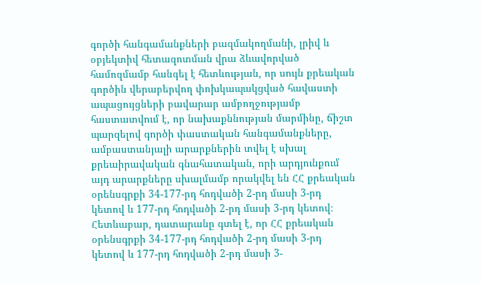գործի հանգամանքների բազմակողմանի, լրիվ և օբյեկտիվ հետազոտման վրա ձևավորված համոզմամբ հանգել է հետևության, որ սույն քրեական գործին վերաբերվող փոխկապակցված հավաստի ապացույցների բավարար ամբողջությամբ հաստատվում է, որ նախաքննության մարմինը, ճիշտ պարզելով գործի փաստական հանգամանքները, ամբաստանյալի արարքներին տվել է սխալ քրեաիրավական գնահատական, որի արդյունքում այդ արարքները սխալմամբ որակվել են ՀՀ քրեական օրենսգրքի 34-177-րդ հոդվածի 2-րդ մասի 3-րդ կետով և 177-րդ հոդվածի 2-րդ մասի 3-րդ կետով։
Հետևաբար, դատարանը գտել է, որ ՀՀ քրեական օրենսգրքի 34-177-րդ հոդվածի 2-րդ մասի 3-րդ կետով և 177-րդ հոդվածի 2-րդ մասի 3-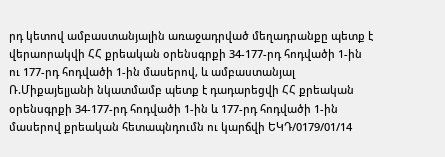րդ կետով ամբաստանյալին առաջադրված մեղադրանքը պետք է վերաորակվի ՀՀ քրեական օրենսգրքի 34-177-րդ հոդվածի 1-ին ու 177-րդ հոդվածի 1-ին մասերով, և ամբաստանյալ Ռ.Միքայելյանի նկատմամբ պետք է դադարեցվի ՀՀ քրեական օրենսգրքի 34-177-րդ հոդվածի 1-ին և 177-րդ հոդվածի 1-ին մասերով քրեական հետապնդումն ու կարճվի ԵԿԴ/0179/01/14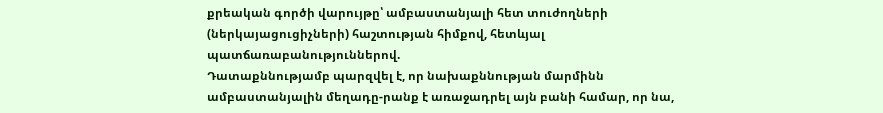քրեական գործի վարույթը՝ ամբաստանյալի հետ տուժողների (ներկայացուցիչների) հաշտության հիմքով, հետևյալ պատճառաբանություններով.
Դատաքննությամբ պարզվել է, որ նախաքննության մարմինն ամբաստանյալին մեղադը-րանք է առաջադրել այն բանի համար, որ նա,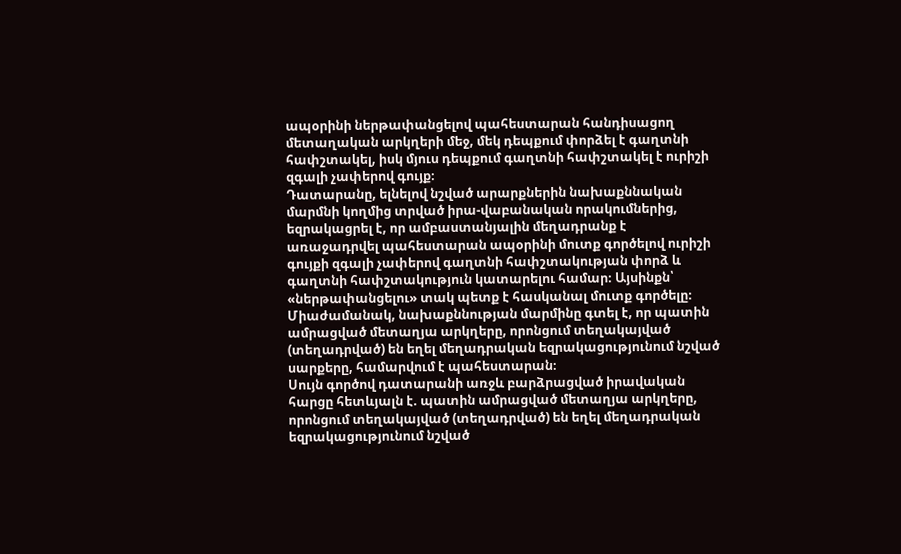ապօրինի ներթափանցելով պահեստարան հանդիսացող մետաղական արկղերի մեջ, մեկ դեպքում փորձել է գաղտնի հափշտակել, իսկ մյուս դեպքում գաղտնի հափշտակել է ուրիշի զգալի չափերով գույք։
Դատարանը, ելնելով նշված արարքներին նախաքննական մարմնի կողմից տրված իրա-վաբանական որակումներից, եզրակացրել է, որ ամբաստանյալին մեղադրանք է առաջադրվել պահեստարան ապօրինի մուտք գործելով ուրիշի գույքի զգալի չափերով գաղտնի հափշտակության փորձ և գաղտնի հափշտակություն կատարելու համար։ Այսինքն՝ «ներթափանցելու» տակ պետք է հասկանալ մուտք գործելը։
Միաժամանակ, նախաքննության մարմինը գտել է, որ պատին ամրացված մետաղյա արկղերը, որոնցում տեղակայված (տեղադրված) են եղել մեղադրական եզրակացությունում նշված սարքերը, համարվում է պահեստարան։
Սույն գործով դատարանի առջև բարձրացված իրավական հարցը հետևյալն է. պատին ամրացված մետաղյա արկղերը, որոնցում տեղակայված (տեղադրված) են եղել մեղադրական եզրակացությունում նշված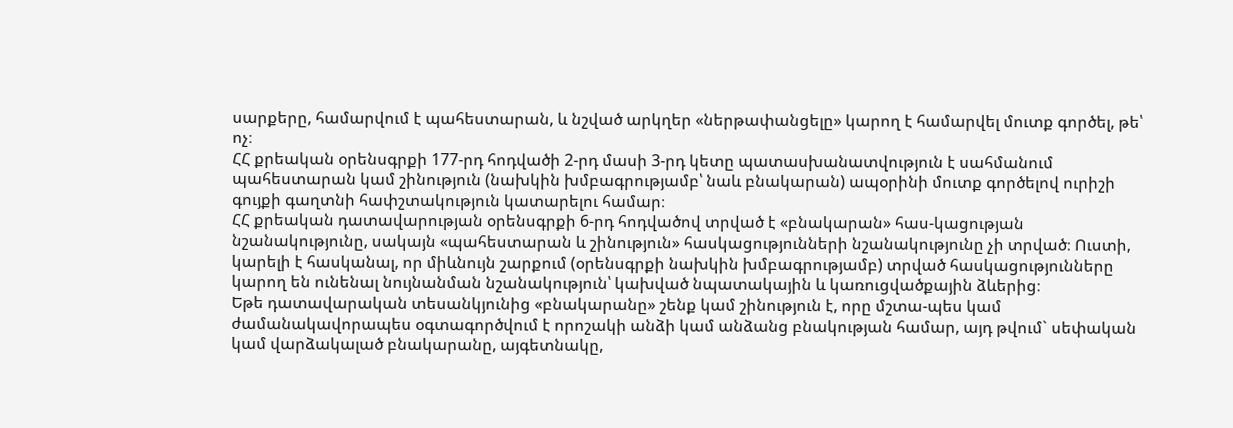սարքերը, համարվում է պահեստարան, և նշված արկղեր «ներթափանցելը» կարող է համարվել մուտք գործել, թե՝ ոչ։
ՀՀ քրեական օրենսգրքի 177-րդ հոդվածի 2-րդ մասի 3-րդ կետը պատասխանատվություն է սահմանում պահեստարան կամ շինություն (նախկին խմբագրությամբ՝ նաև բնակարան) ապօրինի մուտք գործելով ուրիշի գույքի գաղտնի հափշտակություն կատարելու համար։
ՀՀ քրեական դատավարության օրենսգրքի 6-րդ հոդվածով տրված է «բնակարան» հաս-կացության նշանակությունը, սակայն «պահեստարան և շինություն» հասկացությունների նշանակությունը չի տրված։ Ուստի, կարելի է հասկանալ, որ միևնույն շարքում (օրենսգրքի նախկին խմբագրությամբ) տրված հասկացությունները կարող են ունենալ նույնանման նշանակություն՝ կախված նպատակային և կառուցվածքային ձևերից։
Եթե դատավարական տեսանկյունից «բնակարանը» շենք կամ շինություն է, որը մշտա-պես կամ ժամանակավորապես օգտագործվում է որոշակի անձի կամ անձանց բնակության համար, այդ թվում` սեփական կամ վարձակալած բնակարանը, այգետնակը,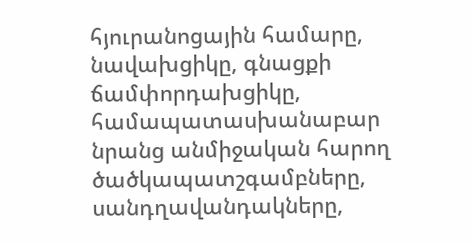հյուրանոցային համարը, նավախցիկը, գնացքի ճամփորդախցիկը, համապատասխանաբար նրանց անմիջական հարող ծածկապատշգամբները, սանդղավանդակները,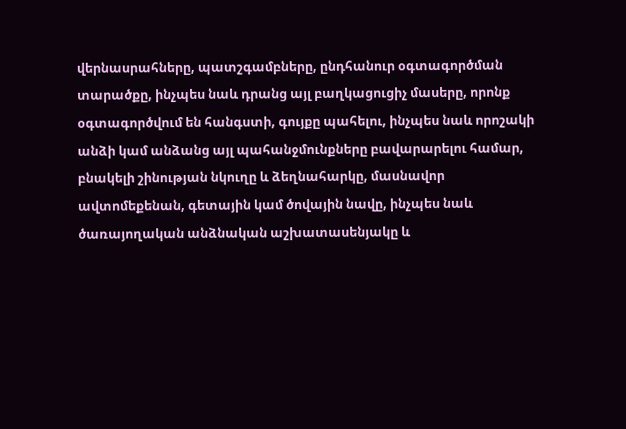վերնասրահները, պատշգամբները, ընդհանուր օգտագործման տարածքը, ինչպես նաև դրանց այլ բաղկացուցիչ մասերը, որոնք օգտագործվում են հանգստի, գույքը պահելու, ինչպես նաև որոշակի անձի կամ անձանց այլ պահանջմունքները բավարարելու համար, բնակելի շինության նկուղը և ձեղնահարկը, մասնավոր ավտոմեքենան, գետային կամ ծովային նավը, ինչպես նաև ծառայողական անձնական աշխատասենյակը և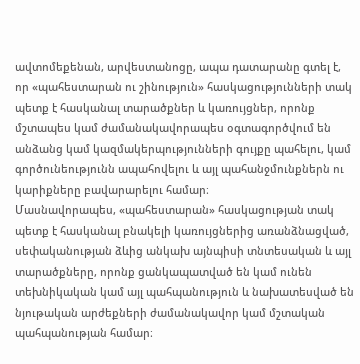ավտոմեքենան, արվեստանոցը, ապա դատարանը գտել է, որ «պահեստարան ու շինություն» հասկացությունների տակ պետք է հասկանալ տարածքներ և կառույցներ, որոնք մշտապես կամ ժամանակավորապես օգտագործվում են անձանց կամ կազմակերպությունների գույքը պահելու, կամ գործունեությունն ապահովելու և այլ պահանջմունքներն ու կարիքները բավարարելու համար։
Մասնավորապես, «պահեստարան» հասկացության տակ պետք է հասկանալ բնակելի կառույցներից առանձնացված, սեփականության ձևից անկախ այնպիսի տնտեսական և այլ տարածքները, որոնք ցանկապատված են կամ ունեն տեխնիկական կամ այլ պահպանություն և նախատեսված են նյութական արժեքների ժամանակավոր կամ մշտական պահպանության համար։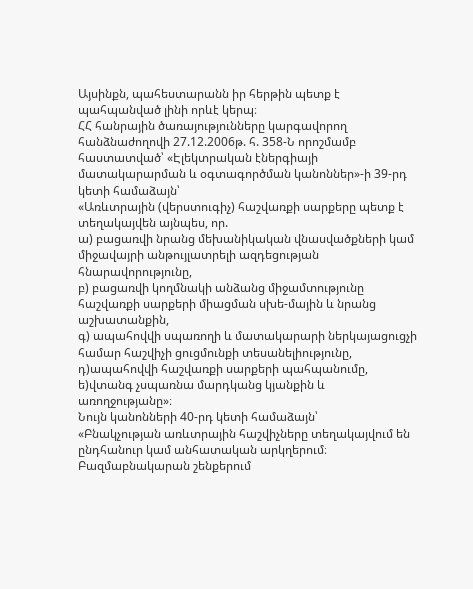Այսինքն, պահեստարանն իր հերթին պետք է պահպանված լինի որևէ կերպ։
ՀՀ հանրային ծառայությունները կարգավորող հանձնաժողովի 27.12.2006թ. հ. 358-Ն որոշմամբ հաստատված՝ «Էլեկտրական էներգիայի մատակարարման և օգտագործման կանոններ»-ի 39-րդ կետի համաձայն՝
«Առևտրային (վերստուգիչ) հաշվառքի սարքերը պետք է տեղակայվեն այնպես, որ.
ա) բացառվի նրանց մեխանիկական վնասվածքների կամ միջավայրի անթույլատրելի ազդեցության հնարավորությունը,
բ) բացառվի կողմնակի անձանց միջամտությունը հաշվառքի սարքերի միացման սխե-մային և նրանց աշխատանքին,
գ) ապահովվի սպառողի և մատակարարի ներկայացուցչի համար հաշվիչի ցուցմունքի տեսանելիությունը,
դ)ապահովվի հաշվառքի սարքերի պահպանումը,
ե)վտանգ չսպառնա մարդկանց կյանքին և առողջությանը»։
Նույն կանոնների 40-րդ կետի համաձայն՝
«Բնակչության առևտրային հաշվիչները տեղակայվում են ընդհանուր կամ անհատական արկղերում։ Բազմաբնակարան շենքերում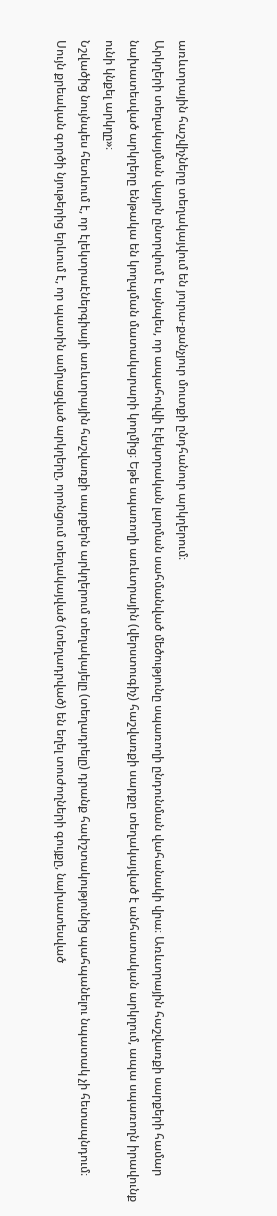առևտրային հաշվիչները տեղակայվում են յուրա-քանչյուր մուտքի ընդհանուր արկղերում։
Արկղերի տեղակայման վայրն ընտրվում է այնպես, որ ապահովվի էլեկտրական լարման սահմանված մեծությունը սպառողի ընդունման վահանակի վրա։ Առևտրային հաշվառքի սարքերի համար նախատեսված արկղերը ենթակա են կողպման մատակարարի կողմից։ Եթե սպառողի առևտրային (վերստուգիչ) հաշվառքի սարքը տեղակայված է անհատական արկղում, ապա սպառողն իրավունք ունի կնքել արկղը»։
Նշվածից նույնպես հետևում է, որ էլեկտրաէներգիայի առևտրային հաշվառքի սարքերն արկղերում տեղակայելը (տեղադրելը) դրանք հափշտակությունից պահպանելու նպատակ չի հետապնդում։
Սույն քրեական գործի նյութերից երևում է, որ պատին ամրացված արկղերը, որոնցում տեղակայված (տեղադրված) են եղել տուժողների գույքը, նախատեսված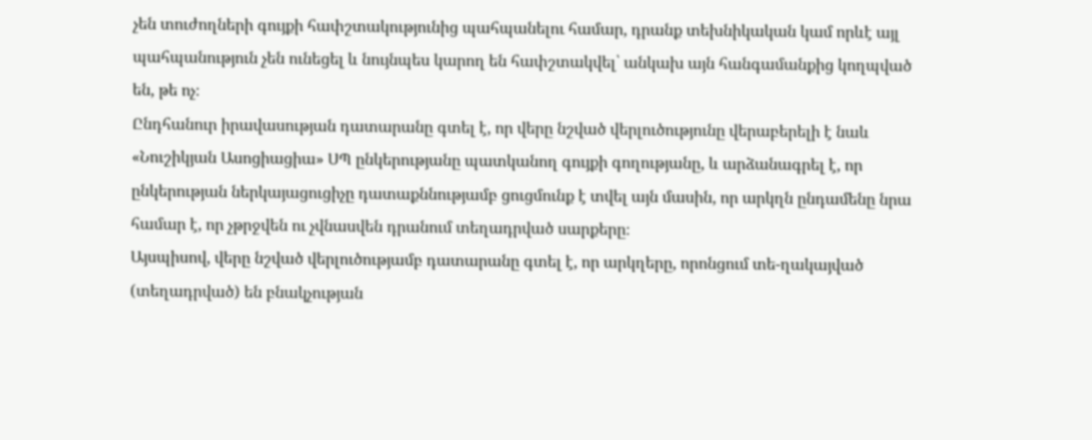չեն տուժողների գույքի հափշտակությունից պահպանելու համար, դրանք տեխնիկական կամ որևէ այլ պահպանություն չեն ունեցել և նույնպես կարող են հափշտակվել՝ անկախ այն հանգամանքից կողպված են, թե ոչ։
Ընդհանուր իրավասության դատարանը գտել է, որ վերը նշված վերլուծությունը վերաբերելի է նաև «Նուշիկյան Ասոցիացիա» ՍՊ ընկերությանը պատկանող գույքի գողությանը, և արձանագրել է, որ ընկերության ներկայացուցիչը դատաքննությամբ ցուցմունք է տվել այն մասին, որ արկղն ընդամենը նրա համար է, որ չթրջվեն ու չվնասվեն դրանում տեղադրված սարքերը։
Այսպիսով, վերը նշված վերլուծությամբ դատարանը գտել է, որ արկղերը, որոնցում տե-ղակայված (տեղադրված) են բնակչության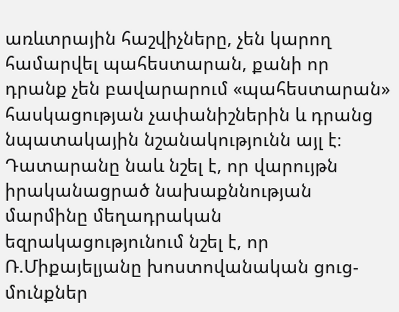առևտրային հաշվիչները, չեն կարող համարվել պահեստարան, քանի որ դրանք չեն բավարարում «պահեստարան» հասկացության չափանիշներին և դրանց նպատակային նշանակությունն այլ է։
Դատարանը նաև նշել է, որ վարույթն իրականացրած նախաքննության մարմինը մեղադրական եզրակացությունում նշել է, որ Ռ.Միքայելյանը խոստովանական ցուց-մունքներ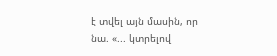է տվել այն մասին, որ նա. «... կտրելով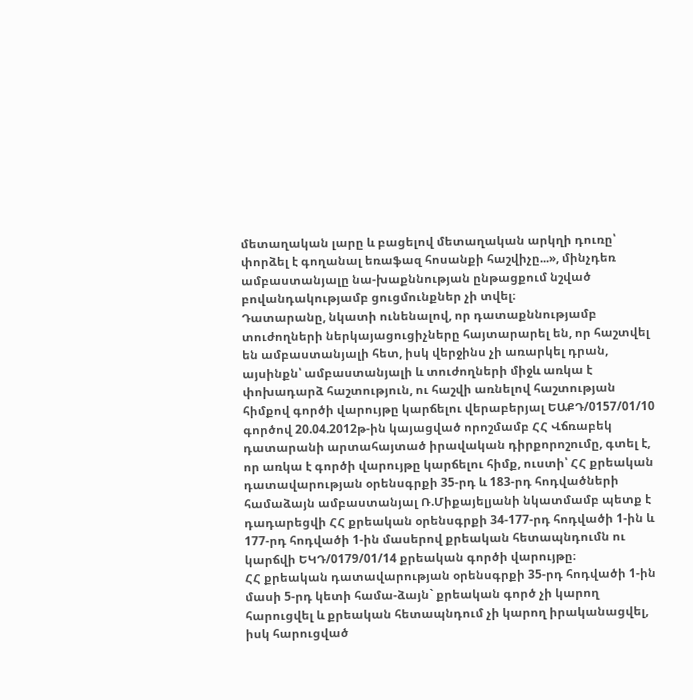մետաղական լարը և բացելով մետաղական արկղի դուռը՝ փորձել է գողանալ եռաֆազ հոսանքի հաշվիչը...», մինչդեռ ամբաստանյալը նա-խաքննության ընթացքում նշված բովանդակությամբ ցուցմունքներ չի տվել։
Դատարանը, նկատի ունենալով, որ դատաքննությամբ տուժողների ներկայացուցիչները հայտարարել են, որ հաշտվել են ամբաստանյալի հետ, իսկ վերջինս չի առարկել դրան, այսինքն՝ ամբաստանյալի և տուժողների միջև առկա է փոխադարձ հաշտություն, ու հաշվի առնելով հաշտության հիմքով գործի վարույթը կարճելու վերաբերյալ ԵԱՔԴ/0157/01/10 գործով 20.04.2012թ-ին կայացված որոշմամբ ՀՀ Վճռաբեկ դատարանի արտահայտած իրավական դիրքորոշումը, գտել է, որ առկա է գործի վարույթը կարճելու հիմք, ուստի՝ ՀՀ քրեական դատավարության օրենսգրքի 35-րդ և 183-րդ հոդվածների համաձայն ամբաստանյալ Ռ.Միքայելյանի նկատմամբ պետք է դադարեցվի ՀՀ քրեական օրենսգրքի 34-177-րդ հոդվածի 1-ին և 177-րդ հոդվածի 1-ին մասերով քրեական հետապնդումն ու կարճվի ԵԿԴ/0179/01/14 քրեական գործի վարույթը։
ՀՀ քրեական դատավարության օրենսգրքի 35-րդ հոդվածի 1-ին մասի 5-րդ կետի համա-ձայն` քրեական գործ չի կարող հարուցվել և քրեական հետապնդում չի կարող իրականացվել, իսկ հարուցված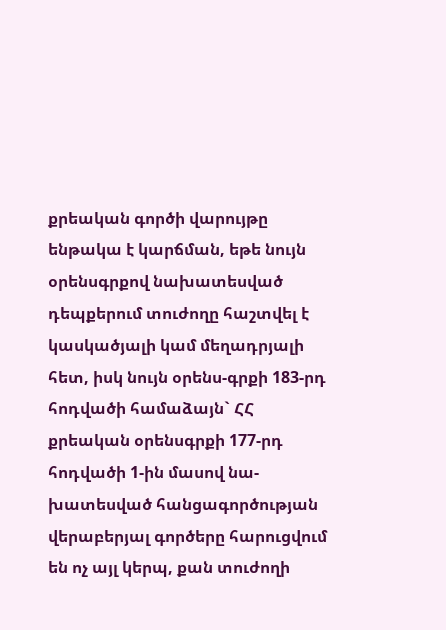քրեական գործի վարույթը ենթակա է կարճման, եթե նույն օրենսգրքով նախատեսված դեպքերում տուժողը հաշտվել է կասկածյալի կամ մեղադրյալի հետ, իսկ նույն օրենս-գրքի 183-րդ հոդվածի համաձայն` ՀՀ քրեական օրենսգրքի 177-րդ հոդվածի 1-ին մասով նա-խատեսված հանցագործության վերաբերյալ գործերը հարուցվում են ոչ այլ կերպ, քան տուժողի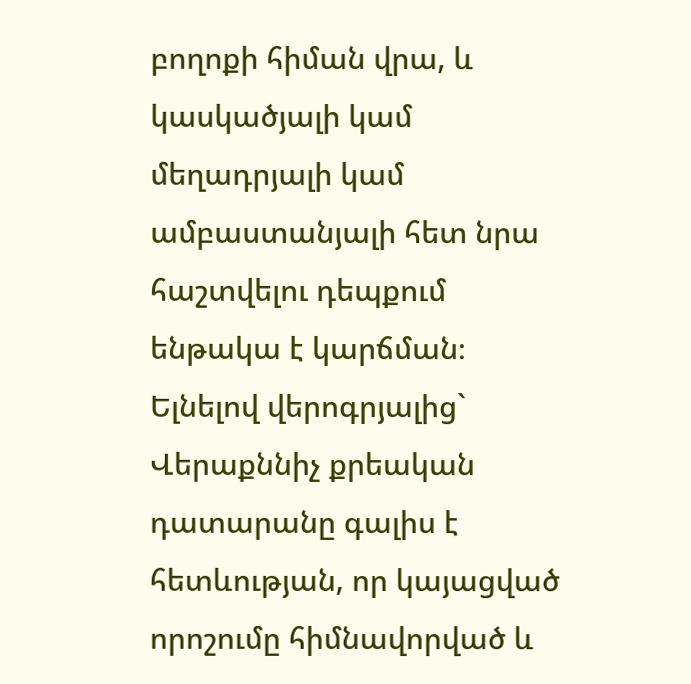բողոքի հիման վրա, և կասկածյալի կամ մեղադրյալի կամ ամբաստանյալի հետ նրա հաշտվելու դեպքում ենթակա է կարճման։
Ելնելով վերոգրյալից` Վերաքննիչ քրեական դատարանը գալիս է հետևության, որ կայացված որոշումը հիմնավորված և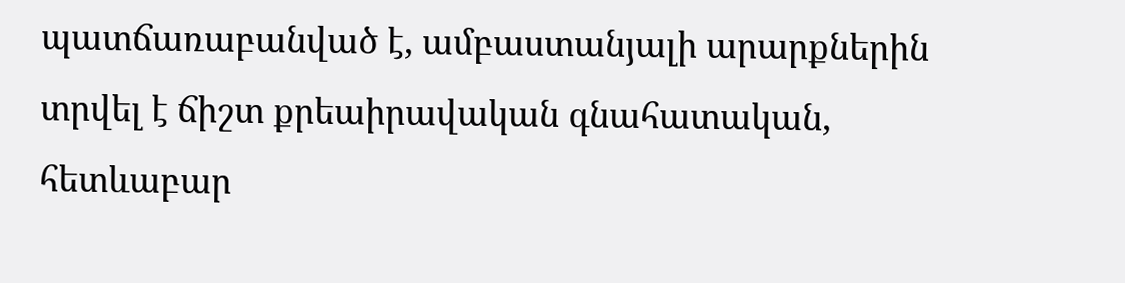պատճառաբանված է, ամբաստանյալի արարքներին տրվել է ճիշտ քրեաիրավական գնահատական, հետևաբար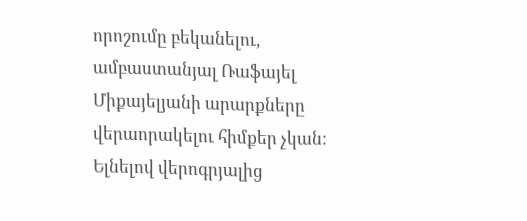որոշումը բեկանելու, ամբաստանյալ Ռաֆայել Միքայելյանի արարքները վերաորակելու հիմքեր չկան:
Ելնելով վերոգրյալից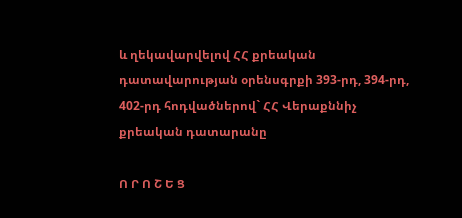և ղեկավարվելով ՀՀ քրեական դատավարության օրենսգրքի 393-րդ, 394-րդ, 402-րդ հոդվածներով` ՀՀ Վերաքննիչ քրեական դատարանը

Ո Ր Ո Շ Ե Ց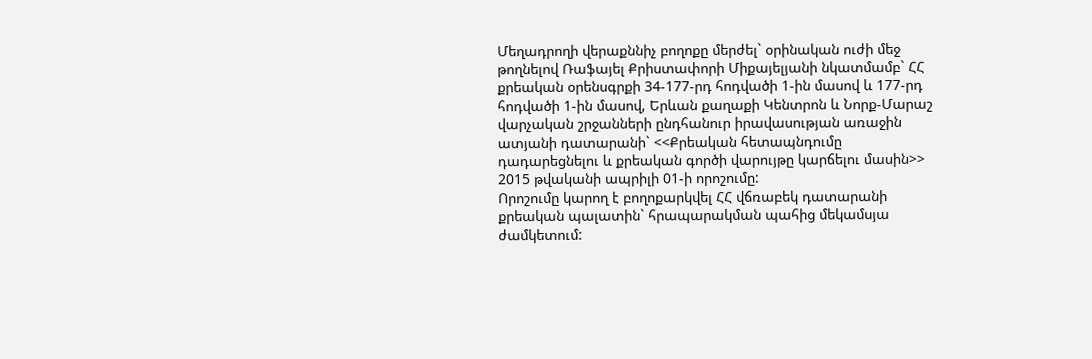Մեղադրողի վերաքննիչ բողոքը մերժել` օրինական ուժի մեջ թողնելով Ռաֆայել Քրիստափորի Միքայելյանի նկատմամբ` ՀՀ քրեական օրենսգրքի 34-177-րդ հոդվածի 1-ին մասով և 177-րդ հոդվածի 1-ին մասով, Երևան քաղաքի Կենտրոն և Նորք-Մարաշ վարչական շրջանների ընդհանուր իրավասության առաջին ատյանի դատարանի` <<Քրեական հետապնդումը դադարեցնելու և քրեական գործի վարույթը կարճելու մասին>> 2015 թվականի ապրիլի 01-ի որոշումը:
Որոշումը կարող է բողոքարկվել ՀՀ վճռաբեկ դատարանի քրեական պալատին` հրապարակման պահից մեկամսյա ժամկետում: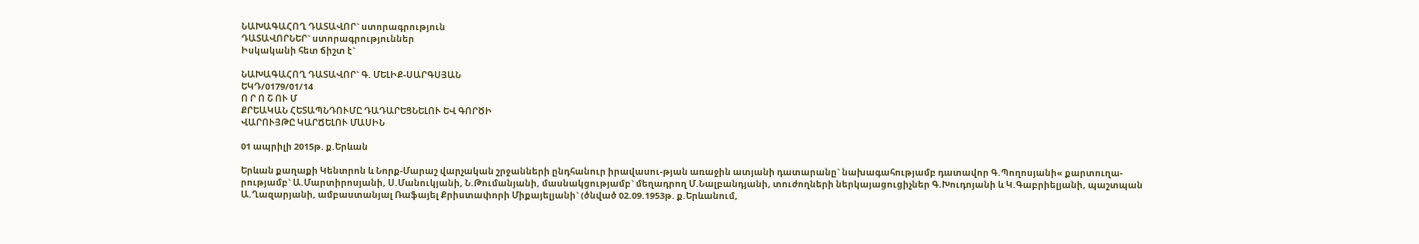ՆԱԽԱԳԱՀՈՂ ԴԱՏԱՎՈՐ` ստորագրություն
ԴԱՏԱՎՈՐՆԵՐ` ստորագրություններ
Իսկականի հետ ճիշտ է`

ՆԱԽԱԳԱՀՈՂ ԴԱՏԱՎՈՐ` Գ. ՄԵԼԻՔ-ՍԱՐԳՍՅԱՆ
ԵԿԴ/0179/01/14
Ո Ր Ո Շ ՈՒ Մ
ՔՐԵԱԿԱՆ ՀԵՏԱՊՆԴՈՒՄԸ ԴԱԴԱՐԵՑՆԵԼՈՒ ԵՎ ԳՈՐԾԻ
ՎԱՐՈՒՅԹԸ ԿԱՐՃԵԼՈՒ ՄԱՍԻՆ

01 ապրիլի 2015թ. ք.Երևան

Երևան քաղաքի Կենտրոն և Նորք-Մարաշ վարչական շրջանների ընդհանուր իրավասու-թյան առաջին ատյանի դատարանը` նախագահությամբ դատավոր Գ.Պողոսյանի« քարտուղա-րությամբ` Ա.Մարտիրոսյանի, Ս.Մանուկյանի, Ն.Թումանյանի, մասնակցությամբ` մեղադրող Մ.Նալբանդյանի, տուժողների ներկայացուցիչներ Գ.Խուդոյանի և Կ.Գաբրիելյանի, պաշտպան Ա.Ղազարյանի, ամբաստանյալ Ռաֆայել Քրիստափորի Միքայելյանի` (ծնված 02.09.1953թ. ք.Երևանում,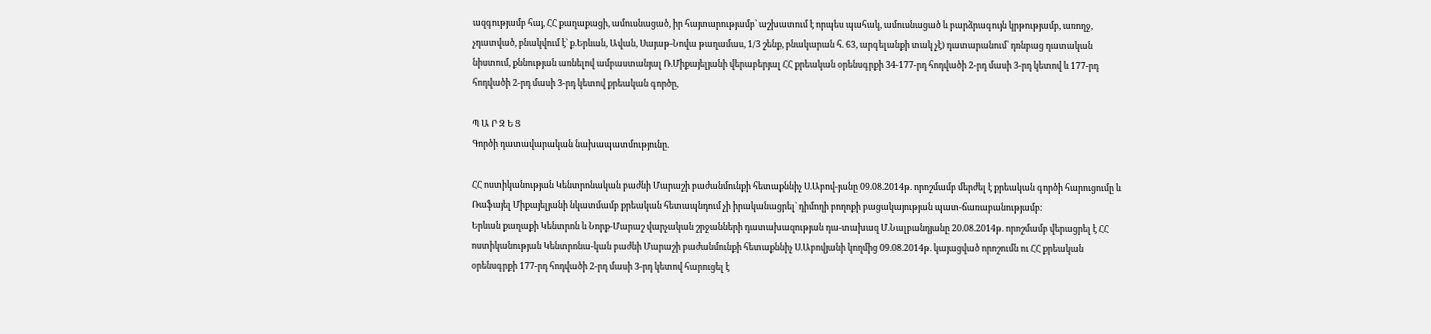ազգությամբ հայ, ՀՀ քաղաքացի, ամուսնացած, իր հայտարությամբ՝ աշխատում է որպես պահակ, ամուսնացած և բարձրագույն կրթությամբ, առողջ, չդատված, բնակվում է` ք.Երևան, Ավան, Սայաթ-Նովա թաղամաս, 1/3 շենք, բնակարան հ. 63, արգելանքի տակ չէ) դատարանում՝ դռնբաց դատական նիստում, քննության առնելով ամբաստանյալ Ռ.Միքայելյանի վերաբերյալ ՀՀ քրեական օրենսգրքի 34-177-րդ հոդվածի 2-րդ մասի 3-րդ կետով և 177-րդ հոդվածի 2-րդ մասի 3-րդ կետով քրեական գործը,

Պ Ա Ր Զ Ե Ց
Գործի դատավարական նախապատմությունը.

ՀՀ ոստիկանության Կենտրոնական բաժնի Մարաշի բաժանմունքի հետաքննիչ Ս.Աբով-յանը 09.08.2014թ. որոշմամբ մերժել է քրեական գործի հարուցումը և Ռաֆայել Միքայելյանի նկատմամբ քրեական հետապնդում չի իրականացրել` դիմողի բողոքի բացակայության պատ-ճառաբանությամբ։
Երևան քաղաքի Կենտրոն և Նորք-Մարաշ վարչական շրջանների դատախազության դա-տախազ Մ.Նալբանդյանը 20.08.2014թ. որոշմամբ վերացրել է ՀՀ ոստիկանության Կենտրոնա-կան բաժնի Մարաշի բաժանմունքի հետաքննիչ Ս.Աբովյանի կողմից 09.08.2014թ. կայացված որոշումն ու ՀՀ քրեական օրենսգրքի 177-րդ հոդվածի 2-րդ մասի 3-րդ կետով հարուցել է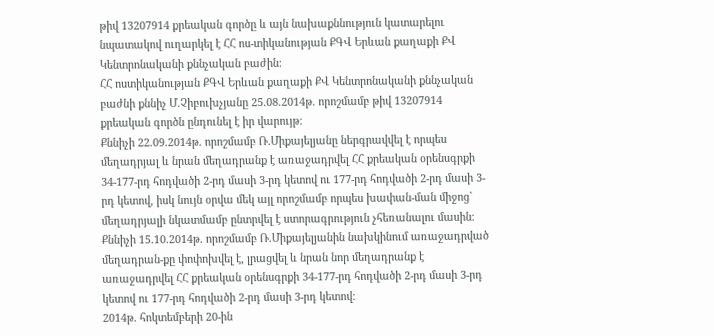թիվ 13207914 քրեական գործը և այն նախաքննություն կատարելու նպատակով ուղարկել է ՀՀ ոս-տիկանության ՔԳՎ Երևան քաղաքի ՔՎ Կենտրոնականի քննչական բաժին։
ՀՀ ոստիկանության ՔԳՎ Երևան քաղաքի ՔՎ Կենտրոնականի քննչական բաժնի քննիչ Մ.Չիբուխչյանը 25.08.2014թ. որոշմամբ թիվ 13207914 քրեական գործն ընդունել է իր վարույթ։
Քննիչի 22.09.2014թ. որոշմամբ Ռ.Միքայելյանը ներգրավվել է որպես մեղադրյալ և նրան մեղադրանք է առաջադրվել ՀՀ քրեական օրենսգրքի 34-177-րդ հոդվածի 2-րդ մասի 3-րդ կետով ու 177-րդ հոդվածի 2-րդ մասի 3-րդ կետով, իսկ նույն օրվա մեկ այլ որոշմամբ որպես խափան-ման միջոց` մեղադրյալի նկատմամբ ընտրվել է ստորագրություն չհեռանալու մասին։
Քննիչի 15.10.2014թ. որոշմամբ Ռ.Միքայելյանին նախկինում առաջադրված մեղադրան-քը փոփոխվել է, լրացվել և նրան նոր մեղադրանք է առաջադրվել ՀՀ քրեական օրենսգրքի 34-177-րդ հոդվածի 2-րդ մասի 3-րդ կետով ու 177-րդ հոդվածի 2-րդ մասի 3-րդ կետով։
2014թ. հոկտեմբերի 20-ին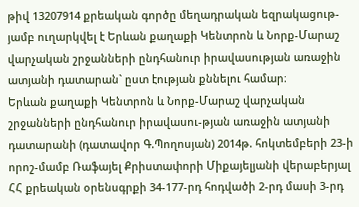թիվ 13207914 քրեական գործը մեղադրական եզրակացութ-յամբ ուղարկվել է Երևան քաղաքի Կենտրոն և Նորք-Մարաշ վարչական շրջանների ընդհանուր իրավասության առաջին ատյանի դատարան` ըստ էության քննելու համար։
Երևան քաղաքի Կենտրոն և Նորք-Մարաշ վարչական շրջանների ընդհանուր իրավասու-թյան առաջին ատյանի դատարանի (դատավոր Գ.Պողոսյան) 2014թ. հոկտեմբերի 23-ի որոշ-մամբ Ռաֆայել Քրիստափորի Միքայելյանի վերաբերյալ ՀՀ քրեական օրենսգրքի 34-177-րդ հոդվածի 2-րդ մասի 3-րդ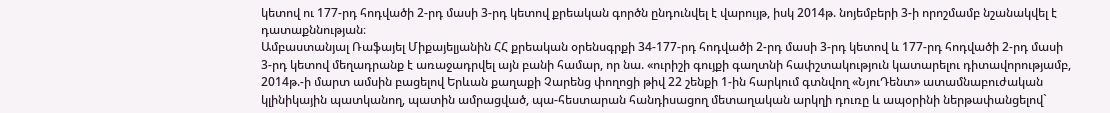կետով ու 177-րդ հոդվածի 2-րդ մասի 3-րդ կետով քրեական գործն ընդունվել է վարույթ, իսկ 2014թ. նոյեմբերի 3-ի որոշմամբ նշանակվել է դատաքննության։
Ամբաստանյալ Ռաֆայել Միքայելյանին ՀՀ քրեական օրենսգրքի 34-177-րդ հոդվածի 2-րդ մասի 3-րդ կետով և 177-րդ հոդվածի 2-րդ մասի 3-րդ կետով մեղադրանք է առաջադրվել այն բանի համար, որ նա. «ուրիշի գույքի գաղտնի հափշտակություն կատարելու դիտավորությամբ, 2014թ.-ի մարտ ամսին բացելով Երևան քաղաքի Չարենց փողոցի թիվ 22 շենքի 1-ին հարկում գտնվող «ՆյուԴենտ» ատամնաբուժական կլինիկային պատկանող, պատին ամրացված, պա-հեստարան հանդիսացող մետաղական արկղի դուռը և ապօրինի ներթափանցելով`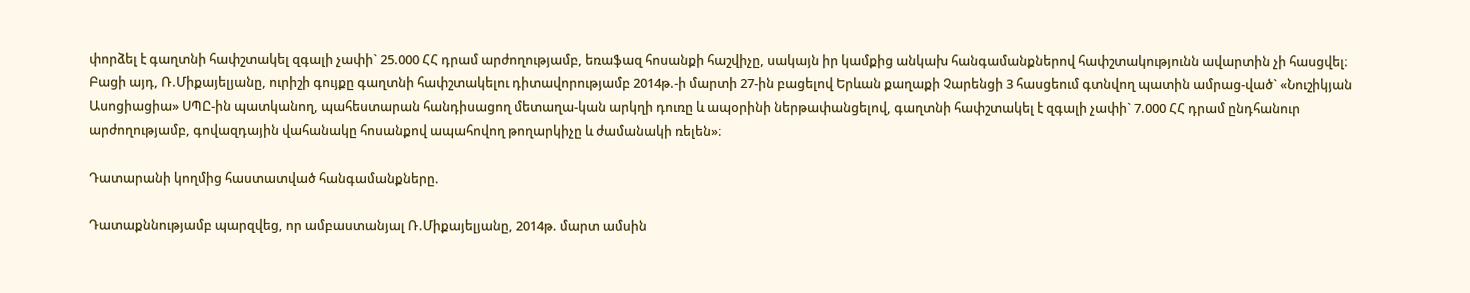փորձել է գաղտնի հափշտակել զգալի չափի` 25.000 ՀՀ դրամ արժողությամբ, եռաֆազ հոսանքի հաշվիչը, սակայն իր կամքից անկախ հանգամանքներով հափշտակությունն ավարտին չի հասցվել։
Բացի այդ, Ռ.Միքայելյանը, ուրիշի գույքը գաղտնի հափշտակելու դիտավորությամբ 2014թ.-ի մարտի 27-ին բացելով Երևան քաղաքի Չարենցի 3 հասցեում գտնվող պատին ամրաց-ված` «Նուշիկյան Ասոցիացիա» ՍՊԸ-ին պատկանող, պահեստարան հանդիսացող մետաղա-կան արկղի դուռը և ապօրինի ներթափանցելով, գաղտնի հափշտակել է զգալի չափի` 7.000 ՀՀ դրամ ընդհանուր արժողությամբ, գովազդային վահանակը հոսանքով ապահովող թողարկիչը և ժամանակի ռելեն»։

Դատարանի կողմից հաստատված հանգամանքները.

Դատաքննությամբ պարզվեց, որ ամբաստանյալ Ռ.Միքայելյանը, 2014թ. մարտ ամսին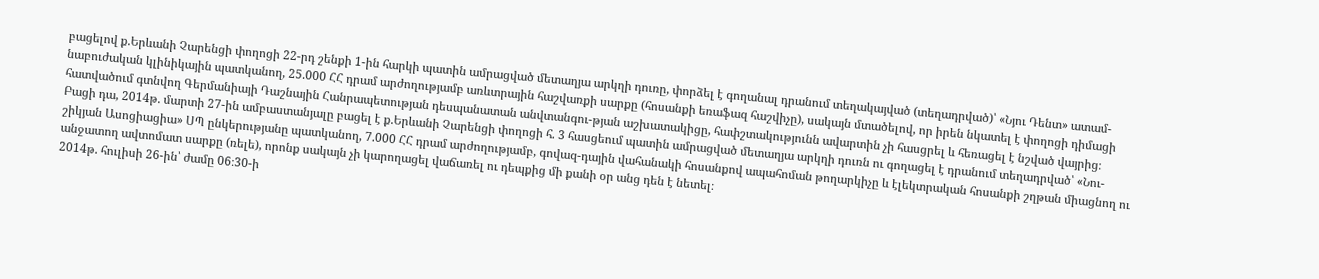բացելով ք.Երևանի Չարենցի փողոցի 22-րդ շենքի 1-ին հարկի պատին ամրացված մետաղյա արկղի դուռը, փորձել է գողանալ դրանում տեղակայված (տեղադրված)՝ «Նյու Դենտ» ատամ-նաբուժական կլինիկային պատկանող, 25.000 ՀՀ դրամ արժողությամբ առևտրային հաշվառքի սարքը (հոսանքի եռաֆազ հաշվիչը), սակայն մտածելով, որ իրեն նկատել է փողոցի դիմացի հատվածում գտնվող Գերմանիայի Դաշնային Հանրապետության դեսպանատան անվտանգու-թյան աշխատակիցը, հափշտակությունն ավարտին չի հասցրել և հեռացել է նշված վայրից։
Բացի դա, 2014թ. մարտի 27-ին ամբաստանյալը բացել է ք.Երևանի Չարենցի փողոցի հ. 3 հասցեում պատին ամրացված մետաղյա արկղի դուռն ու գողացել է դրանում տեղադրված՝ «Նու-շիկյան Ասոցիացիա» ՍՊ ընկերությանը պատկանող, 7.000 ՀՀ դրամ արժողությամբ, գովազ-դային վահանակի հոսանքով ապահոման թողարկիչը և էլեկտրական հոսանքի շղթան միացնող ու անջատող ավտոմատ սարքը (ռելե), որոնք սակայն չի կարողացել վաճառել ու դեպքից մի քանի օր անց դեն է նետել։
2014թ. հուլիսի 26-ին՝ ժամը 06։30-ի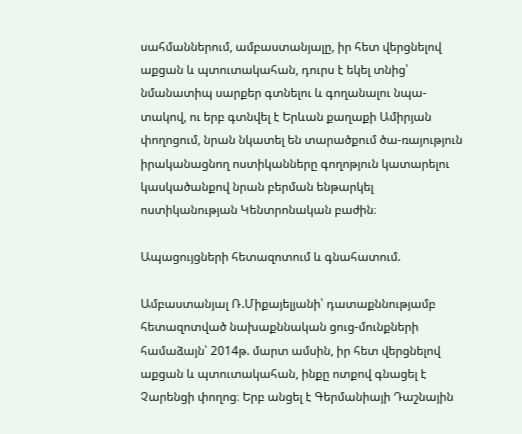սահմաններում, ամբաստանյալը, իր հետ վերցնելով աքցան և պտուտակահան, դուրս է եկել տնից՝ նմանատիպ սարքեր գտնելու և գողանալու նպա-տակով, ու երբ գտնվել է Երևան քաղաքի Ամիրյան փողոցում, նրան նկատել են տարածքում ծա-ռայություն իրականացնող ոստիկանները գողոթյուն կատարելու կասկածանքով նրան բերման ենթարկել ոստիկանության Կենտրոնական բաժին։

Ապացույցների հետազոտում և գնահատում.

Ամբաստանյալ Ռ.Միքայելյանի՝ դատաքննությամբ հետազոտված նախաքննական ցուց-մունքների համաձայն՝ 2014թ. մարտ ամսին, իր հետ վերցնելով աքցան և պտուտակահան, ինքը ոտքով գնացել է Չարենցի փողոց։ Երբ անցել է Գերմանիայի Դաշնային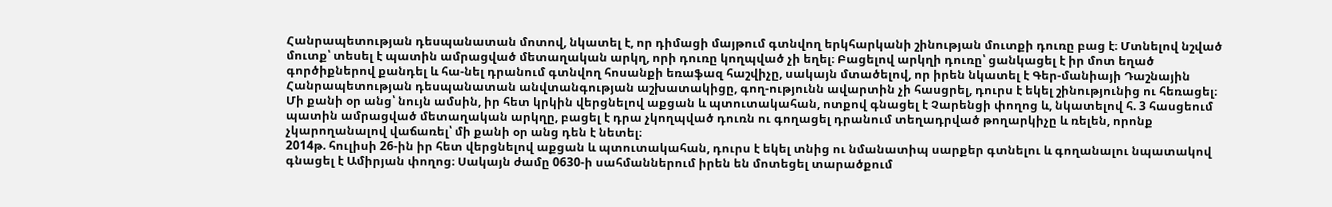Հանրապետության դեսպանատան մոտով, նկատել է, որ դիմացի մայթում գտնվող երկհարկանի շինության մուտքի դուռը բաց է։ Մտնելով նշված մուտք՝ տեսել է պատին ամրացված մետաղական արկղ, որի դուռը կողպված չի եղել։ Բացելով արկղի դուռը՝ ցանկացել է իր մոտ եղած գործիքներով քանդել և հա-նել դրանում գտնվող հոսանքի եռաֆազ հաշվիչը, սակայն մտածելով, որ իրեն նկատել է Գեր-մանիայի Դաշնային Հանրապետության դեսպանատան անվտանգության աշխատակիցը, գող-ությունն ավարտին չի հասցրել, դուրս է եկել շինությունից ու հեռացել։
Մի քանի օր անց՝ նույն ամսին, իր հետ կրկին վերցնելով աքցան և պտուտակահան, ոտքով գնացել է Չարենցի փողոց և, նկատելով հ. 3 հասցեում պատին ամրացված մետաղական արկղը, բացել է դրա չկողպված դուռն ու գողացել դրանում տեղադրված թողարկիչը և ռելեն, որոնք չկարողանալով վաճառել՝ մի քանի օր անց դեն է նետել։
2014թ. հուլիսի 26-ին իր հետ վերցնելով աքցան և պտուտակահան, դուրս է եկել տնից ու նմանատիպ սարքեր գտնելու և գողանալու նպատակով գնացել է Ամիրյան փողոց։ Սակայն ժամը 0630-ի սահմաններում իրեն են մոտեցել տարածքում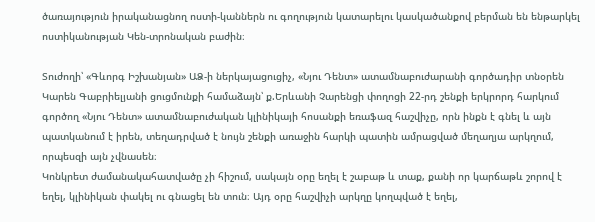ծառայություն իրականացնող ոստի-կաններն ու գողություն կատարելու կասկածանքով բերման են ենթարկել ոստիկանության Կեն-տրոնական բաժին։

Տուժողի՝ «Գևորգ Իշխանյան» ԱՁ-ի ներկայացուցիչ, «Նյու Դենտ» ատամնաբուժարանի գործադիր տնօրեն Կարեն Գաբրիելյանի ցուցմունքի համաձայն՝ ք.Երևանի Չարենցի փողոցի 22-րդ շենքի երկրորդ հարկում գործող «Նյու Դենտ» ատամնաբուժական կլինիկայի հոսանքի եռաֆազ հաշվիչը, որն ինքն է գնել և այն պատկանում է իրեն, տեղադրված է նույն շենքի առաջին հարկի պատին ամրացված մեղաղյա արկղում, որպեսզի այն չվնասեն։
Կոնկրետ ժամանակահատվածը չի հիշում, սակայն օրը եղել է շաբաթ և տաք, քանի որ կարճաթև շորով է եղել, կլինիկան փակել ու գնացել են տուն։ Այդ օրը հաշվիչի արկղը կողպված է եղել,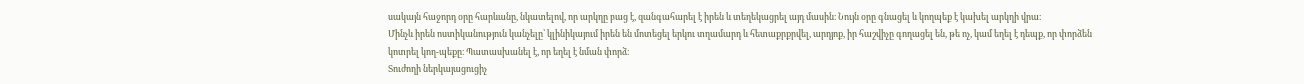սակայն հաջորդ օրը հարևանը, նկատելով, որ արկղը բաց է, զանգահարել է իրեն և տեղեկացրել այդ մասին։ Նույն օրը գնացել և կողպեք է կախել արկղի վրա։
Մինչև իրեն ոստիկանություն կանչելը՝ կլինիկայում իրեն են մոտեցել երկու տղամարդ և հետաքրքրվել, արդյոք, իր հաշվիչը գողացել են, թե ոչ, կամ եղել է դեպք, որ փորձեն կոտրել կող-պեքը։ Պատասխանել է, որ եղել է նման փորձ։
Տուժողի ներկայացուցիչ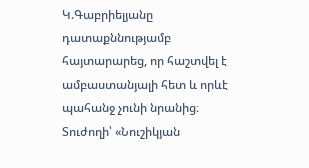Կ.Գաբրիելյանը դատաքննությամբ հայտարարեց, որ հաշտվել է ամբաստանյալի հետ և որևէ պահանջ չունի նրանից։
Տուժողի՝ «Նուշիկյան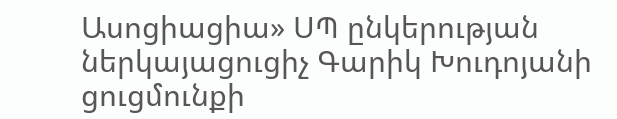Ասոցիացիա» ՍՊ ընկերության ներկայացուցիչ Գարիկ Խուդոյանի ցուցմունքի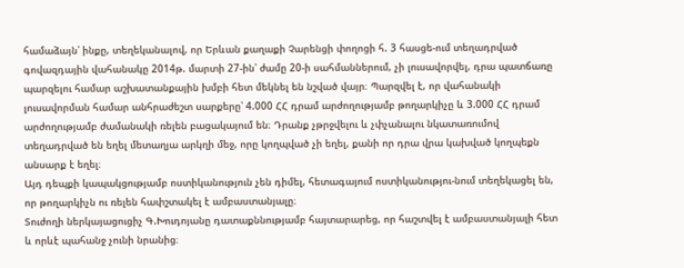համաձայն՝ ինքը, տեղեկանալով, որ Երևան քաղաքի Չարենցի փողոցի հ. 3 հասցե-ում տեղադրված գովազդային վահանակը 2014թ. մարտի 27-ին՝ ժամը 20-ի սահմաններում, չի լուսավորվել, դրա պատճառը պարզելու համար աշխատանքային խմբի հետ մեկնել են նշված վայր։ Պարզվել է, որ վահանակի լուսավորման համար անհրաժեշտ սարքերը՝ 4.000 ՀՀ դրամ արժողությամբ թողարկիչը և 3.000 ՀՀ դրամ արժողությամբ ժամանակի ռելեն բացակայում են։ Դրանք չթրջվելու և չփչանալու նկատառումով տեղադրված են եղել մետաղյա արկղի մեջ, որը կողպված չի եղել, քանի որ դրա վրա կախված կողպեքն անսարք է եղել։
Այդ դեպքի կապակցությամբ ոստիկանություն չեն դիմել, հետագայում ոստիկանությու-նում տեղեկացել են, որ թողարկիչն ու ռելեն հափշտակել է ամբաստանյալը։
Տուժողի ներկայացուցիչ Գ.Խուդոյանը դատաքննությամբ հայտարարեց, որ հաշտվել է ամբաստանյալի հետ և որևէ պահանջ չունի նրանից։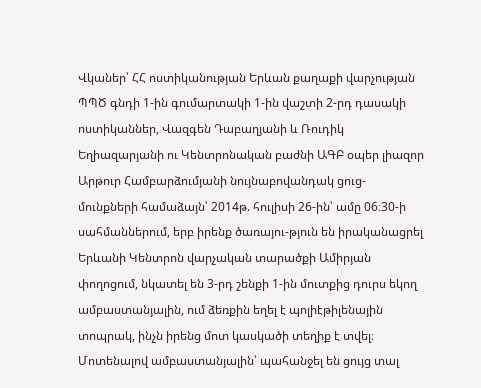Վկաներ՝ ՀՀ ոստիկանության Երևան քաղաքի վարչության ՊՊԾ գնդի 1-ին գումարտակի 1-ին վաշտի 2-րդ դասակի ոստիկաններ, Վազգեն Դաբաղյանի և Ռուդիկ Եղիազարյանի ու Կենտրոնական բաժնի ԱԳԲ օպեր լիազոր Արթուր Համբարձումյանի նույնաբովանդակ ցուց-մունքների համաձայն՝ 2014թ. հուլիսի 26-ին՝ ամը 06։30-ի սահմաններում, երբ իրենք ծառայու-թյուն են իրականացրել Երևանի Կենտրոն վարչական տարածքի Ամիրյան փողոցում, նկատել են 3-րդ շենքի 1-ին մուտքից դուրս եկող ամբաստանյալին, ում ձեռքին եղել է պոլիէթիլենային տոպրակ, ինչն իրենց մոտ կասկածի տեղիք է տվել։ Մոտենալով ամբաստանյալին՝ պահանջել են ցույց տալ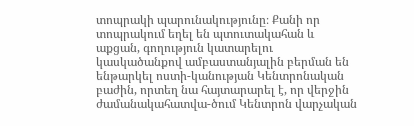տոպրակի պարունակությունը։ Քանի որ տոպրակում եղել են պտուտակահան և աքցան, գողություն կատարելու կասկածանքով ամբաստանյալին բերման են ենթարկել ոստի-կանության Կենտրոնական բաժին, որտեղ նա հայտարարել է, որ վերջին ժամանակահատվա-ծում Կենտրոն վարչական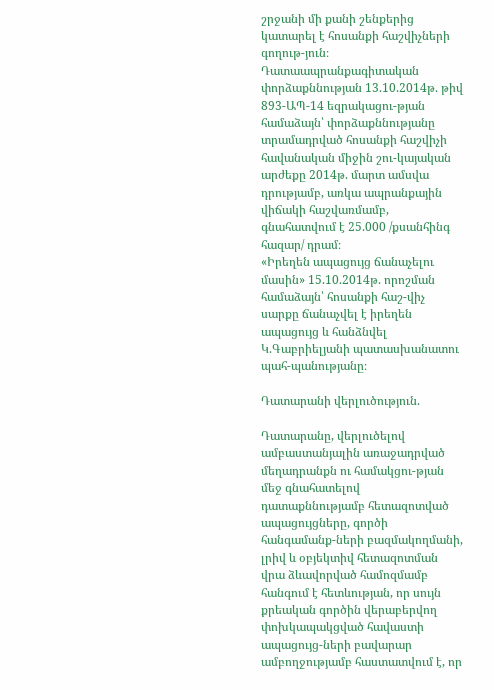շրջանի մի քանի շենքերից կատարել է հոսանքի հաշվիչների գողութ-յուն։
Դատաապրանքագիտական փորձաքննության 13.10.2014թ. թիվ 893-ԱՊ-14 եզրակացու-թյան համաձայն՝ փորձաքննությանը տրամադրված հոսանքի հաշվիչի հավանական միջին շու-կայական արժեքը 2014թ. մարտ ամսվա դրությամբ, առկա ապրանքային վիճակի հաշվառմամբ, գնահատվում է 25.000 /քսանհինգ հազար/ դրամ։
«Իրեղեն ապացույց ճանաչելու մասին» 15.10.2014թ. որոշման համաձայն՝ հոսանքի հաշ-վիչ սարքը ճանաչվել է իրեղեն ապացույց և հանձնվել Կ.Գաբրիելյանի պատասխանատու պահ-պանությանը։

Դատարանի վերլուծություն.

Դատարանը, վերլուծելով ամբաստանյալին առաջադրված մեղադրանքն ու համակցու-թյան մեջ գնահատելով դատաքննությամբ հետազոտված ապացույցները, գործի հանգամանք-ների բազմակողմանի, լրիվ և օբյեկտիվ հետազոտման վրա ձևավորված համոզմամբ հանգում է հետևության, որ սույն քրեական գործին վերաբերվող փոխկապակցված հավաստի ապացույց-ների բավարար ամբողջությամբ հաստատվում է, որ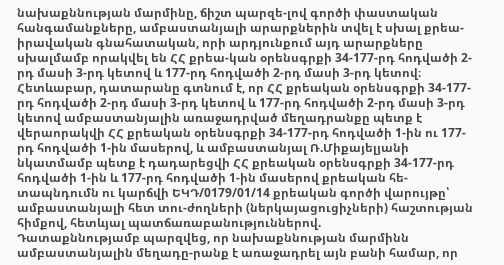նախաքննության մարմինը, ճիշտ պարզե-լով գործի փաստական հանգամանքները, ամբաստանյալի արարքներին տվել է սխալ քրեա-իրավական գնահատական, որի արդյունքում այդ արարքները սխալմամբ որակվել են ՀՀ քրեա-կան օրենսգրքի 34-177-րդ հոդվածի 2-րդ մասի 3-րդ կետով և 177-րդ հոդվածի 2-րդ մասի 3-րդ կետով։
Հետևաբար, դատարանը գտնում է, որ ՀՀ քրեական օրենսգրքի 34-177-րդ հոդվածի 2-րդ մասի 3-րդ կետով և 177-րդ հոդվածի 2-րդ մասի 3-րդ կետով ամբաստանյալին առաջադրված մեղադրանքը պետք է վերաորակվի ՀՀ քրեական օրենսգրքի 34-177-րդ հոդվածի 1-ին ու 177-րդ հոդվածի 1-ին մասերով, և ամբաստանյալ Ռ.Միքայելյանի նկատմամբ պետք է դադարեցվի ՀՀ քրեական օրենսգրքի 34-177-րդ հոդվածի 1-ին և 177-րդ հոդվածի 1-ին մասերով քրեական հե-տապնդումն ու կարճվի ԵԿԴ/0179/01/14 քրեական գործի վարույթը՝ ամբաստանյալի հետ տու-ժողների (ներկայացուցիչների) հաշտության հիմքով, հետևյալ պատճառաբանություններով.
Դատաքննությամբ պարզվեց, որ նախաքննության մարմինն ամբաստանյալին մեղադը-րանք է առաջադրել այն բանի համար, որ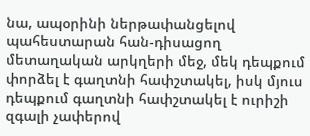նա, ապօրինի ներթափանցելով պահեստարան հան-դիսացող մետաղական արկղերի մեջ, մեկ դեպքում փորձել է գաղտնի հափշտակել, իսկ մյուս դեպքում գաղտնի հափշտակել է ուրիշի զգալի չափերով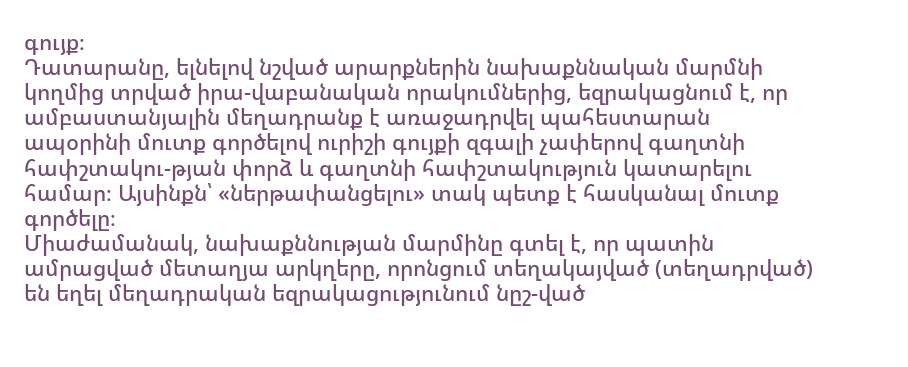գույք։
Դատարանը, ելնելով նշված արարքներին նախաքննական մարմնի կողմից տրված իրա-վաբանական որակումներից, եզրակացնում է, որ ամբաստանյալին մեղադրանք է առաջադրվել պահեստարան ապօրինի մուտք գործելով ուրիշի գույքի զգալի չափերով գաղտնի հափշտակու-թյան փորձ և գաղտնի հափշտակություն կատարելու համար։ Այսինքն՝ «ներթափանցելու» տակ պետք է հասկանալ մուտք գործելը։
Միաժամանակ, նախաքննության մարմինը գտել է, որ պատին ամրացված մետաղյա արկղերը, որոնցում տեղակայված (տեղադրված) են եղել մեղադրական եզրակացությունում նըշ-ված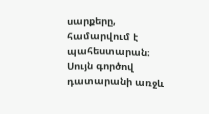սարքերը, համարվում է պահեստարան։
Սույն գործով դատարանի առջև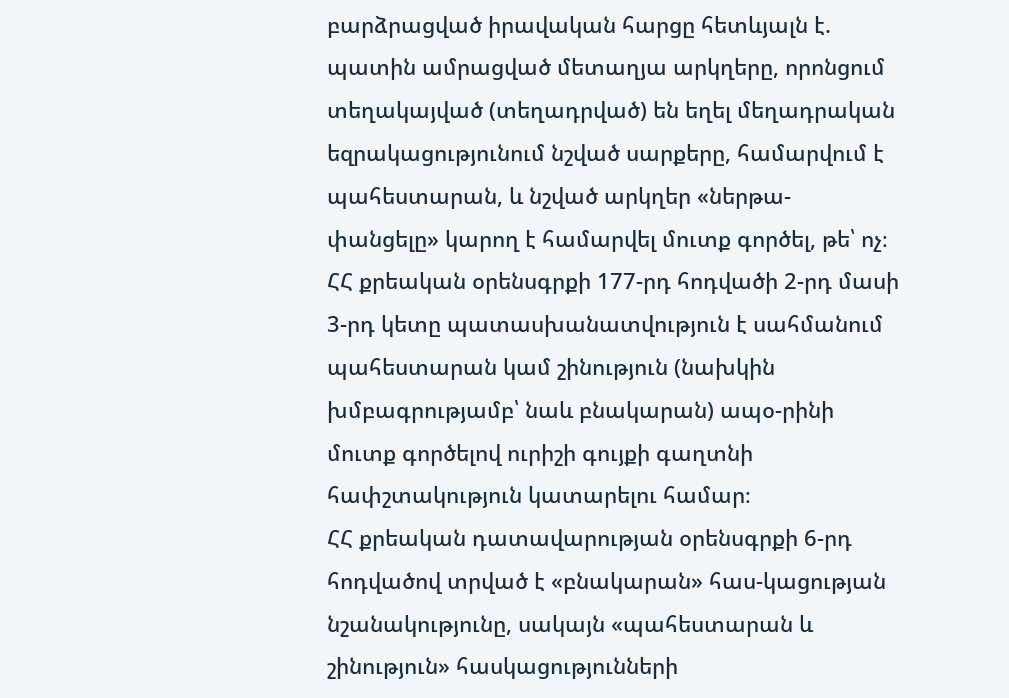բարձրացված իրավական հարցը հետևյալն է. պատին ամրացված մետաղյա արկղերը, որոնցում տեղակայված (տեղադրված) են եղել մեղադրական եզրակացությունում նշված սարքերը, համարվում է պահեստարան, և նշված արկղեր «ներթա-փանցելը» կարող է համարվել մուտք գործել, թե՝ ոչ։
ՀՀ քրեական օրենսգրքի 177-րդ հոդվածի 2-րդ մասի 3-րդ կետը պատասխանատվություն է սահմանում պահեստարան կամ շինություն (նախկին խմբագրությամբ՝ նաև բնակարան) ապօ-րինի մուտք գործելով ուրիշի գույքի գաղտնի հափշտակություն կատարելու համար։
ՀՀ քրեական դատավարության օրենսգրքի 6-րդ հոդվածով տրված է «բնակարան» հաս-կացության նշանակությունը, սակայն «պահեստարան և շինություն» հասկացությունների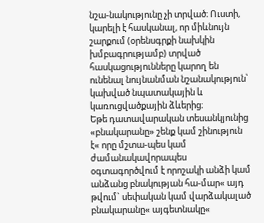նշա-նակությունը չի տրված։ Ուստի, կարելի է հասկանալ, որ միևնույն շարքում (օրենսգրքի նախկին խմբագրությամբ) տրված հասկացությունները կարող են ունենալ նույնանման նշանակություն՝ կախված նպատակային և կառուցվածքային ձևերից։
Եթե դատավարական տեսանկյունից «բնակարանը» շենք կամ շինություն է« որը մշտա-պես կամ ժամանակավորապես օգտագործվում է որոշակի անձի կամ անձանց բնակության հա-մար« այդ թվում` սեփական կամ վարձակալած բնակարանը« այգետնակը«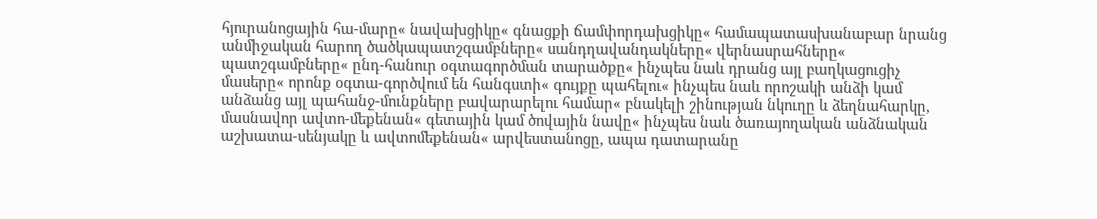հյուրանոցային հա-մարը« նավախցիկը« գնացքի ճամփորդախցիկը« համապատասխանաբար նրանց անմիջական հարող ծածկապատշգամբները« սանդղավանդակները« վերնասրահները« պատշգամբները« ընդ-հանուր օգտագործման տարածքը« ինչպես նաև դրանց այլ բաղկացուցիչ մասերը« որոնք օգտա-գործվում են հանգստի« գույքը պահելու« ինչպես նաև որոշակի անձի կամ անձանց այլ պահանջ-մունքները բավարարելու համար« բնակելի շինության նկուղը և ձեղնահարկը, մասնավոր ավտո-մեքենան« գետային կամ ծովային նավը« ինչպես նաև ծառայողական անձնական աշխատա-սենյակը և ավտոմեքենան« արվեստանոցը, ապա դատարանը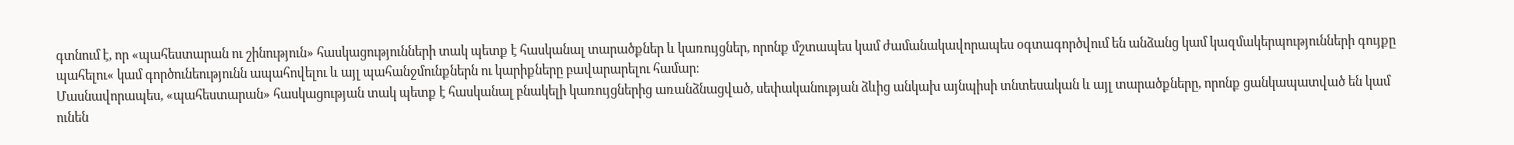գտնում է, որ «պահեստարան ու շինություն» հասկացությունների տակ պետք է հասկանալ տարածքներ և կառույցներ, որոնք մշտապես կամ ժամանակավորապես օգտագործվում են անձանց կամ կազմակերպությունների գույքը պահելու« կամ գործունեությունն ապահովելու և այլ պահանջմունքներն ու կարիքները բավարարելու համար։
Մասնավորապես, «պահեստարան» հասկացության տակ պետք է հասկանալ բնակելի կառույցներից առանձնացված, սեփականության ձևից անկախ այնպիսի տնտեսական և այլ տարածքները, որոնք ցանկապատված են կամ ունեն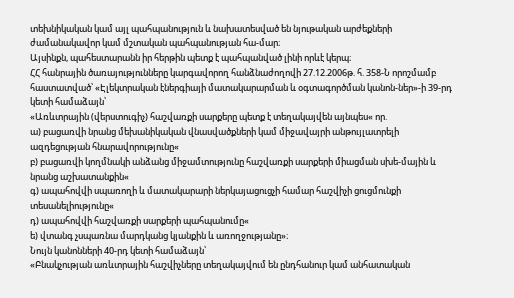տեխնիկական կամ այլ պահպանություն և նախատեսված են նյութական արժեքների ժամանակավոր կամ մշտական պահպանության հա-մար։
Այսինքն, պահեստարանն իր հերթին պետք է պահպանված լինի որևէ կերպ։
ՀՀ հանրային ծառայությունները կարգավորող հանձնաժողովի 27.12.2006թ. հ. 358-Ն որոշմամբ հաստատված՝ «Էլեկտրական էներգիայի մատակարարման և օգտագործման կանոն-ներ»-ի 39-րդ կետի համաձայն՝
«Առևտրային (վերստուգիչ) հաշվառքի սարքերը պետք է տեղակայվեն այնպես« որ.
ա) բացառվի նրանց մեխանիկական վնասվածքների կամ միջավայրի անթույլատրելի ազդեցության հնարավորությունը«
բ) բացառվի կողմնակի անձանց միջամտությունը հաշվառքի սարքերի միացման սխե-մային և նրանց աշխատանքին«
գ) ապահովվի սպառողի և մատակարարի ներկայացուցչի համար հաշվիչի ցուցմունքի տեսանելիությունը«
դ) ապահովվի հաշվառքի սարքերի պահպանումը«
ե) վտանգ չսպառնա մարդկանց կյանքին և առողջությանը»։
Նույն կանոնների 40-րդ կետի համաձայն՝
«Բնակչության առևտրային հաշվիչները տեղակայվում են ընդհանուր կամ անհատական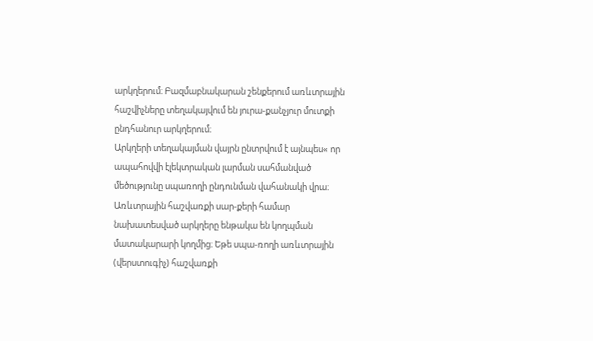արկղերում։ Բազմաբնակարան շենքերում առևտրային հաշվիչները տեղակայվում են յուրա-քանչյուր մուտքի ընդհանուր արկղերում։
Արկղերի տեղակայման վայրն ընտրվում է այնպես« որ ապահովվի էլեկտրական լարման սահմանված մեծությունը սպառողի ընդունման վահանակի վրա։ Առևտրային հաշվառքի սար-քերի համար նախատեսված արկղերը ենթակա են կողպման մատակարարի կողմից։ Եթե սպա-ռողի առևտրային (վերստուգիչ) հաշվառքի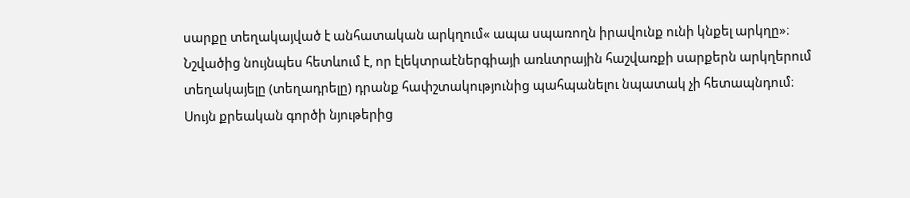սարքը տեղակայված է անհատական արկղում« ապա սպառողն իրավունք ունի կնքել արկղը»։
Նշվածից նույնպես հետևում է, որ էլեկտրաէներգիայի առևտրային հաշվառքի սարքերն արկղերում տեղակայելը (տեղադրելը) դրանք հափշտակությունից պահպանելու նպատակ չի հետապնդում։
Սույն քրեական գործի նյութերից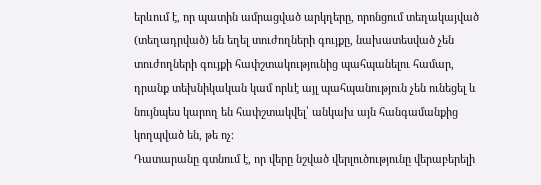երևում է, որ պատին ամրացված արկղերը, որոնցում տեղակայված (տեղադրված) են եղել տուժողների գույքը, նախատեսված չեն տուժողների գույքի հափշտակությունից պահպանելու համար, դրանք տեխնիկական կամ որևէ այլ պահպանություն չեն ունեցել և նույնպես կարող են հափշտակվել՝ անկախ այն հանգամանքից կողպված են, թե ոչ։
Դատարանը գտնում է, որ վերը նշված վերլուծությունը վերաբերելի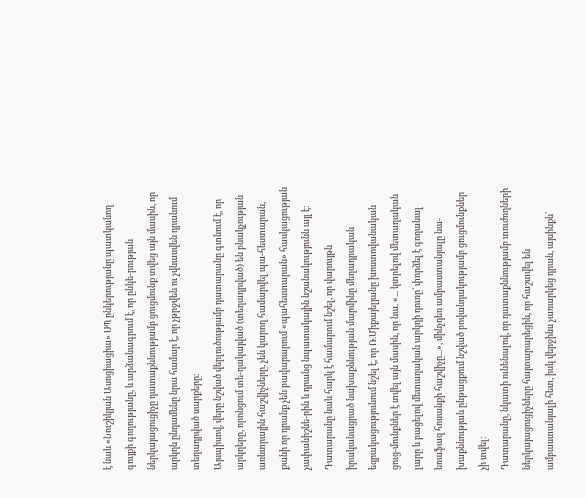է նաև «Նուշիկյան Ասոցիացիա» ՍՊ ընկերությանը պատկանող գույքի գողությանը, և արձանագրում է, որ ընկե-րության ներկայացուցիչը դատաքննությամբ ցուցմունք տվեց այն մասին, որ արկղն ընդամենը նրա համար է, որ չթրջվեն ու չվնասվեն դրանում տեղադրված սարքերը։
Այսպիսով, վերը նշված վերլուծությամբ դատարանը գտնում է, որ արկղերը, որոնցում տե-ղակայված (տեղադրված) են բնակչության առևտրային հաշվիչները, չեն կարող համարվել պա-հեստարան, քանի որ դրանք չեն բավարարում «պահեստարան» հասկացության չափանիշնե-րին և դրանց նպատակային նշանակությունն այլ է։
Դատարանը նաև հարկ է համարում նշել, որ վարույթն իրականացրած նախաքննության մարմինը մեղադրական եզրակացությունում նշել է, որ Ռ.Միքայելյանը խոստովանական ցուց-մունքներ է տվել այն մասին, որ նա. «... կտրելով մետաղական լարը և բացելով մետաղական արկղի դուռը՝ փորձել է գողանալ եռաֆազ հոսանքի հաշվիչը...», մինչդեռ ամբաստանյալը նա-խաքննության ընթացքում նշված բովանդակությամբ ցուցմունքներ չի տվել։
Դատարանը, նկատի ունենալով, որ դատաքննությամբ տուժողների ներկայացուցիչները հայտարարեցին, որ հաշտվել են ամբաստանյալի հետ, իսկ վերջինս չառարկեց դրան, այսինքն՝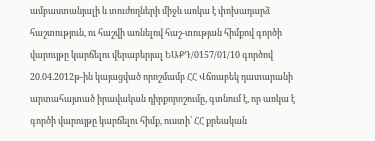ամբաստանյալի և տուժողների միջև առկա է փոխադարձ հաշտություն, ու հաշվի առնելով հաշ-տության հիմքով գործի վարույթը կարճելու վերաբերյալ ԵԱՔԴ/0157/01/10 գործով 20.04.2012թ-ին կայացված որոշմամբ ՀՀ Վճռաբեկ դատարանի արտահայտած իրավական դիրքորոշումը, գտնում է, որ առկա է գործի վարույթը կարճելու հիմք, ուստի՝ ՀՀ քրեական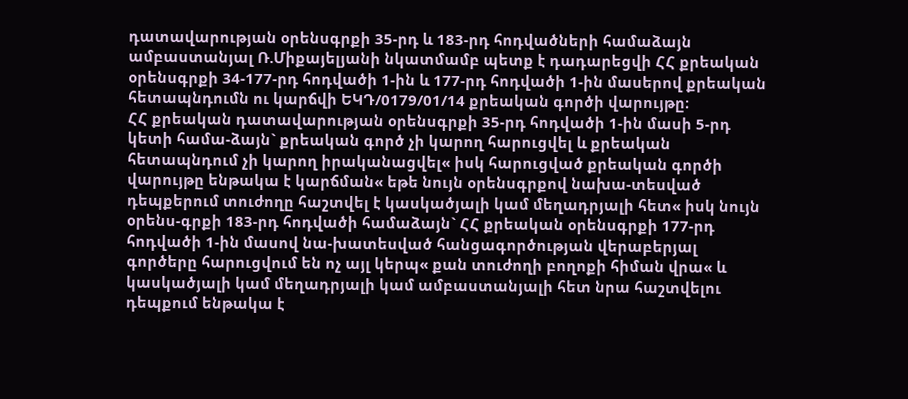դատավարության օրենսգրքի 35-րդ և 183-րդ հոդվածների համաձայն ամբաստանյալ Ռ.Միքայելյանի նկատմամբ պետք է դադարեցվի ՀՀ քրեական օրենսգրքի 34-177-րդ հոդվածի 1-ին և 177-րդ հոդվածի 1-ին մասերով քրեական հետապնդումն ու կարճվի ԵԿԴ/0179/01/14 քրեական գործի վարույթը։
ՀՀ քրեական դատավարության օրենսգրքի 35-րդ հոդվածի 1-ին մասի 5-րդ կետի համա-ձայն` քրեական գործ չի կարող հարուցվել և քրեական հետապնդում չի կարող իրականացվել« իսկ հարուցված քրեական գործի վարույթը ենթակա է կարճման« եթե նույն օրենսգրքով նախա-տեսված դեպքերում տուժողը հաշտվել է կասկածյալի կամ մեղադրյալի հետ« իսկ նույն օրենս-գրքի 183-րդ հոդվածի համաձայն` ՀՀ քրեական օրենսգրքի 177-րդ հոդվածի 1-ին մասով նա-խատեսված հանցագործության վերաբերյալ գործերը հարուցվում են ոչ այլ կերպ« քան տուժողի բողոքի հիման վրա« և կասկածյալի կամ մեղադրյալի կամ ամբաստանյալի հետ նրա հաշտվելու դեպքում ենթակա է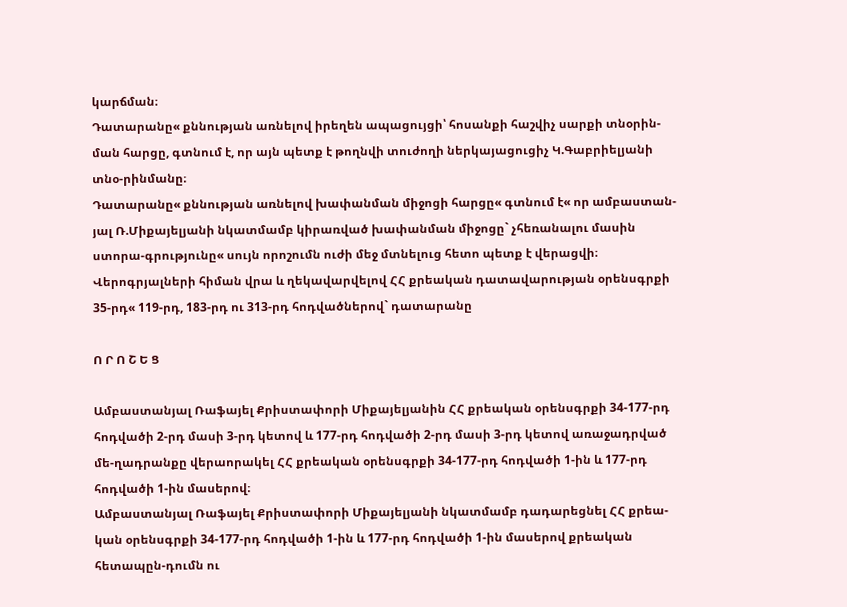կարճման։
Դատարանը« քննության առնելով իրեղեն ապացույցի՝ հոսանքի հաշվիչ սարքի տնօրին-ման հարցը, գտնում է, որ այն պետք է թողնվի տուժողի ներկայացուցիչ Կ.Գաբրիելյանի տնօ-րինմանը։
Դատարանը« քննության առնելով խափանման միջոցի հարցը« գտնում է« որ ամբաստան-յալ Ռ.Միքայելյանի նկատմամբ կիրառված խափանման միջոցը` չհեռանալու մասին ստորա-գրությունը« սույն որոշումն ուժի մեջ մտնելուց հետո պետք է վերացվի։
Վերոգրյալների հիման վրա և ղեկավարվելով ՀՀ քրեական դատավարության օրենսգրքի 35-րդ« 119-րդ, 183-րդ ու 313-րդ հոդվածներով` դատարանը

Ո Ր Ո Շ Ե Ց

Ամբաստանյալ Ռաֆայել Քրիստափորի Միքայելյանին ՀՀ քրեական օրենսգրքի 34-177-րդ հոդվածի 2-րդ մասի 3-րդ կետով և 177-րդ հոդվածի 2-րդ մասի 3-րդ կետով առաջադրված մե-ղադրանքը վերաորակել ՀՀ քրեական օրենսգրքի 34-177-րդ հոդվածի 1-ին և 177-րդ հոդվածի 1-ին մասերով։
Ամբաստանյալ Ռաֆայել Քրիստափորի Միքայելյանի նկատմամբ դադարեցնել ՀՀ քրեա-կան օրենսգրքի 34-177-րդ հոդվածի 1-ին և 177-րդ հոդվածի 1-ին մասերով քրեական հետապըն-դումն ու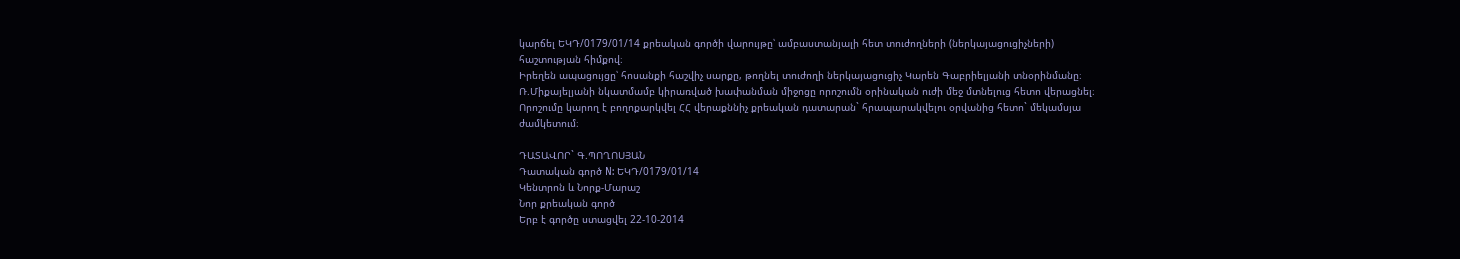կարճել ԵԿԴ/0179/01/14 քրեական գործի վարույթը՝ ամբաստանյալի հետ տուժողների (ներկայացուցիչների) հաշտության հիմքով։
Իրեղեն ապացույցը՝ հոսանքի հաշվիչ սարքը, թողնել տուժողի ներկայացուցիչ Կարեն Գաբրիելյանի տնօրինմանը։
Ռ.Միքայելյանի նկատմամբ կիրառված խափանման միջոցը որոշումն օրինական ուժի մեջ մտնելուց հետո վերացնել։
Որոշումը կարող է բողոքարկվել ՀՀ վերաքննիչ քրեական դատարան` հրապարակվելու օրվանից հետո` մեկամսյա ժամկետում։

ԴԱՏԱՎՈՐ` Գ.ՊՈՂՈՍՅԱՆ
Դատական գործ N: ԵԿԴ/0179/01/14
Կենտրոն և Նորք-Մարաշ
Նոր քրեական գործ
Երբ է գործը ստացվել 22-10-2014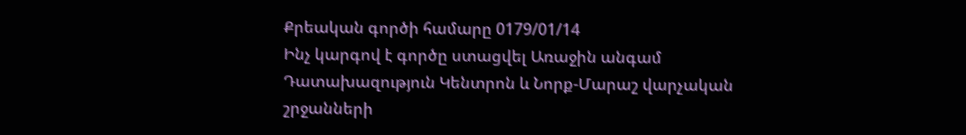Քրեական գործի համարը 0179/01/14
Ինչ կարգով է գործը ստացվել Առաջին անգամ
Դատախազություն Կենտրոն և Նորք-Մարաշ վարչական շրջանների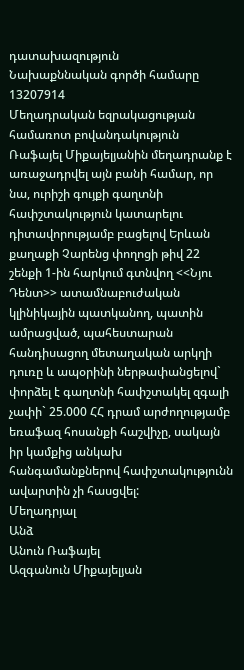դատախազություն
Նախաքննական գործի համարը 13207914
Մեղադրական եզրակացության համառոտ բովանդակություն Ռաֆայել Միքայելյանին մեղադրանք է առաջադրվել այն բանի համար, որ նա, ուրիշի գույքի գաղտնի հափշտակություն կատարելու դիտավորությամբ բացելով Երևան քաղաքի Չարենց փողոցի թիվ 22 շենքի 1-ին հարկում գտնվող <<Նյու Դենտ>> ատամնաբուժական կլինիկային պատկանող, պատին ամրացված, պահեստարան հանդիսացող մետաղական արկղի դուռը և ապօրինի ներթափանցելով` փորձել է գաղտնի հափշտակել զգալի չափի` 25.000 ՀՀ դրամ արժողությամբ եռաֆազ հոսանքի հաշվիչը, սակայն իր կամքից անկախ հանգամանքներով հափշտակությունն ավարտին չի հասցվել:
Մեղադրյալ
Անձ
Անուն Ռաֆայել
Ազգանուն Միքայելյան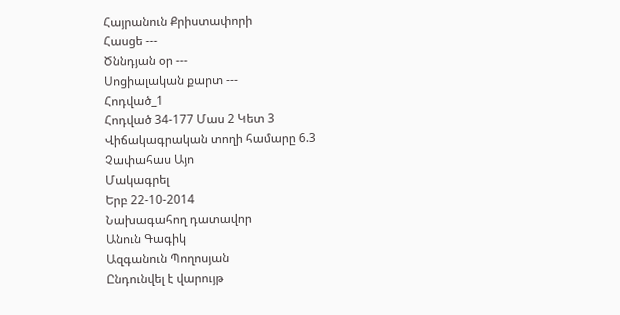Հայրանուն Քրիստափորի
Հասցե ---
Ծննդյան օր ---
Սոցիալական քարտ ---
Հոդված_1
Հոդված 34-177 Մաս 2 Կետ 3
Վիճակագրական տողի համարը 6.3
Չափահաս Այո
Մակագրել
Երբ 22-10-2014
Նախագահող դատավոր
Անուն Գագիկ
Ազգանուն Պողոսյան
Ընդունվել է վարույթ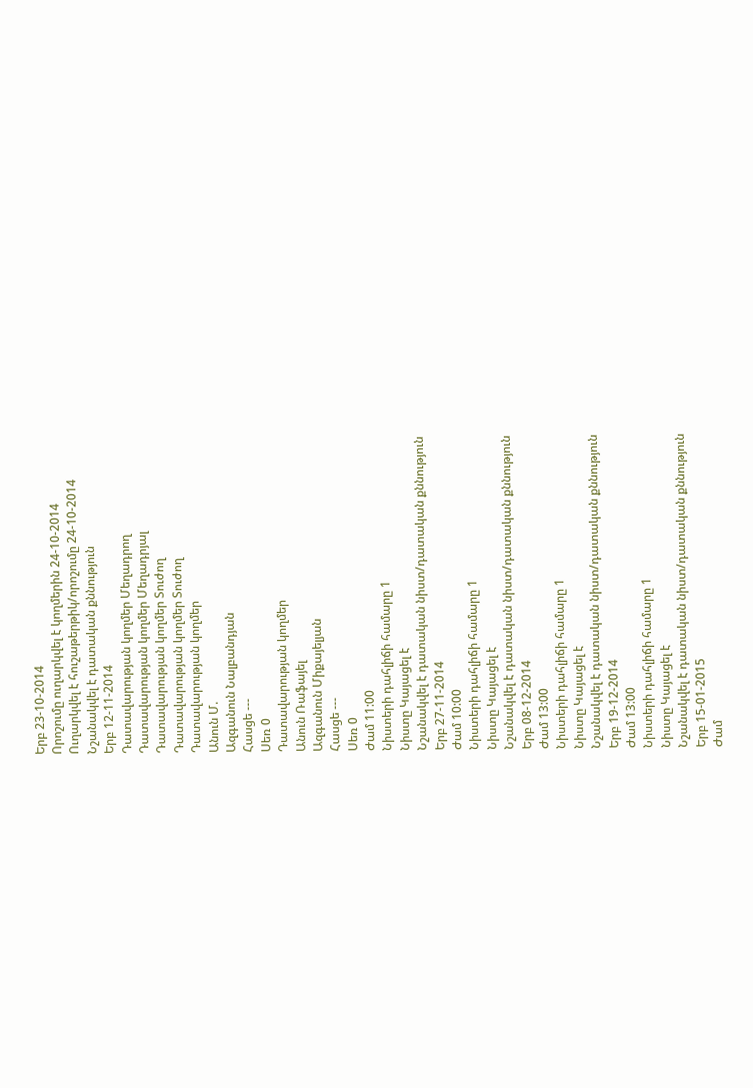Երբ 23-10-2014
Որոշումը ուղարկվել է կողմերին 24-10-2014
Ուղարկվել է հուշաթերթիկ/որոշումը 24-10-2014
Նշանակվել է դատական քննություն
Երբ 12-11-2014
Դատավարության կողմեր Մեղադրող
Դատավարության կողմեր Մեղադրյալ
Դատավարության կողմեր Տուժող
Դատավարության կողմեր Տուժող
Դատավարության կողմեր
Անուն Մ.
Ազգանուն Նալբանդյան
Հասցե ---
Սեռ 0
Դատավարության կողմեր
Անուն Ռաֆայել
Ազգանուն Միքայելյան
Հասցե ---
Սեռ 0
Ժամ 11:00
Նիստերի դահլիճի համարը 1
Նիստը Կայացել է
Նշանակվել է դատական նիստ/դատական քննություն
Երբ 27-11-2014
Ժամ 10:00
Նիստերի դահլիճի համարը 1
Նիստը Կայացել է
Նշանակվել է դատական նիստ/դատական քննություն
Երբ 08-12-2014
Ժամ 13:00
Նիստերի դահլիճի համարը 1
Նիստը Կայացել է
Նշանակվել է դատական նիստ/դատական քննություն
Երբ 19-12-2014
Ժամ 13:00
Նիստերի դահլիճի համարը 1
Նիստը Կայացել է
Նշանակվել է դատական նիստ/դատական քննություն
Երբ 15-01-2015
Ժամ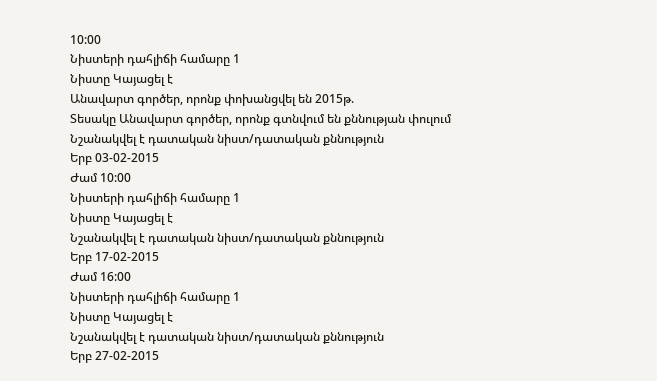10:00
Նիստերի դահլիճի համարը 1
Նիստը Կայացել է
Անավարտ գործեր, որոնք փոխանցվել են 2015թ.
Տեսակը Անավարտ գործեր, որոնք գտնվում են քննության փուլում
Նշանակվել է դատական նիստ/դատական քննություն
Երբ 03-02-2015
Ժամ 10:00
Նիստերի դահլիճի համարը 1
Նիստը Կայացել է
Նշանակվել է դատական նիստ/դատական քննություն
Երբ 17-02-2015
Ժամ 16:00
Նիստերի դահլիճի համարը 1
Նիստը Կայացել է
Նշանակվել է դատական նիստ/դատական քննություն
Երբ 27-02-2015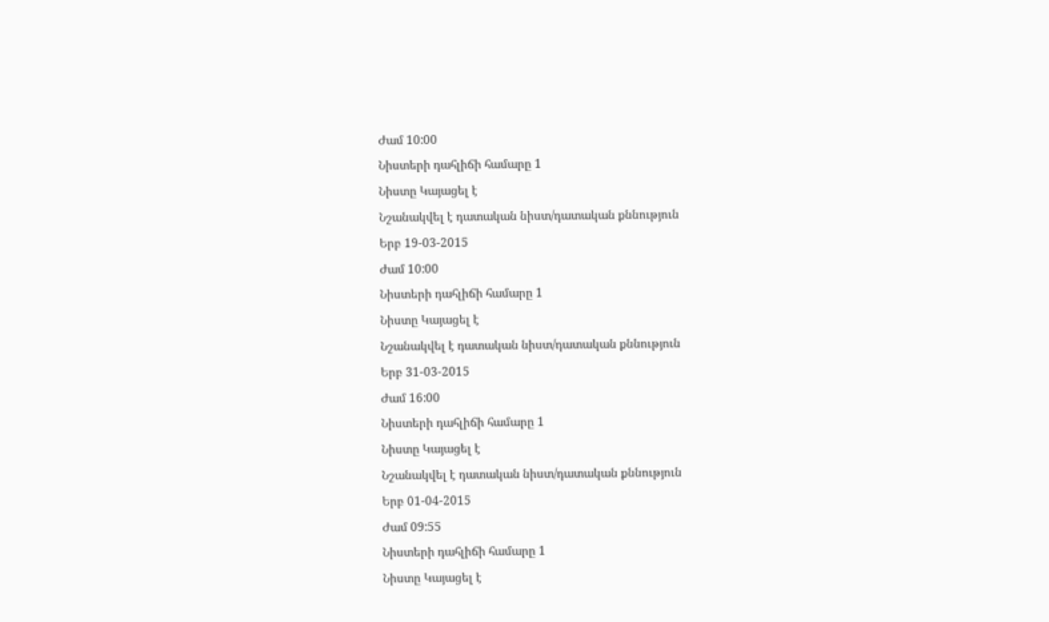Ժամ 10:00
Նիստերի դահլիճի համարը 1
Նիստը Կայացել է
Նշանակվել է դատական նիստ/դատական քննություն
Երբ 19-03-2015
Ժամ 10:00
Նիստերի դահլիճի համարը 1
Նիստը Կայացել է
Նշանակվել է դատական նիստ/դատական քննություն
Երբ 31-03-2015
Ժամ 16:00
Նիստերի դահլիճի համարը 1
Նիստը Կայացել է
Նշանակվել է դատական նիստ/դատական քննություն
Երբ 01-04-2015
Ժամ 09:55
Նիստերի դահլիճի համարը 1
Նիստը Կայացել է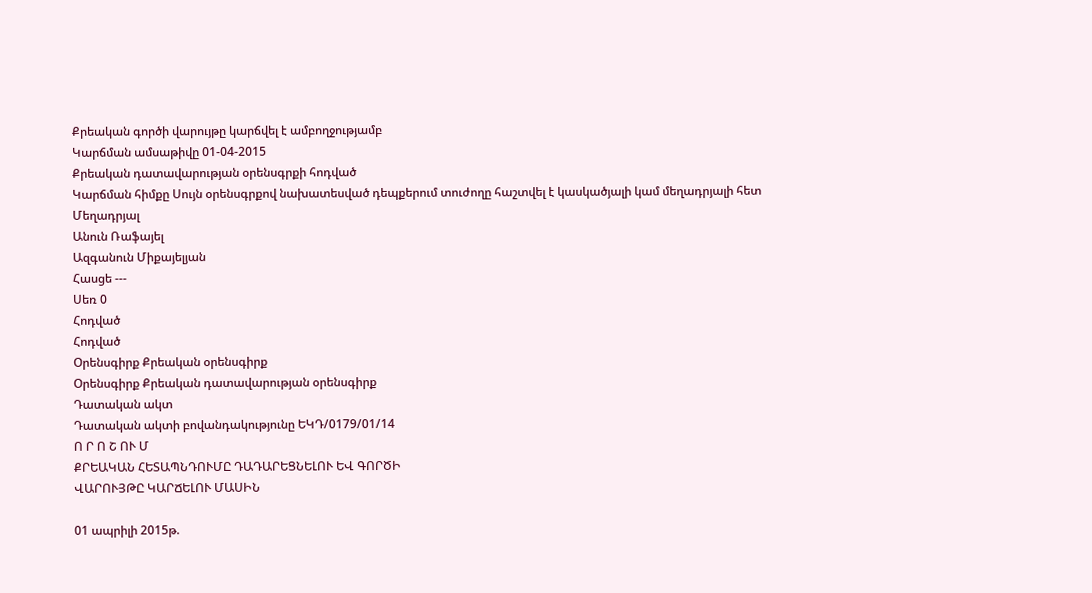Քրեական գործի վարույթը կարճվել է ամբողջությամբ
Կարճման ամսաթիվը 01-04-2015
Քրեական դատավարության օրենսգրքի հոդված
Կարճման հիմքը Սույն օրենսգրքով նախատեսված դեպքերում տուժողը հաշտվել է կասկածյալի կամ մեղադրյալի հետ
Մեղադրյալ
Անուն Ռաֆայել
Ազգանուն Միքայելյան
Հասցե ---
Սեռ 0
Հոդված
Հոդված
Օրենսգիրք Քրեական օրենսգիրք
Օրենսգիրք Քրեական դատավարության օրենսգիրք
Դատական ակտ
Դատական ակտի բովանդակությունը ԵԿԴ/0179/01/14
Ո Ր Ո Շ ՈՒ Մ
ՔՐԵԱԿԱՆ ՀԵՏԱՊՆԴՈՒՄԸ ԴԱԴԱՐԵՑՆԵԼՈՒ ԵՎ ԳՈՐԾԻ
ՎԱՐՈՒՅԹԸ ԿԱՐՃԵԼՈՒ ՄԱՍԻՆ

01 ապրիլի 2015թ.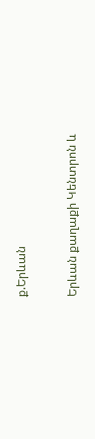ք.Երևան

Երևան քաղաքի Կենտրոն և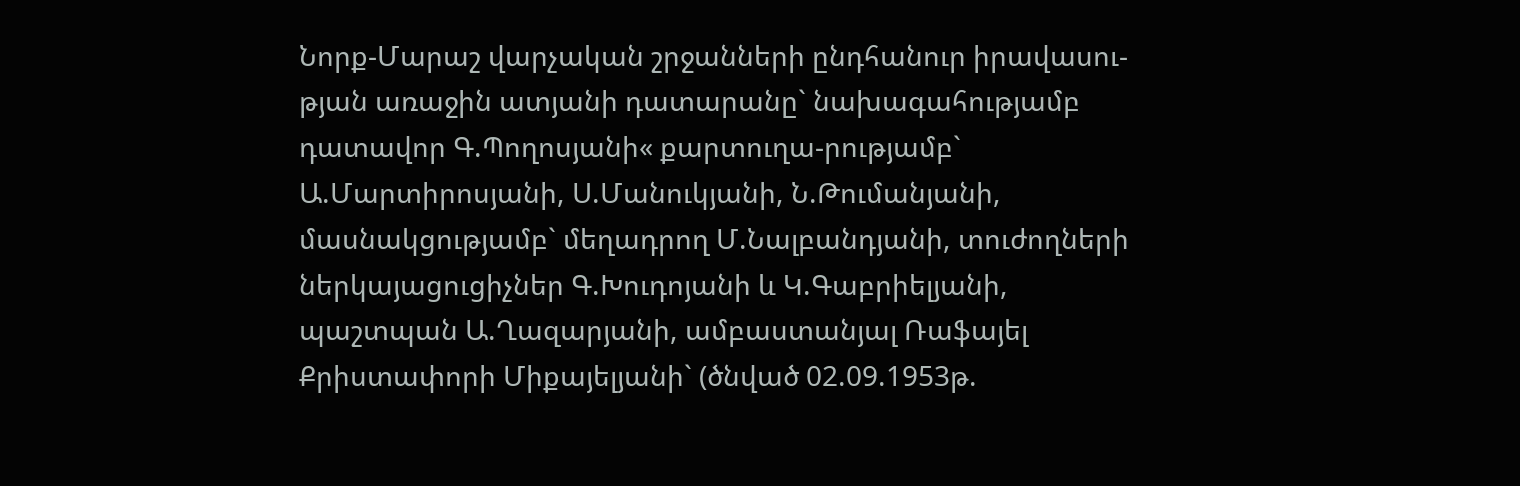Նորք-Մարաշ վարչական շրջանների ընդհանուր իրավասու-թյան առաջին ատյանի դատարանը` նախագահությամբ դատավոր Գ.Պողոսյանի« քարտուղա-րությամբ` Ա.Մարտիրոսյանի, Ս.Մանուկյանի, Ն.Թումանյանի, մասնակցությամբ` մեղադրող Մ.Նալբանդյանի, տուժողների ներկայացուցիչներ Գ.Խուդոյանի և Կ.Գաբրիելյանի, պաշտպան Ա.Ղազարյանի, ամբաստանյալ Ռաֆայել Քրիստափորի Միքայելյանի` (ծնված 02.09.1953թ.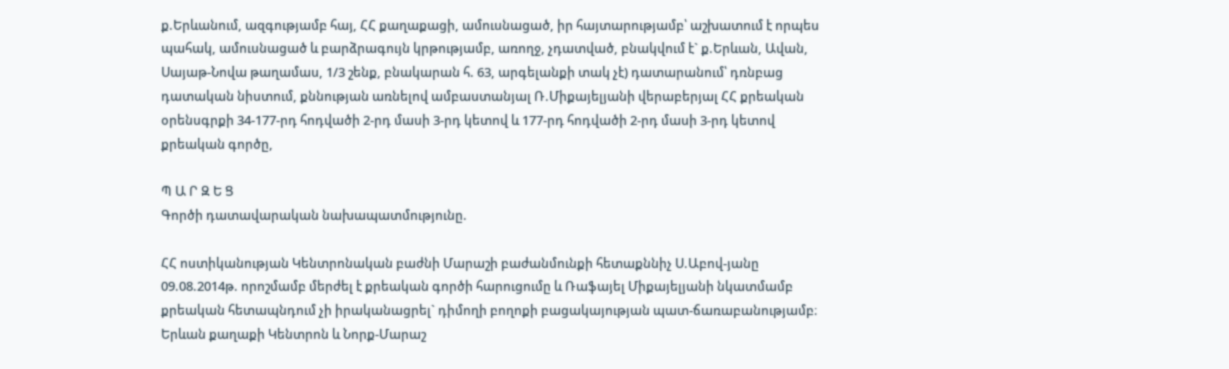ք.Երևանում, ազգությամբ հայ, ՀՀ քաղաքացի, ամուսնացած, իր հայտարությամբ՝ աշխատում է որպես պահակ, ամուսնացած և բարձրագույն կրթությամբ, առողջ, չդատված, բնակվում է` ք.Երևան, Ավան, Սայաթ-Նովա թաղամաս, 1/3 շենք, բնակարան հ. 63, արգելանքի տակ չէ) դատարանում՝ դռնբաց դատական նիստում, քննության առնելով ամբաստանյալ Ռ.Միքայելյանի վերաբերյալ ՀՀ քրեական օրենսգրքի 34-177-րդ հոդվածի 2-րդ մասի 3-րդ կետով և 177-րդ հոդվածի 2-րդ մասի 3-րդ կետով քրեական գործը,

Պ Ա Ր Զ Ե Ց
Գործի դատավարական նախապատմությունը.

ՀՀ ոստիկանության Կենտրոնական բաժնի Մարաշի բաժանմունքի հետաքննիչ Ս.Աբով-յանը 09.08.2014թ. որոշմամբ մերժել է քրեական գործի հարուցումը և Ռաֆայել Միքայելյանի նկատմամբ քրեական հետապնդում չի իրականացրել` դիմողի բողոքի բացակայության պատ-ճառաբանությամբ։
Երևան քաղաքի Կենտրոն և Նորք-Մարաշ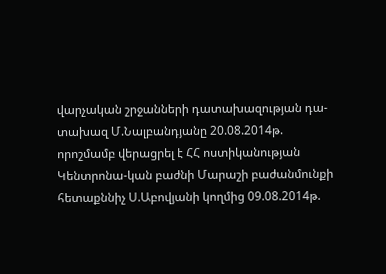վարչական շրջանների դատախազության դա-տախազ Մ.Նալբանդյանը 20.08.2014թ. որոշմամբ վերացրել է ՀՀ ոստիկանության Կենտրոնա-կան բաժնի Մարաշի բաժանմունքի հետաքննիչ Ս.Աբովյանի կողմից 09.08.2014թ.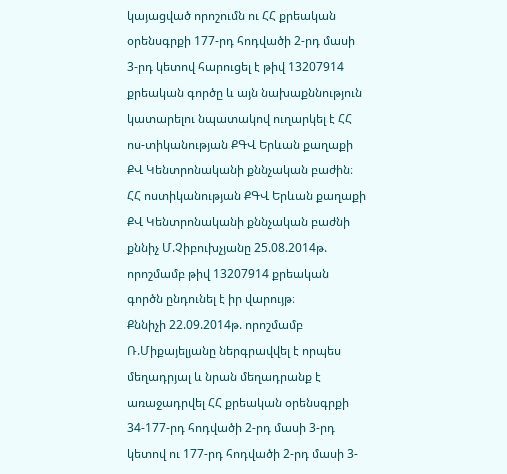կայացված որոշումն ու ՀՀ քրեական օրենսգրքի 177-րդ հոդվածի 2-րդ մասի 3-րդ կետով հարուցել է թիվ 13207914 քրեական գործը և այն նախաքննություն կատարելու նպատակով ուղարկել է ՀՀ ոս-տիկանության ՔԳՎ Երևան քաղաքի ՔՎ Կենտրոնականի քննչական բաժին։
ՀՀ ոստիկանության ՔԳՎ Երևան քաղաքի ՔՎ Կենտրոնականի քննչական բաժնի քննիչ Մ.Չիբուխչյանը 25.08.2014թ. որոշմամբ թիվ 13207914 քրեական գործն ընդունել է իր վարույթ։
Քննիչի 22.09.2014թ. որոշմամբ Ռ.Միքայելյանը ներգրավվել է որպես մեղադրյալ և նրան մեղադրանք է առաջադրվել ՀՀ քրեական օրենսգրքի 34-177-րդ հոդվածի 2-րդ մասի 3-րդ կետով ու 177-րդ հոդվածի 2-րդ մասի 3-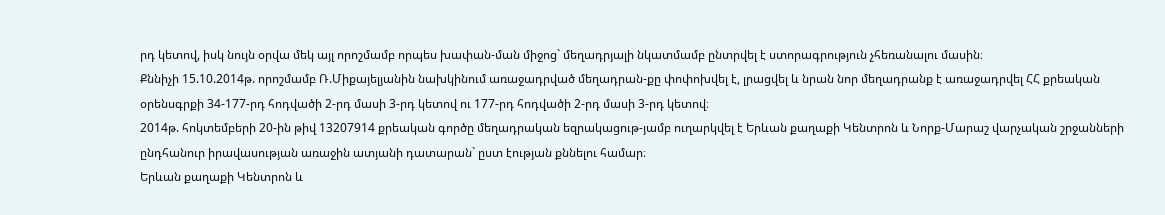րդ կետով, իսկ նույն օրվա մեկ այլ որոշմամբ որպես խափան-ման միջոց` մեղադրյալի նկատմամբ ընտրվել է ստորագրություն չհեռանալու մասին։
Քննիչի 15.10.2014թ. որոշմամբ Ռ.Միքայելյանին նախկինում առաջադրված մեղադրան-քը փոփոխվել է, լրացվել և նրան նոր մեղադրանք է առաջադրվել ՀՀ քրեական օրենսգրքի 34-177-րդ հոդվածի 2-րդ մասի 3-րդ կետով ու 177-րդ հոդվածի 2-րդ մասի 3-րդ կետով։
2014թ. հոկտեմբերի 20-ին թիվ 13207914 քրեական գործը մեղադրական եզրակացութ-յամբ ուղարկվել է Երևան քաղաքի Կենտրոն և Նորք-Մարաշ վարչական շրջանների ընդհանուր իրավասության առաջին ատյանի դատարան` ըստ էության քննելու համար։
Երևան քաղաքի Կենտրոն և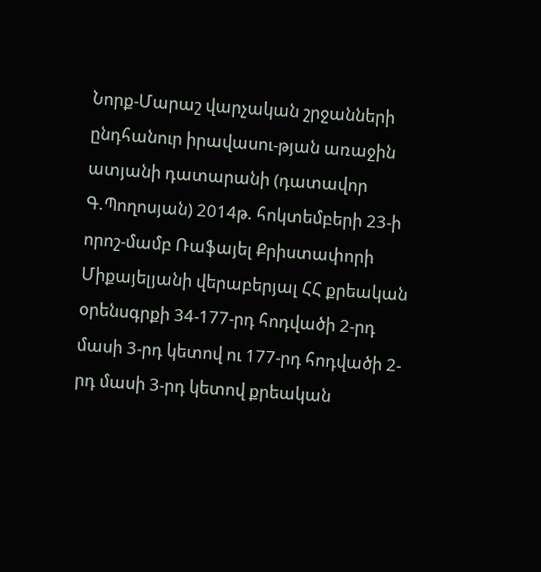Նորք-Մարաշ վարչական շրջանների ընդհանուր իրավասու-թյան առաջին ատյանի դատարանի (դատավոր Գ.Պողոսյան) 2014թ. հոկտեմբերի 23-ի որոշ-մամբ Ռաֆայել Քրիստափորի Միքայելյանի վերաբերյալ ՀՀ քրեական օրենսգրքի 34-177-րդ հոդվածի 2-րդ մասի 3-րդ կետով ու 177-րդ հոդվածի 2-րդ մասի 3-րդ կետով քրեական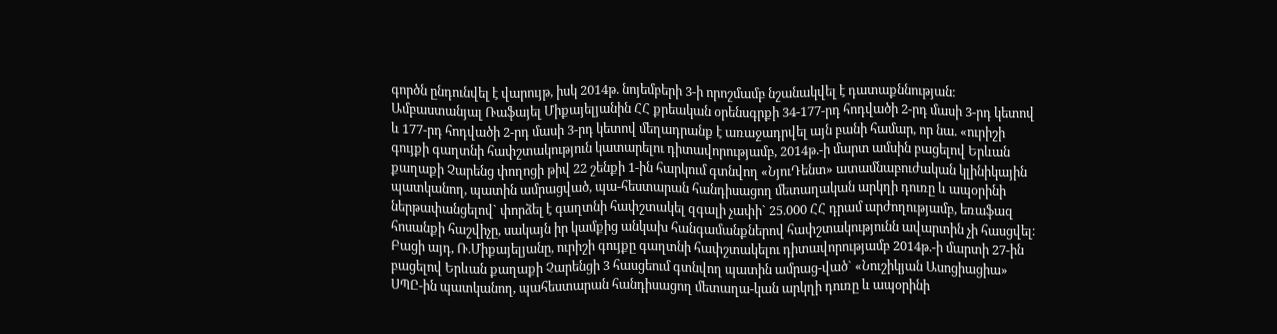գործն ընդունվել է վարույթ, իսկ 2014թ. նոյեմբերի 3-ի որոշմամբ նշանակվել է դատաքննության։
Ամբաստանյալ Ռաֆայել Միքայելյանին ՀՀ քրեական օրենսգրքի 34-177-րդ հոդվածի 2-րդ մասի 3-րդ կետով և 177-րդ հոդվածի 2-րդ մասի 3-րդ կետով մեղադրանք է առաջադրվել այն բանի համար, որ նա. «ուրիշի գույքի գաղտնի հափշտակություն կատարելու դիտավորությամբ, 2014թ.-ի մարտ ամսին բացելով Երևան քաղաքի Չարենց փողոցի թիվ 22 շենքի 1-ին հարկում գտնվող «ՆյուԴենտ» ատամնաբուժական կլինիկային պատկանող, պատին ամրացված, պա-հեստարան հանդիսացող մետաղական արկղի դուռը և ապօրինի ներթափանցելով` փորձել է գաղտնի հափշտակել զգալի չափի` 25.000 ՀՀ դրամ արժողությամբ, եռաֆազ հոսանքի հաշվիչը, սակայն իր կամքից անկախ հանգամանքներով հափշտակությունն ավարտին չի հասցվել։
Բացի այդ, Ռ.Միքայելյանը, ուրիշի գույքը գաղտնի հափշտակելու դիտավորությամբ 2014թ.-ի մարտի 27-ին բացելով Երևան քաղաքի Չարենցի 3 հասցեում գտնվող պատին ամրաց-ված` «Նուշիկյան Ասոցիացիա» ՍՊԸ-ին պատկանող, պահեստարան հանդիսացող մետաղա-կան արկղի դուռը և ապօրինի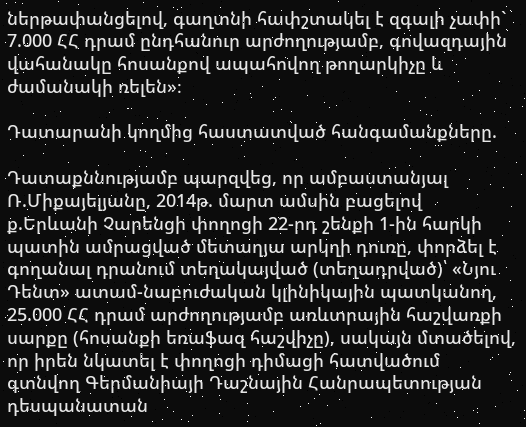ներթափանցելով, գաղտնի հափշտակել է զգալի չափի` 7.000 ՀՀ դրամ ընդհանուր արժողությամբ, գովազդային վահանակը հոսանքով ապահովող թողարկիչը և ժամանակի ռելեն»։

Դատարանի կողմից հաստատված հանգամանքները.

Դատաքննությամբ պարզվեց, որ ամբաստանյալ Ռ.Միքայելյանը, 2014թ. մարտ ամսին բացելով ք.Երևանի Չարենցի փողոցի 22-րդ շենքի 1-ին հարկի պատին ամրացված մետաղյա արկղի դուռը, փորձել է գողանալ դրանում տեղակայված (տեղադրված)՝ «Նյու Դենտ» ատամ-նաբուժական կլինիկային պատկանող, 25.000 ՀՀ դրամ արժողությամբ առևտրային հաշվառքի սարքը (հոսանքի եռաֆազ հաշվիչը), սակայն մտածելով, որ իրեն նկատել է փողոցի դիմացի հատվածում գտնվող Գերմանիայի Դաշնային Հանրապետության դեսպանատան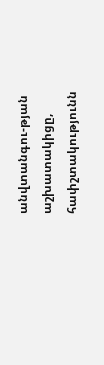անվտանգու-թյան աշխատակիցը, հափշտակությունն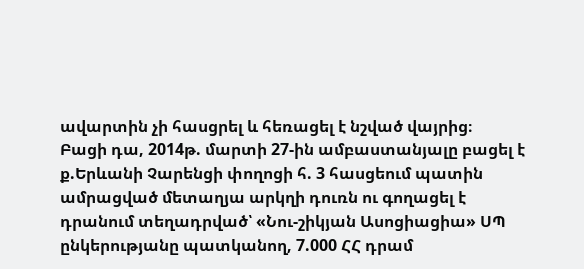ավարտին չի հասցրել և հեռացել է նշված վայրից։
Բացի դա, 2014թ. մարտի 27-ին ամբաստանյալը բացել է ք.Երևանի Չարենցի փողոցի հ. 3 հասցեում պատին ամրացված մետաղյա արկղի դուռն ու գողացել է դրանում տեղադրված՝ «Նու-շիկյան Ասոցիացիա» ՍՊ ընկերությանը պատկանող, 7.000 ՀՀ դրամ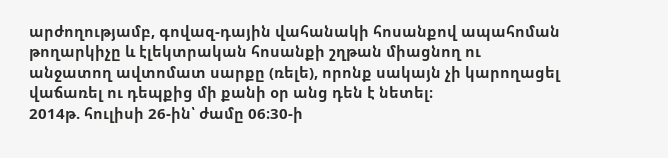արժողությամբ, գովազ-դային վահանակի հոսանքով ապահոման թողարկիչը և էլեկտրական հոսանքի շղթան միացնող ու անջատող ավտոմատ սարքը (ռելե), որոնք սակայն չի կարողացել վաճառել ու դեպքից մի քանի օր անց դեն է նետել։
2014թ. հուլիսի 26-ին՝ ժամը 06։30-ի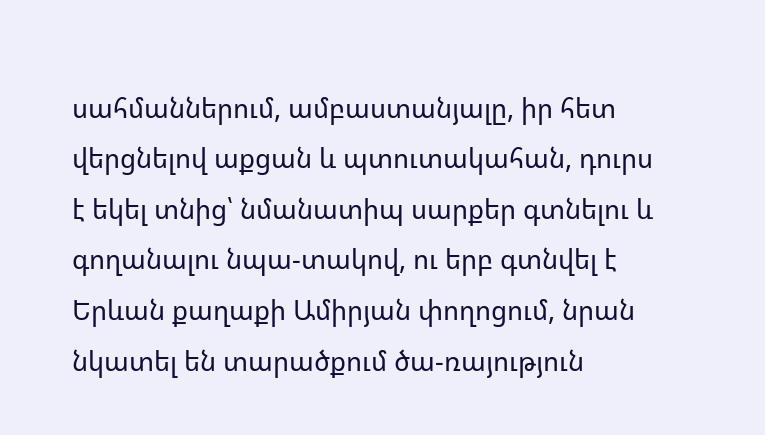սահմաններում, ամբաստանյալը, իր հետ վերցնելով աքցան և պտուտակահան, դուրս է եկել տնից՝ նմանատիպ սարքեր գտնելու և գողանալու նպա-տակով, ու երբ գտնվել է Երևան քաղաքի Ամիրյան փողոցում, նրան նկատել են տարածքում ծա-ռայություն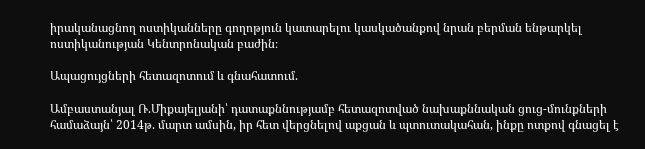իրականացնող ոստիկանները գողոթյուն կատարելու կասկածանքով նրան բերման ենթարկել ոստիկանության Կենտրոնական բաժին։

Ապացույցների հետազոտում և գնահատում.

Ամբաստանյալ Ռ.Միքայելյանի՝ դատաքննությամբ հետազոտված նախաքննական ցուց-մունքների համաձայն՝ 2014թ. մարտ ամսին, իր հետ վերցնելով աքցան և պտուտակահան, ինքը ոտքով գնացել է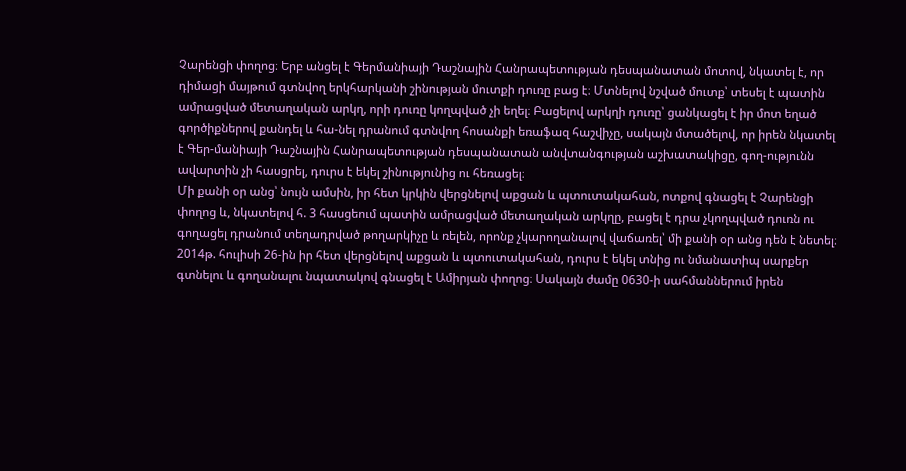Չարենցի փողոց։ Երբ անցել է Գերմանիայի Դաշնային Հանրապետության դեսպանատան մոտով, նկատել է, որ դիմացի մայթում գտնվող երկհարկանի շինության մուտքի դուռը բաց է։ Մտնելով նշված մուտք՝ տեսել է պատին ամրացված մետաղական արկղ, որի դուռը կողպված չի եղել։ Բացելով արկղի դուռը՝ ցանկացել է իր մոտ եղած գործիքներով քանդել և հա-նել դրանում գտնվող հոսանքի եռաֆազ հաշվիչը, սակայն մտածելով, որ իրեն նկատել է Գեր-մանիայի Դաշնային Հանրապետության դեսպանատան անվտանգության աշխատակիցը, գող-ությունն ավարտին չի հասցրել, դուրս է եկել շինությունից ու հեռացել։
Մի քանի օր անց՝ նույն ամսին, իր հետ կրկին վերցնելով աքցան և պտուտակահան, ոտքով գնացել է Չարենցի փողոց և, նկատելով հ. 3 հասցեում պատին ամրացված մետաղական արկղը, բացել է դրա չկողպված դուռն ու գողացել դրանում տեղադրված թողարկիչը և ռելեն, որոնք չկարողանալով վաճառել՝ մի քանի օր անց դեն է նետել։
2014թ. հուլիսի 26-ին իր հետ վերցնելով աքցան և պտուտակահան, դուրս է եկել տնից ու նմանատիպ սարքեր գտնելու և գողանալու նպատակով գնացել է Ամիրյան փողոց։ Սակայն ժամը 0630-ի սահմաններում իրեն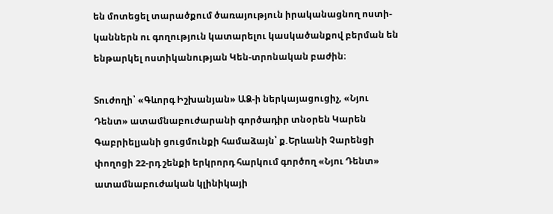են մոտեցել տարածքում ծառայություն իրականացնող ոստի-կաններն ու գողություն կատարելու կասկածանքով բերման են ենթարկել ոստիկանության Կեն-տրոնական բաժին։

Տուժողի՝ «Գևորգ Իշխանյան» ԱՁ-ի ներկայացուցիչ, «Նյու Դենտ» ատամնաբուժարանի գործադիր տնօրեն Կարեն Գաբրիելյանի ցուցմունքի համաձայն՝ ք.Երևանի Չարենցի փողոցի 22-րդ շենքի երկրորդ հարկում գործող «Նյու Դենտ» ատամնաբուժական կլինիկայի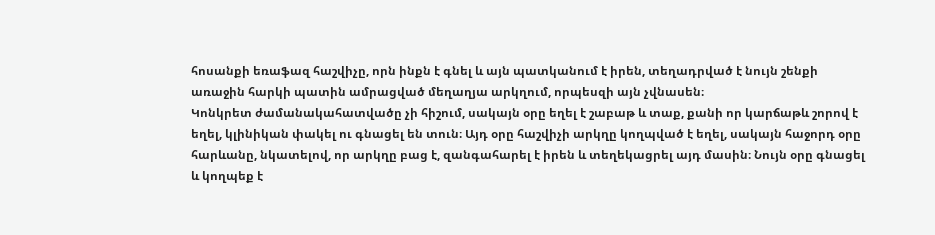հոսանքի եռաֆազ հաշվիչը, որն ինքն է գնել և այն պատկանում է իրեն, տեղադրված է նույն շենքի առաջին հարկի պատին ամրացված մեղաղյա արկղում, որպեսզի այն չվնասեն։
Կոնկրետ ժամանակահատվածը չի հիշում, սակայն օրը եղել է շաբաթ և տաք, քանի որ կարճաթև շորով է եղել, կլինիկան փակել ու գնացել են տուն։ Այդ օրը հաշվիչի արկղը կողպված է եղել, սակայն հաջորդ օրը հարևանը, նկատելով, որ արկղը բաց է, զանգահարել է իրեն և տեղեկացրել այդ մասին։ Նույն օրը գնացել և կողպեք է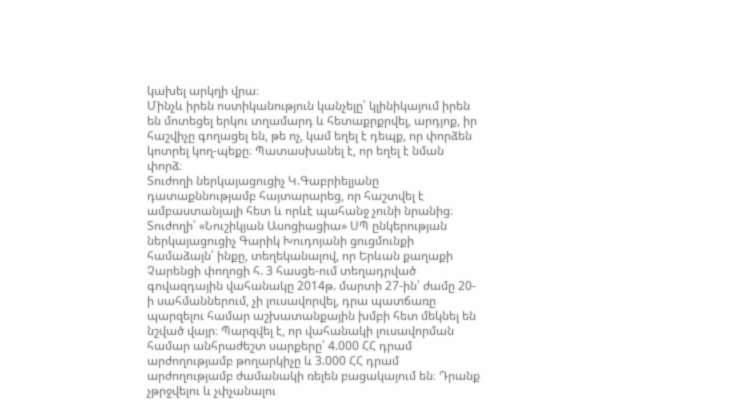կախել արկղի վրա։
Մինչև իրեն ոստիկանություն կանչելը՝ կլինիկայում իրեն են մոտեցել երկու տղամարդ և հետաքրքրվել, արդյոք, իր հաշվիչը գողացել են, թե ոչ, կամ եղել է դեպք, որ փորձեն կոտրել կող-պեքը։ Պատասխանել է, որ եղել է նման փորձ։
Տուժողի ներկայացուցիչ Կ.Գաբրիելյանը դատաքննությամբ հայտարարեց, որ հաշտվել է ամբաստանյալի հետ և որևէ պահանջ չունի նրանից։
Տուժողի՝ «Նուշիկյան Ասոցիացիա» ՍՊ ընկերության ներկայացուցիչ Գարիկ Խուդոյանի ցուցմունքի համաձայն՝ ինքը, տեղեկանալով, որ Երևան քաղաքի Չարենցի փողոցի հ. 3 հասցե-ում տեղադրված գովազդային վահանակը 2014թ. մարտի 27-ին՝ ժամը 20-ի սահմաններում, չի լուսավորվել, դրա պատճառը պարզելու համար աշխատանքային խմբի հետ մեկնել են նշված վայր։ Պարզվել է, որ վահանակի լուսավորման համար անհրաժեշտ սարքերը՝ 4.000 ՀՀ դրամ արժողությամբ թողարկիչը և 3.000 ՀՀ դրամ արժողությամբ ժամանակի ռելեն բացակայում են։ Դրանք չթրջվելու և չփչանալու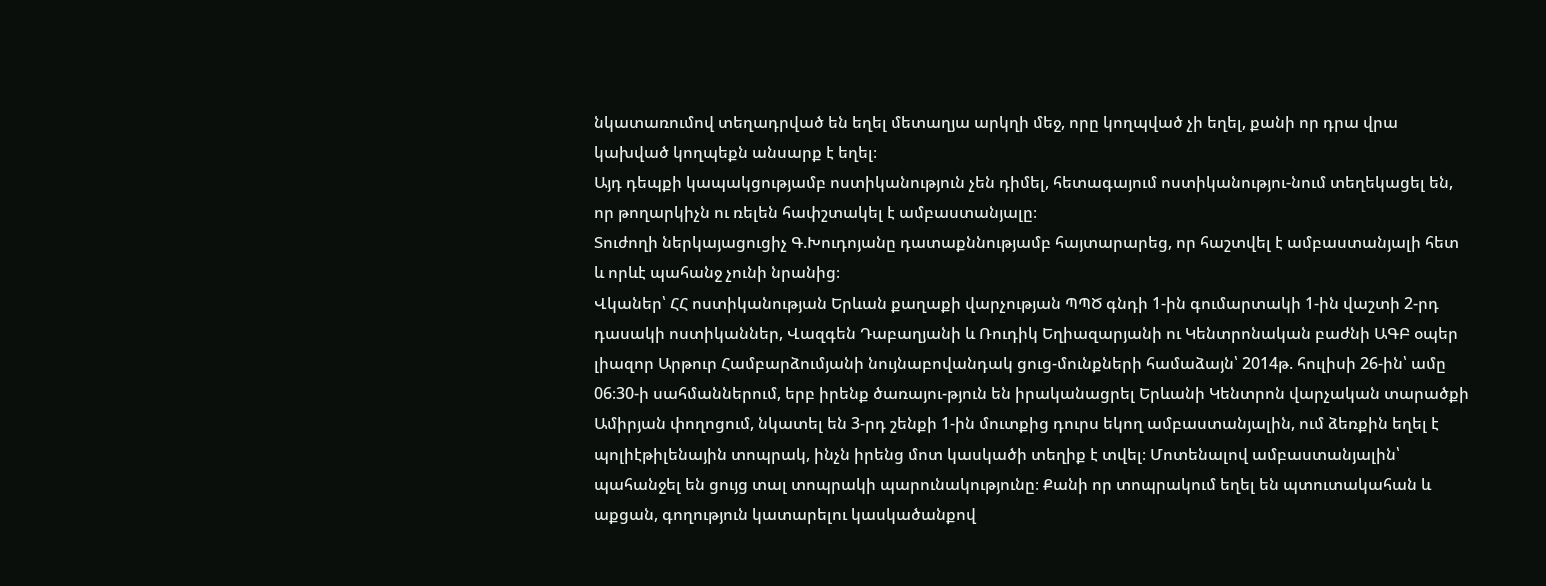նկատառումով տեղադրված են եղել մետաղյա արկղի մեջ, որը կողպված չի եղել, քանի որ դրա վրա կախված կողպեքն անսարք է եղել։
Այդ դեպքի կապակցությամբ ոստիկանություն չեն դիմել, հետագայում ոստիկանությու-նում տեղեկացել են, որ թողարկիչն ու ռելեն հափշտակել է ամբաստանյալը։
Տուժողի ներկայացուցիչ Գ.Խուդոյանը դատաքննությամբ հայտարարեց, որ հաշտվել է ամբաստանյալի հետ և որևէ պահանջ չունի նրանից։
Վկաներ՝ ՀՀ ոստիկանության Երևան քաղաքի վարչության ՊՊԾ գնդի 1-ին գումարտակի 1-ին վաշտի 2-րդ դասակի ոստիկաններ, Վազգեն Դաբաղյանի և Ռուդիկ Եղիազարյանի ու Կենտրոնական բաժնի ԱԳԲ օպեր լիազոր Արթուր Համբարձումյանի նույնաբովանդակ ցուց-մունքների համաձայն՝ 2014թ. հուլիսի 26-ին՝ ամը 06։30-ի սահմաններում, երբ իրենք ծառայու-թյուն են իրականացրել Երևանի Կենտրոն վարչական տարածքի Ամիրյան փողոցում, նկատել են 3-րդ շենքի 1-ին մուտքից դուրս եկող ամբաստանյալին, ում ձեռքին եղել է պոլիէթիլենային տոպրակ, ինչն իրենց մոտ կասկածի տեղիք է տվել։ Մոտենալով ամբաստանյալին՝ պահանջել են ցույց տալ տոպրակի պարունակությունը։ Քանի որ տոպրակում եղել են պտուտակահան և աքցան, գողություն կատարելու կասկածանքով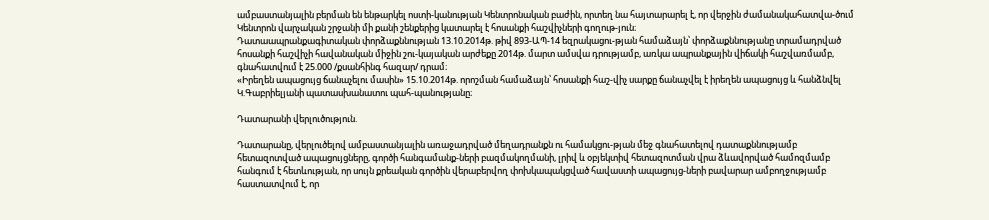ամբաստանյալին բերման են ենթարկել ոստի-կանության Կենտրոնական բաժին, որտեղ նա հայտարարել է, որ վերջին ժամանակահատվա-ծում Կենտրոն վարչական շրջանի մի քանի շենքերից կատարել է հոսանքի հաշվիչների գողութ-յուն։
Դատաապրանքագիտական փորձաքննության 13.10.2014թ. թիվ 893-ԱՊ-14 եզրակացու-թյան համաձայն՝ փորձաքննությանը տրամադրված հոսանքի հաշվիչի հավանական միջին շու-կայական արժեքը 2014թ. մարտ ամսվա դրությամբ, առկա ապրանքային վիճակի հաշվառմամբ, գնահատվում է 25.000 /քսանհինգ հազար/ դրամ։
«Իրեղեն ապացույց ճանաչելու մասին» 15.10.2014թ. որոշման համաձայն՝ հոսանքի հաշ-վիչ սարքը ճանաչվել է իրեղեն ապացույց և հանձնվել Կ.Գաբրիելյանի պատասխանատու պահ-պանությանը։

Դատարանի վերլուծություն.

Դատարանը, վերլուծելով ամբաստանյալին առաջադրված մեղադրանքն ու համակցու-թյան մեջ գնահատելով դատաքննությամբ հետազոտված ապացույցները, գործի հանգամանք-ների բազմակողմանի, լրիվ և օբյեկտիվ հետազոտման վրա ձևավորված համոզմամբ հանգում է հետևության, որ սույն քրեական գործին վերաբերվող փոխկապակցված հավաստի ապացույց-ների բավարար ամբողջությամբ հաստատվում է, որ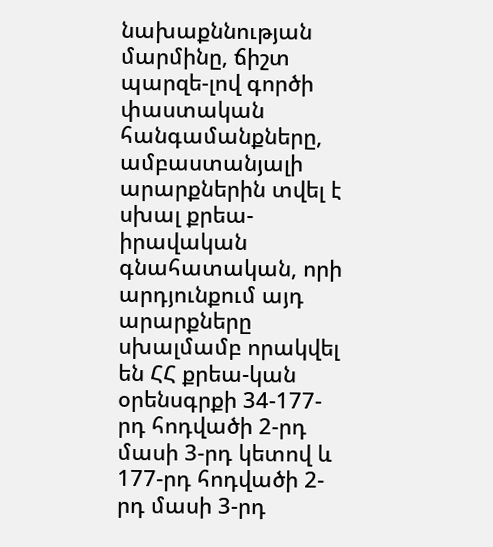նախաքննության մարմինը, ճիշտ պարզե-լով գործի փաստական հանգամանքները, ամբաստանյալի արարքներին տվել է սխալ քրեա-իրավական գնահատական, որի արդյունքում այդ արարքները սխալմամբ որակվել են ՀՀ քրեա-կան օրենսգրքի 34-177-րդ հոդվածի 2-րդ մասի 3-րդ կետով և 177-րդ հոդվածի 2-րդ մասի 3-րդ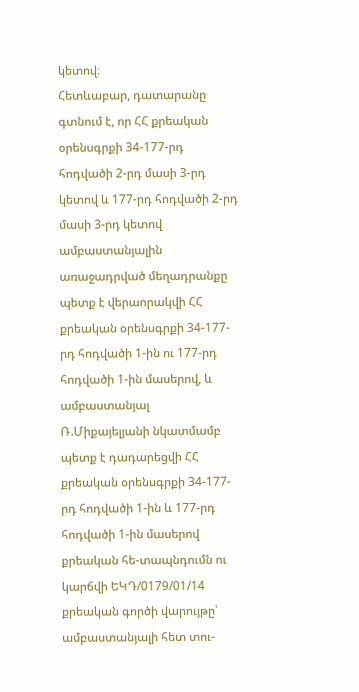կետով։
Հետևաբար, դատարանը գտնում է, որ ՀՀ քրեական օրենսգրքի 34-177-րդ հոդվածի 2-րդ մասի 3-րդ կետով և 177-րդ հոդվածի 2-րդ մասի 3-րդ կետով ամբաստանյալին առաջադրված մեղադրանքը պետք է վերաորակվի ՀՀ քրեական օրենսգրքի 34-177-րդ հոդվածի 1-ին ու 177-րդ հոդվածի 1-ին մասերով, և ամբաստանյալ Ռ.Միքայելյանի նկատմամբ պետք է դադարեցվի ՀՀ քրեական օրենսգրքի 34-177-րդ հոդվածի 1-ին և 177-րդ հոդվածի 1-ին մասերով քրեական հե-տապնդումն ու կարճվի ԵԿԴ/0179/01/14 քրեական գործի վարույթը՝ ամբաստանյալի հետ տու-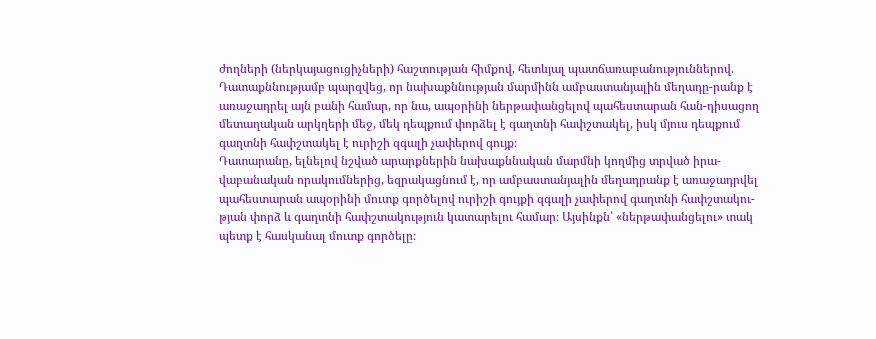ժողների (ներկայացուցիչների) հաշտության հիմքով, հետևյալ պատճառաբանություններով.
Դատաքննությամբ պարզվեց, որ նախաքննության մարմինն ամբաստանյալին մեղադը-րանք է առաջադրել այն բանի համար, որ նա, ապօրինի ներթափանցելով պահեստարան հան-դիսացող մետաղական արկղերի մեջ, մեկ դեպքում փորձել է գաղտնի հափշտակել, իսկ մյուս դեպքում գաղտնի հափշտակել է ուրիշի զգալի չափերով գույք։
Դատարանը, ելնելով նշված արարքներին նախաքննական մարմնի կողմից տրված իրա-վաբանական որակումներից, եզրակացնում է, որ ամբաստանյալին մեղադրանք է առաջադրվել պահեստարան ապօրինի մուտք գործելով ուրիշի գույքի զգալի չափերով գաղտնի հափշտակու-թյան փորձ և գաղտնի հափշտակություն կատարելու համար։ Այսինքն՝ «ներթափանցելու» տակ պետք է հասկանալ մուտք գործելը։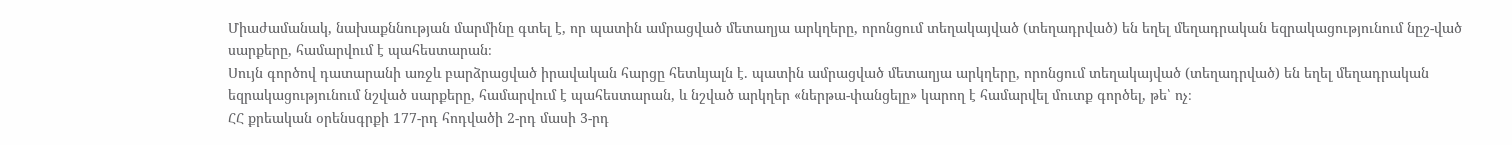Միաժամանակ, նախաքննության մարմինը գտել է, որ պատին ամրացված մետաղյա արկղերը, որոնցում տեղակայված (տեղադրված) են եղել մեղադրական եզրակացությունում նըշ-ված սարքերը, համարվում է պահեստարան։
Սույն գործով դատարանի առջև բարձրացված իրավական հարցը հետևյալն է. պատին ամրացված մետաղյա արկղերը, որոնցում տեղակայված (տեղադրված) են եղել մեղադրական եզրակացությունում նշված սարքերը, համարվում է պահեստարան, և նշված արկղեր «ներթա-փանցելը» կարող է համարվել մուտք գործել, թե՝ ոչ։
ՀՀ քրեական օրենսգրքի 177-րդ հոդվածի 2-րդ մասի 3-րդ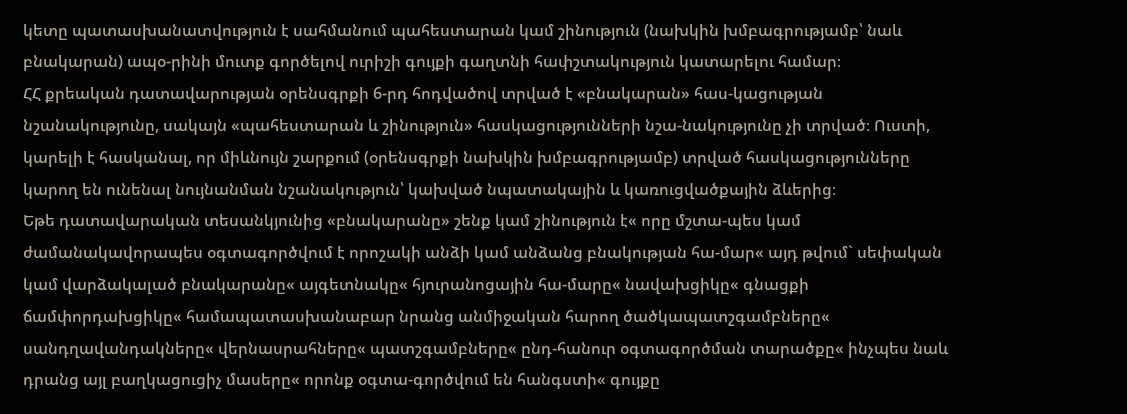կետը պատասխանատվություն է սահմանում պահեստարան կամ շինություն (նախկին խմբագրությամբ՝ նաև բնակարան) ապօ-րինի մուտք գործելով ուրիշի գույքի գաղտնի հափշտակություն կատարելու համար։
ՀՀ քրեական դատավարության օրենսգրքի 6-րդ հոդվածով տրված է «բնակարան» հաս-կացության նշանակությունը, սակայն «պահեստարան և շինություն» հասկացությունների նշա-նակությունը չի տրված։ Ուստի, կարելի է հասկանալ, որ միևնույն շարքում (օրենսգրքի նախկին խմբագրությամբ) տրված հասկացությունները կարող են ունենալ նույնանման նշանակություն՝ կախված նպատակային և կառուցվածքային ձևերից։
Եթե դատավարական տեսանկյունից «բնակարանը» շենք կամ շինություն է« որը մշտա-պես կամ ժամանակավորապես օգտագործվում է որոշակի անձի կամ անձանց բնակության հա-մար« այդ թվում` սեփական կամ վարձակալած բնակարանը« այգետնակը« հյուրանոցային հա-մարը« նավախցիկը« գնացքի ճամփորդախցիկը« համապատասխանաբար նրանց անմիջական հարող ծածկապատշգամբները« սանդղավանդակները« վերնասրահները« պատշգամբները« ընդ-հանուր օգտագործման տարածքը« ինչպես նաև դրանց այլ բաղկացուցիչ մասերը« որոնք օգտա-գործվում են հանգստի« գույքը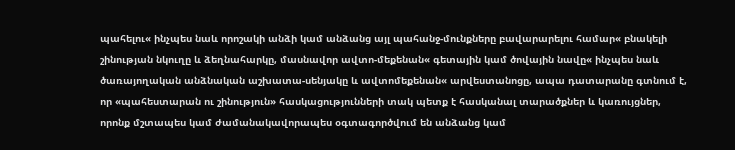պահելու« ինչպես նաև որոշակի անձի կամ անձանց այլ պահանջ-մունքները բավարարելու համար« բնակելի շինության նկուղը և ձեղնահարկը, մասնավոր ավտո-մեքենան« գետային կամ ծովային նավը« ինչպես նաև ծառայողական անձնական աշխատա-սենյակը և ավտոմեքենան« արվեստանոցը, ապա դատարանը գտնում է, որ «պահեստարան ու շինություն» հասկացությունների տակ պետք է հասկանալ տարածքներ և կառույցներ, որոնք մշտապես կամ ժամանակավորապես օգտագործվում են անձանց կամ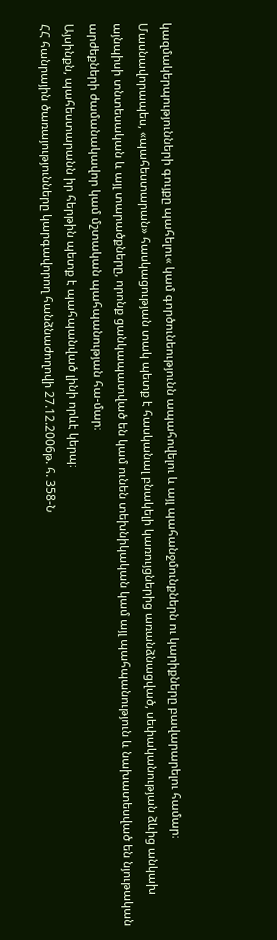կազմակերպությունների գույքը պահելու« կամ գործունեությունն ապահովելու և այլ պահանջմունքներն ու կարիքները բավարարելու համար։
Մասնավորապես, «պահեստարան» հասկացության տակ պետք է հասկանալ բնակելի կառույցներից առանձնացված, սեփականության ձևից անկախ այնպիսի տնտեսական և այլ տարածքները, որոնք ցանկապատված են կամ ունեն տեխնիկական կամ այլ պահպանություն և նախատեսված են նյութական արժեքների ժամանակավոր կամ մշտական պահպանության հա-մար։
Այսինքն, պահեստարանն իր հերթին պետք է պահպանված լինի որևէ կերպ։
ՀՀ հանրային ծառայությունները կարգավորող հանձնաժողովի 27.12.2006թ. հ. 358-Ն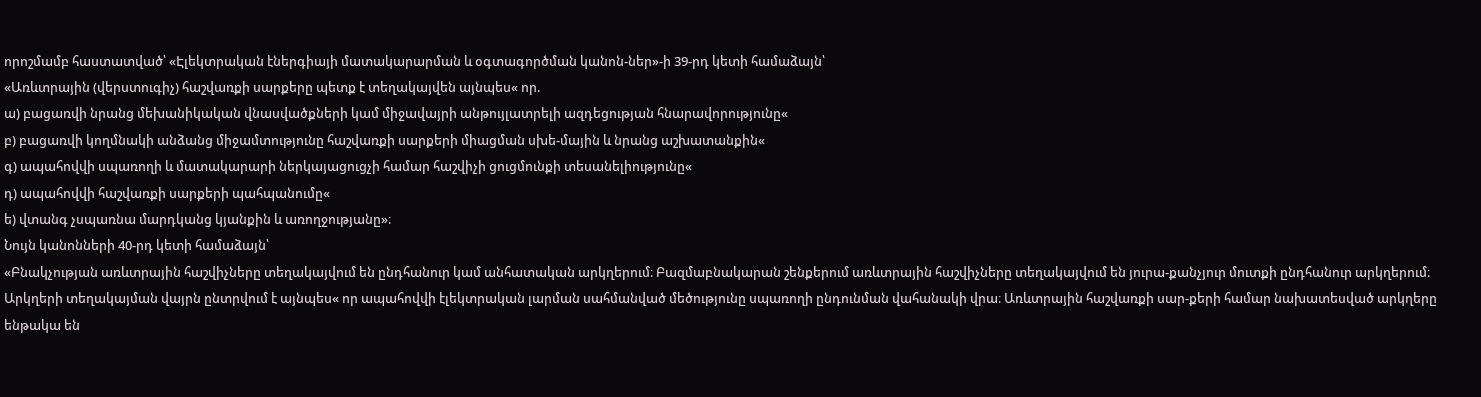որոշմամբ հաստատված՝ «Էլեկտրական էներգիայի մատակարարման և օգտագործման կանոն-ներ»-ի 39-րդ կետի համաձայն՝
«Առևտրային (վերստուգիչ) հաշվառքի սարքերը պետք է տեղակայվեն այնպես« որ.
ա) բացառվի նրանց մեխանիկական վնասվածքների կամ միջավայրի անթույլատրելի ազդեցության հնարավորությունը«
բ) բացառվի կողմնակի անձանց միջամտությունը հաշվառքի սարքերի միացման սխե-մային և նրանց աշխատանքին«
գ) ապահովվի սպառողի և մատակարարի ներկայացուցչի համար հաշվիչի ցուցմունքի տեսանելիությունը«
դ) ապահովվի հաշվառքի սարքերի պահպանումը«
ե) վտանգ չսպառնա մարդկանց կյանքին և առողջությանը»։
Նույն կանոնների 40-րդ կետի համաձայն՝
«Բնակչության առևտրային հաշվիչները տեղակայվում են ընդհանուր կամ անհատական արկղերում։ Բազմաբնակարան շենքերում առևտրային հաշվիչները տեղակայվում են յուրա-քանչյուր մուտքի ընդհանուր արկղերում։
Արկղերի տեղակայման վայրն ընտրվում է այնպես« որ ապահովվի էլեկտրական լարման սահմանված մեծությունը սպառողի ընդունման վահանակի վրա։ Առևտրային հաշվառքի սար-քերի համար նախատեսված արկղերը ենթակա են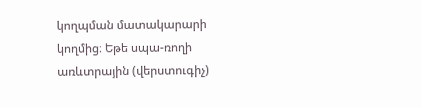կողպման մատակարարի կողմից։ Եթե սպա-ռողի առևտրային (վերստուգիչ)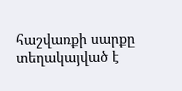հաշվառքի սարքը տեղակայված է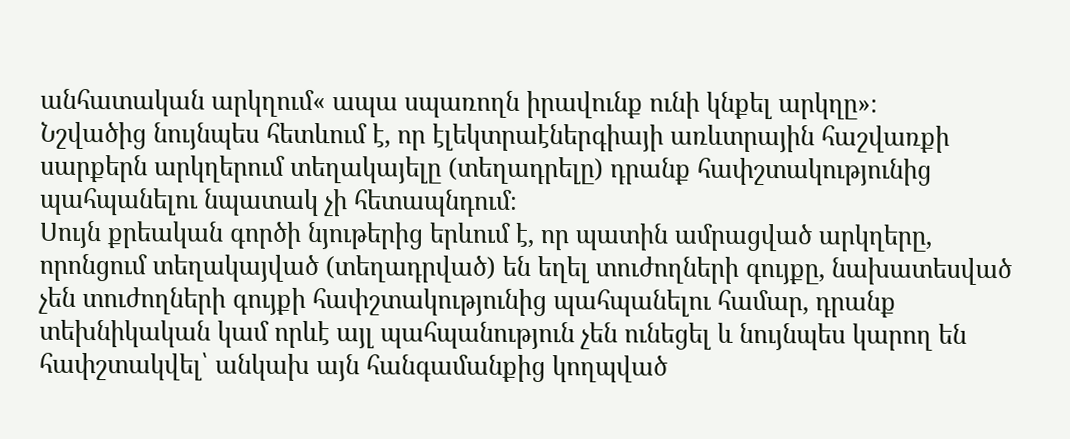անհատական արկղում« ապա սպառողն իրավունք ունի կնքել արկղը»։
Նշվածից նույնպես հետևում է, որ էլեկտրաէներգիայի առևտրային հաշվառքի սարքերն արկղերում տեղակայելը (տեղադրելը) դրանք հափշտակությունից պահպանելու նպատակ չի հետապնդում։
Սույն քրեական գործի նյութերից երևում է, որ պատին ամրացված արկղերը, որոնցում տեղակայված (տեղադրված) են եղել տուժողների գույքը, նախատեսված չեն տուժողների գույքի հափշտակությունից պահպանելու համար, դրանք տեխնիկական կամ որևէ այլ պահպանություն չեն ունեցել և նույնպես կարող են հափշտակվել՝ անկախ այն հանգամանքից կողպված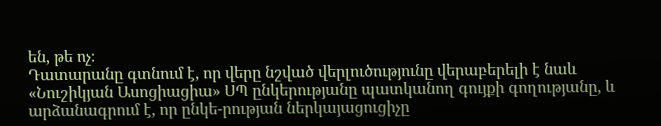են, թե ոչ։
Դատարանը գտնում է, որ վերը նշված վերլուծությունը վերաբերելի է նաև «Նուշիկյան Ասոցիացիա» ՍՊ ընկերությանը պատկանող գույքի գողությանը, և արձանագրում է, որ ընկե-րության ներկայացուցիչը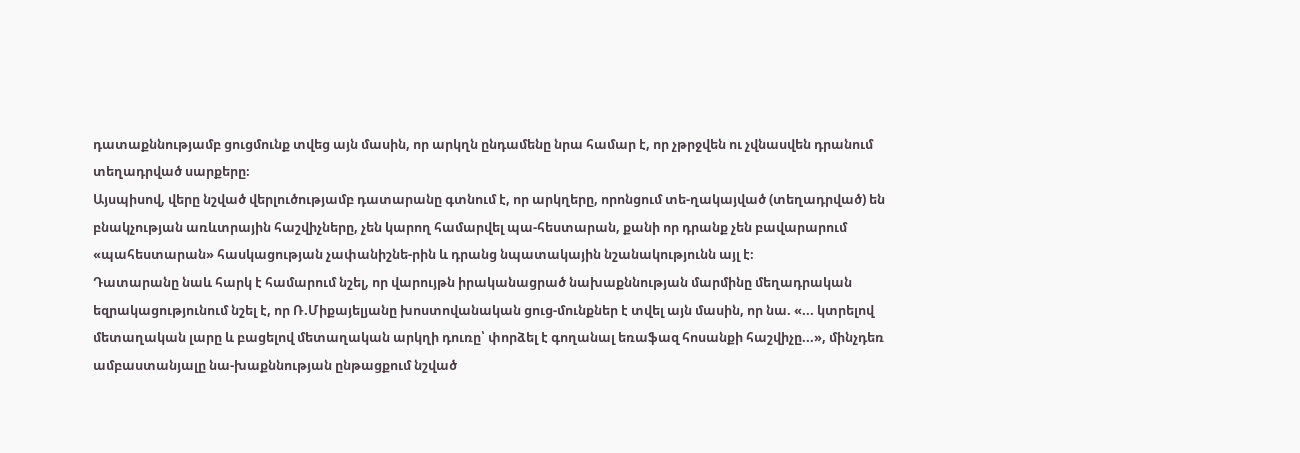դատաքննությամբ ցուցմունք տվեց այն մասին, որ արկղն ընդամենը նրա համար է, որ չթրջվեն ու չվնասվեն դրանում տեղադրված սարքերը։
Այսպիսով, վերը նշված վերլուծությամբ դատարանը գտնում է, որ արկղերը, որոնցում տե-ղակայված (տեղադրված) են բնակչության առևտրային հաշվիչները, չեն կարող համարվել պա-հեստարան, քանի որ դրանք չեն բավարարում «պահեստարան» հասկացության չափանիշնե-րին և դրանց նպատակային նշանակությունն այլ է։
Դատարանը նաև հարկ է համարում նշել, որ վարույթն իրականացրած նախաքննության մարմինը մեղադրական եզրակացությունում նշել է, որ Ռ.Միքայելյանը խոստովանական ցուց-մունքներ է տվել այն մասին, որ նա. «... կտրելով մետաղական լարը և բացելով մետաղական արկղի դուռը՝ փորձել է գողանալ եռաֆազ հոսանքի հաշվիչը...», մինչդեռ ամբաստանյալը նա-խաքննության ընթացքում նշված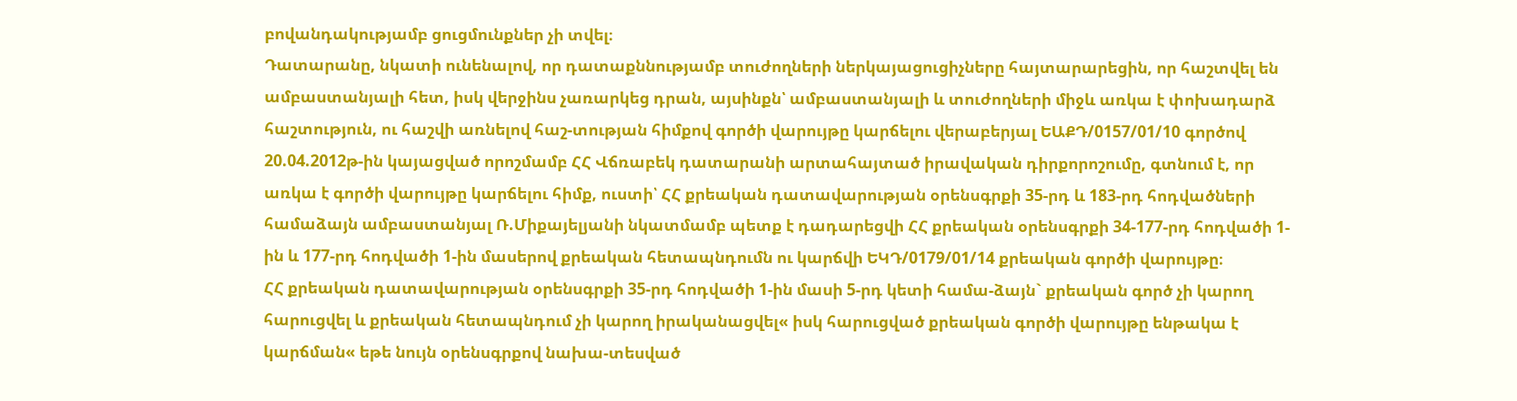բովանդակությամբ ցուցմունքներ չի տվել։
Դատարանը, նկատի ունենալով, որ դատաքննությամբ տուժողների ներկայացուցիչները հայտարարեցին, որ հաշտվել են ամբաստանյալի հետ, իսկ վերջինս չառարկեց դրան, այսինքն՝ ամբաստանյալի և տուժողների միջև առկա է փոխադարձ հաշտություն, ու հաշվի առնելով հաշ-տության հիմքով գործի վարույթը կարճելու վերաբերյալ ԵԱՔԴ/0157/01/10 գործով 20.04.2012թ-ին կայացված որոշմամբ ՀՀ Վճռաբեկ դատարանի արտահայտած իրավական դիրքորոշումը, գտնում է, որ առկա է գործի վարույթը կարճելու հիմք, ուստի՝ ՀՀ քրեական դատավարության օրենսգրքի 35-րդ և 183-րդ հոդվածների համաձայն ամբաստանյալ Ռ.Միքայելյանի նկատմամբ պետք է դադարեցվի ՀՀ քրեական օրենսգրքի 34-177-րդ հոդվածի 1-ին և 177-րդ հոդվածի 1-ին մասերով քրեական հետապնդումն ու կարճվի ԵԿԴ/0179/01/14 քրեական գործի վարույթը։
ՀՀ քրեական դատավարության օրենսգրքի 35-րդ հոդվածի 1-ին մասի 5-րդ կետի համա-ձայն` քրեական գործ չի կարող հարուցվել և քրեական հետապնդում չի կարող իրականացվել« իսկ հարուցված քրեական գործի վարույթը ենթակա է կարճման« եթե նույն օրենսգրքով նախա-տեսված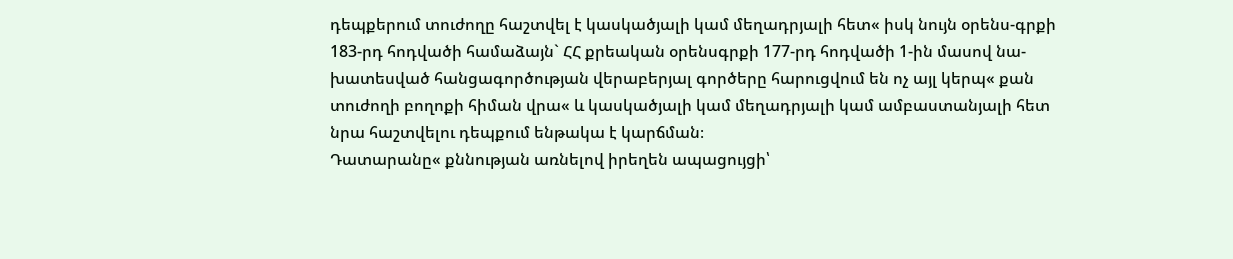դեպքերում տուժողը հաշտվել է կասկածյալի կամ մեղադրյալի հետ« իսկ նույն օրենս-գրքի 183-րդ հոդվածի համաձայն` ՀՀ քրեական օրենսգրքի 177-րդ հոդվածի 1-ին մասով նա-խատեսված հանցագործության վերաբերյալ գործերը հարուցվում են ոչ այլ կերպ« քան տուժողի բողոքի հիման վրա« և կասկածյալի կամ մեղադրյալի կամ ամբաստանյալի հետ նրա հաշտվելու դեպքում ենթակա է կարճման։
Դատարանը« քննության առնելով իրեղեն ապացույցի՝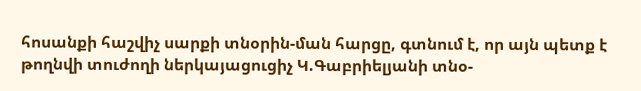հոսանքի հաշվիչ սարքի տնօրին-ման հարցը, գտնում է, որ այն պետք է թողնվի տուժողի ներկայացուցիչ Կ.Գաբրիելյանի տնօ-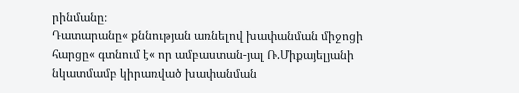րինմանը։
Դատարանը« քննության առնելով խափանման միջոցի հարցը« գտնում է« որ ամբաստան-յալ Ռ.Միքայելյանի նկատմամբ կիրառված խափանման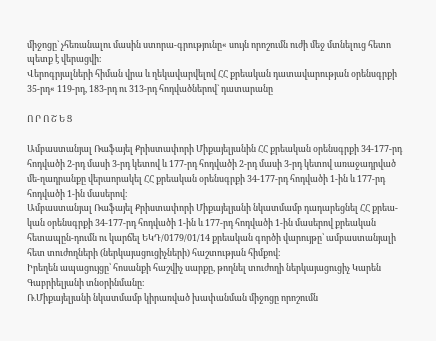միջոցը` չհեռանալու մասին ստորա-գրությունը« սույն որոշումն ուժի մեջ մտնելուց հետո պետք է վերացվի։
Վերոգրյալների հիման վրա և ղեկավարվելով ՀՀ քրեական դատավարության օրենսգրքի 35-րդ« 119-րդ, 183-րդ ու 313-րդ հոդվածներով` դատարանը

Ո Ր Ո Շ Ե Ց

Ամբաստանյալ Ռաֆայել Քրիստափորի Միքայելյանին ՀՀ քրեական օրենսգրքի 34-177-րդ հոդվածի 2-րդ մասի 3-րդ կետով և 177-րդ հոդվածի 2-րդ մասի 3-րդ կետով առաջադրված մե-ղադրանքը վերաորակել ՀՀ քրեական օրենսգրքի 34-177-րդ հոդվածի 1-ին և 177-րդ հոդվածի 1-ին մասերով։
Ամբաստանյալ Ռաֆայել Քրիստափորի Միքայելյանի նկատմամբ դադարեցնել ՀՀ քրեա-կան օրենսգրքի 34-177-րդ հոդվածի 1-ին և 177-րդ հոդվածի 1-ին մասերով քրեական հետապըն-դումն ու կարճել ԵԿԴ/0179/01/14 քրեական գործի վարույթը՝ ամբաստանյալի հետ տուժողների (ներկայացուցիչների) հաշտության հիմքով։
Իրեղեն ապացույցը՝ հոսանքի հաշվիչ սարքը, թողնել տուժողի ներկայացուցիչ Կարեն Գաբրիելյանի տնօրինմանը։
Ռ.Միքայելյանի նկատմամբ կիրառված խափանման միջոցը որոշումն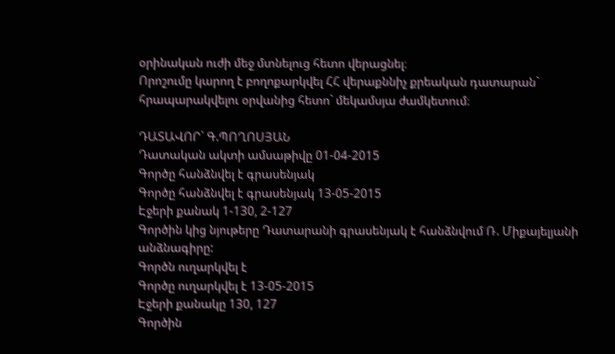օրինական ուժի մեջ մտնելուց հետո վերացնել։
Որոշումը կարող է բողոքարկվել ՀՀ վերաքննիչ քրեական դատարան` հրապարակվելու օրվանից հետո` մեկամսյա ժամկետում։

ԴԱՏԱՎՈՐ` Գ.ՊՈՂՈՍՅԱՆ
Դատական ակտի ամսաթիվը 01-04-2015
Գործը հանձնվել է գրասենյակ
Գործը հանձնվել է գրասենյակ 13-05-2015
Էջերի քանակ 1-130, 2-127
Գործին կից նյութերը Դատարանի գրասենյակ է հանձնվում Ռ. Միքայելյանի անձնագիրը:
Գործն ուղարկվել է
Գործը ուղարկվել է 13-05-2015
Էջերի քանակը 130, 127
Գործին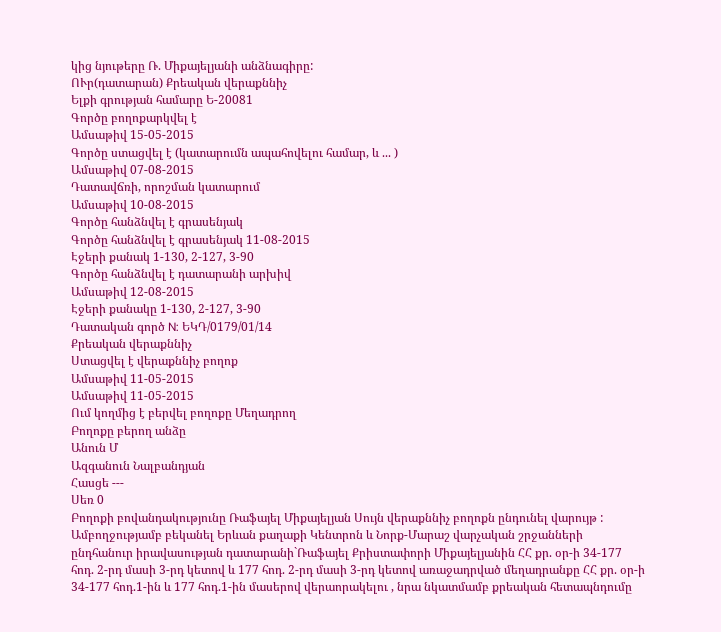կից նյութերը Ռ. Միքայելյանի անձնագիրը:
ՈՒր(դատարան) Քրեական վերաքննիչ
Ելքի գրության համարը Ե-20081
Գործը բողոքարկվել է
Ամսաթիվ 15-05-2015
Գործը ստացվել է (կատարումն ապահովելու համար, և ... )
Ամսաթիվ 07-08-2015
Դատավճռի, որոշման կատարում
Ամսաթիվ 10-08-2015
Գործը հանձնվել է գրասենյակ
Գործը հանձնվել է գրասենյակ 11-08-2015
Էջերի քանակ 1-130, 2-127, 3-90
Գործը հանձնվել է դատարանի արխիվ
Ամսաթիվ 12-08-2015
Էջերի քանակը 1-130, 2-127, 3-90
Դատական գործ N: ԵԿԴ/0179/01/14
Քրեական վերաքննիչ
Ստացվել է վերաքննիչ բողոք
Ամսաթիվ 11-05-2015
Ամսաթիվ 11-05-2015
Ում կողմից է բերվել բողոքը Մեղադրող
Բողոքը բերող անձը
Անուն Մ
Ազգանուն Նալբանդյան
Հասցե ---
Սեռ 0
Բողոքի բովանդակությունը Ռաֆայել Միքայելյան Սույն վերաքննիչ բողոքն ընդունել վարույթ : Ամբողջությամբ բեկանել Երևան քաղաքի Կենտրոն և Նորք-Մարաշ վարչական շրջանների ընդհանուր իրավասության դատարանի`Ռաֆայել Քրիստափորի Միքայելյանին ՀՀ քր. օր-ի 34-177 հոդ. 2-րդ մասի 3-րդ կետով և 177 հոդ. 2-րդ մասի 3-րդ կետով առաջադրված մեղադրանքը ՀՀ քր. օր-ի 34-177 հոդ.1-ին և 177 հոդ.1-ին մասերով վերաորակելու , նրա նկատմամբ քրեական հետապնդումը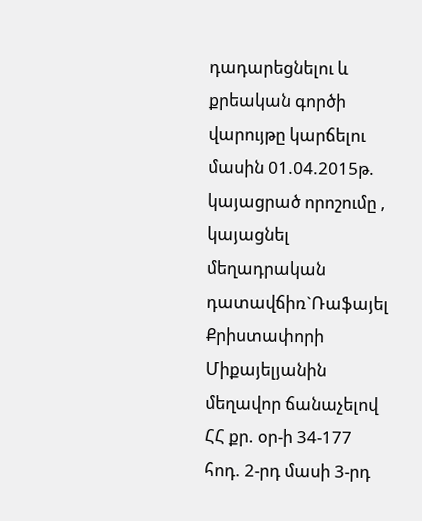դադարեցնելու և քրեական գործի վարույթը կարճելու մասին 01.04.2015թ. կայացրած որոշումը , կայացնել մեղադրական դատավճիռ`Ռաֆայել Քրիստափորի Միքայելյանին մեղավոր ճանաչելով ՀՀ քր. օր-ի 34-177 հոդ. 2-րդ մասի 3-րդ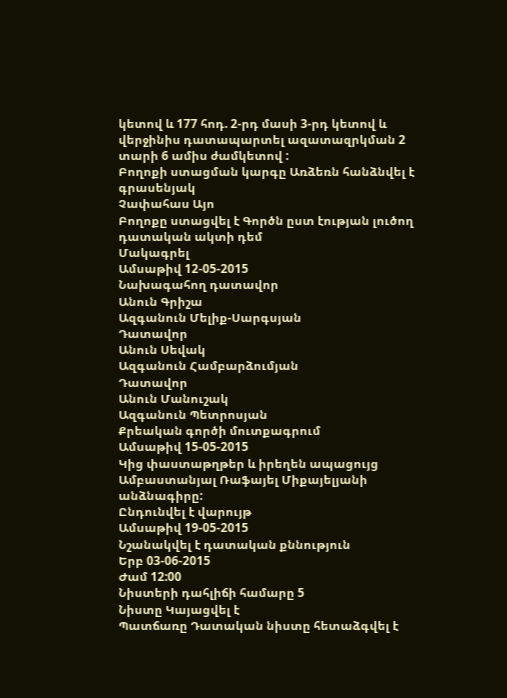կետով և 177 հոդ. 2-րդ մասի 3-րդ կետով և վերջինիս դատապարտել ազատազրկման 2 տարի 6 ամիս ժամկետով :
Բողոքի ստացման կարգը Առձեռն հանձնվել է գրասենյակ
Չափահաս Այո
Բողոքը ստացվել է Գործն ըստ էության լուծող դատական ակտի դեմ
Մակագրել
Ամսաթիվ 12-05-2015
Նախագահող դատավոր
Անուն Գրիշա
Ազգանուն Մելիք-Սարգսյան
Դատավոր
Անուն Սեվակ
Ազգանուն Համբարձումյան
Դատավոր
Անուն Մանուշակ
Ազգանուն Պետրոսյան
Քրեական գործի մուտքագրում
Ամսաթիվ 15-05-2015
Կից փաստաթղթեր և իրեղեն ապացույց Ամբաստանյալ Ռաֆայել Միքայելյանի անձնագիրը:
Ընդունվել է վարույթ
Ամսաթիվ 19-05-2015
Նշանակվել է դատական քննություն
Երբ 03-06-2015
Ժամ 12:00
Նիստերի դահլիճի համարը 5
Նիստը Կայացվել է
Պատճառը Դատական նիստը հետաձգվել է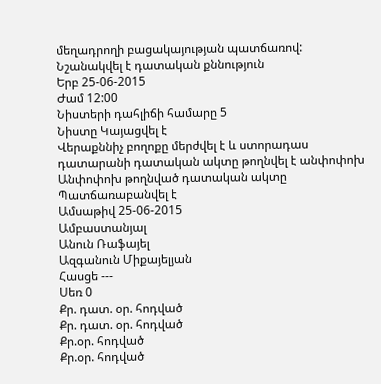մեղադրողի բացակայության պատճառով:
Նշանակվել է դատական քննություն
Երբ 25-06-2015
Ժամ 12:00
Նիստերի դահլիճի համարը 5
Նիստը Կայացվել է
Վերաքննիչ բողոքը մերժվել է և ստորադաս դատարանի դատական ակտը թողնվել է անփոփոխ
Անփոփոխ թողնված դատական ակտը Պատճառաբանվել է
Ամսաթիվ 25-06-2015
Ամբաստանյալ
Անուն Ռաֆայել
Ազգանուն Միքայելյան
Հասցե ---
Սեռ 0
Քր. դատ. օր. հոդված
Քր. դատ. օր. հոդված
Քր.օր. հոդված
Քր.օր. հոդված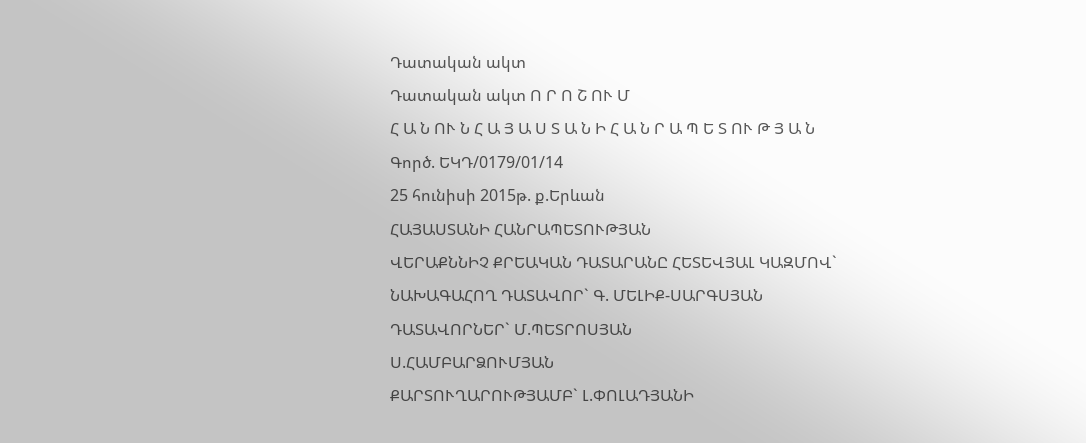Դատական ակտ
Դատական ակտ Ո Ր Ո Շ ՈՒ Մ
Հ Ա Ն ՈՒ Ն Հ Ա Յ Ա Ս Տ Ա Ն Ի Հ Ա Ն Ր Ա Պ Ե Տ ՈՒ Թ Յ Ա Ն
Գործ. ԵԿԴ/0179/01/14
25 հունիսի 2015թ. ք.Երևան
ՀԱՅԱՍՏԱՆԻ ՀԱՆՐԱՊԵՏՈՒԹՅԱՆ
ՎԵՐԱՔՆՆԻՉ ՔՐԵԱԿԱՆ ԴԱՏԱՐԱՆԸ ՀԵՏԵՎՅԱԼ ԿԱԶՄՈՎ`
ՆԱԽԱԳԱՀՈՂ ԴԱՏԱՎՈՐ` Գ. ՄԵԼԻՔ-ՍԱՐԳՍՅԱՆ
ԴԱՏԱՎՈՐՆԵՐ` Մ.ՊԵՏՐՈՍՅԱՆ
Ս.ՀԱՄԲԱՐՁՈՒՄՅԱՆ
ՔԱՐՏՈՒՂԱՐՈՒԹՅԱՄԲ` Լ.ՓՈԼԱԴՅԱՆԻ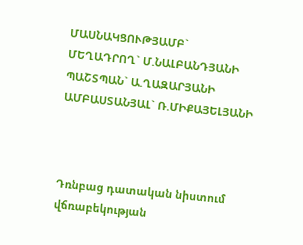ՄԱՍՆԱԿՑՈՒԹՅԱՄԲ`
ՄԵՂԱԴՐՈՂ` Մ.ՆԱԼԲԱՆԴՅԱՆԻ
ՊԱՇՏՊԱՆ` Ա.ՂԱԶԱՐՅԱՆԻ
ԱՄԲԱՍՏԱՆՅԱԼ` Ռ.ՄԻՔԱՅԵԼՅԱՆԻ



Դռնբաց դատական նիստում վճռաբեկության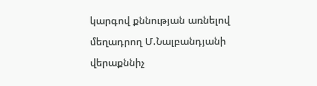կարգով քննության առնելով մեղադրող Մ.Նալբանդյանի վերաքննիչ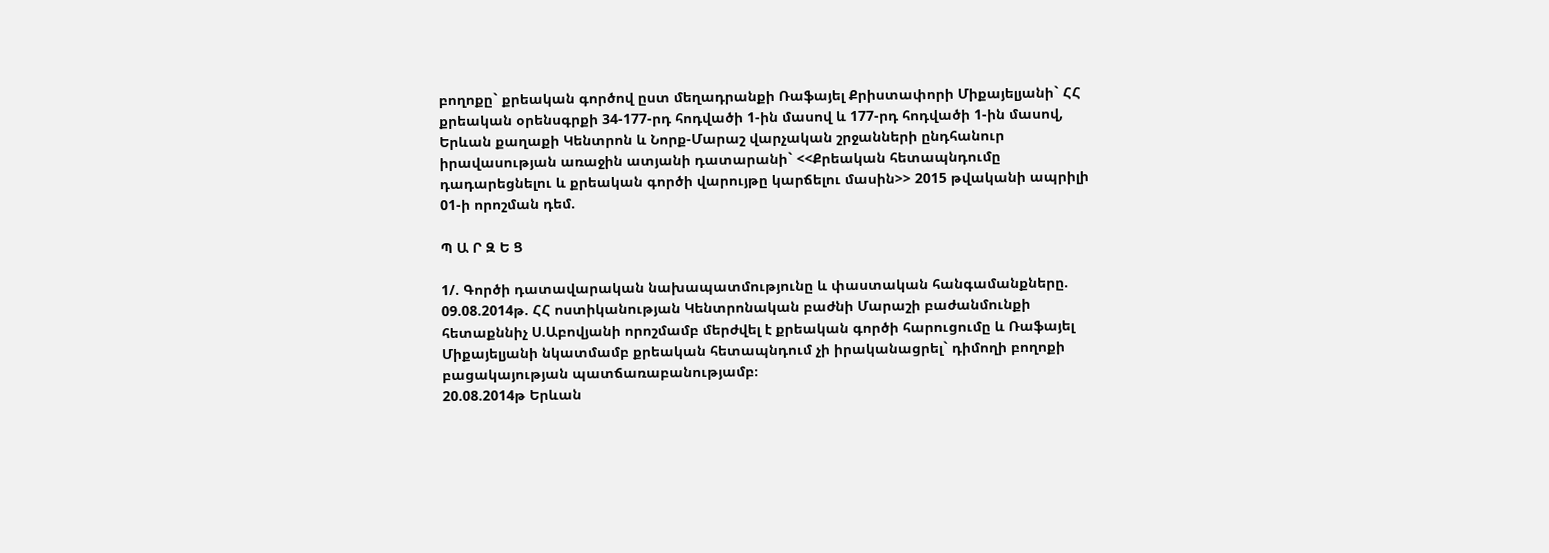բողոքը` քրեական գործով ըստ մեղադրանքի Ռաֆայել Քրիստափորի Միքայելյանի` ՀՀ քրեական օրենսգրքի 34-177-րդ հոդվածի 1-ին մասով և 177-րդ հոդվածի 1-ին մասով, Երևան քաղաքի Կենտրոն և Նորք-Մարաշ վարչական շրջանների ընդհանուր իրավասության առաջին ատյանի դատարանի` <<Քրեական հետապնդումը դադարեցնելու և քրեական գործի վարույթը կարճելու մասին>> 2015 թվականի ապրիլի 01-ի որոշման դեմ.

Պ Ա Ր Զ Ե Ց

1/. Գործի դատավարական նախապատմությունը և փաստական հանգամանքները.
09.08.2014թ. ՀՀ ոստիկանության Կենտրոնական բաժնի Մարաշի բաժանմունքի հետաքննիչ Ս.Աբովյանի որոշմամբ մերժվել է քրեական գործի հարուցումը և Ռաֆայել Միքայելյանի նկատմամբ քրեական հետապնդում չի իրականացրել` դիմողի բողոքի բացակայության պատճառաբանությամբ։
20.08.2014թ Երևան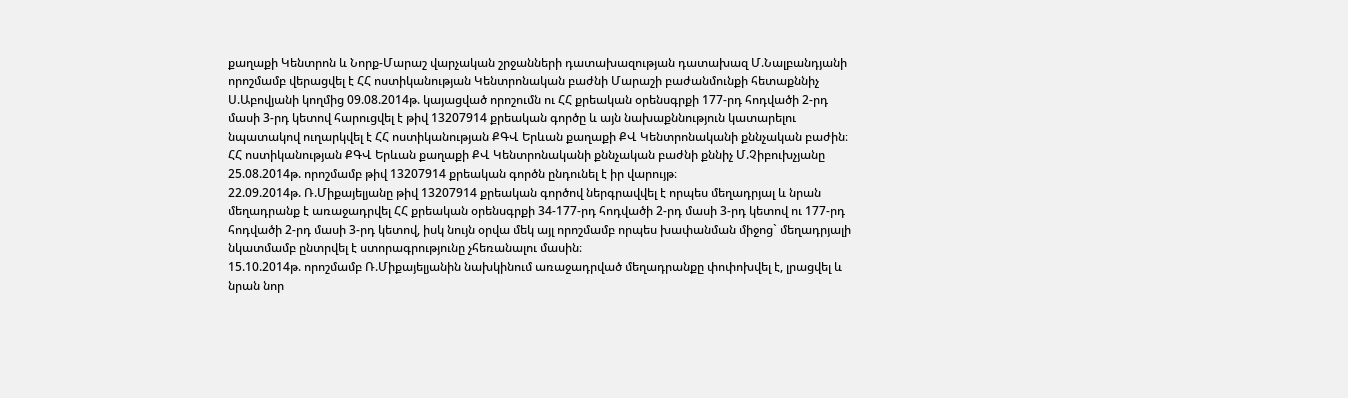քաղաքի Կենտրոն և Նորք-Մարաշ վարչական շրջանների դատախազության դատախազ Մ.Նալբանդյանի որոշմամբ վերացվել է ՀՀ ոստիկանության Կենտրոնական բաժնի Մարաշի բաժանմունքի հետաքննիչ Ս.Աբովյանի կողմից 09.08.2014թ. կայացված որոշումն ու ՀՀ քրեական օրենսգրքի 177-րդ հոդվածի 2-րդ մասի 3-րդ կետով հարուցվել է թիվ 13207914 քրեական գործը և այն նախաքննություն կատարելու նպատակով ուղարկվել է ՀՀ ոստիկանության ՔԳՎ Երևան քաղաքի ՔՎ Կենտրոնականի քննչական բաժին։
ՀՀ ոստիկանության ՔԳՎ Երևան քաղաքի ՔՎ Կենտրոնականի քննչական բաժնի քննիչ Մ.Չիբուխչյանը 25.08.2014թ. որոշմամբ թիվ 13207914 քրեական գործն ընդունել է իր վարույթ։
22.09.2014թ. Ռ.Միքայելյանը թիվ 13207914 քրեական գործով ներգրավվել է որպես մեղադրյալ և նրան մեղադրանք է առաջադրվել ՀՀ քրեական օրենսգրքի 34-177-րդ հոդվածի 2-րդ մասի 3-րդ կետով ու 177-րդ հոդվածի 2-րդ մասի 3-րդ կետով, իսկ նույն օրվա մեկ այլ որոշմամբ որպես խափանման միջոց` մեղադրյալի նկատմամբ ընտրվել է ստորագրությունը չհեռանալու մասին։
15.10.2014թ. որոշմամբ Ռ.Միքայելյանին նախկինում առաջադրված մեղադրանքը փոփոխվել է, լրացվել և նրան նոր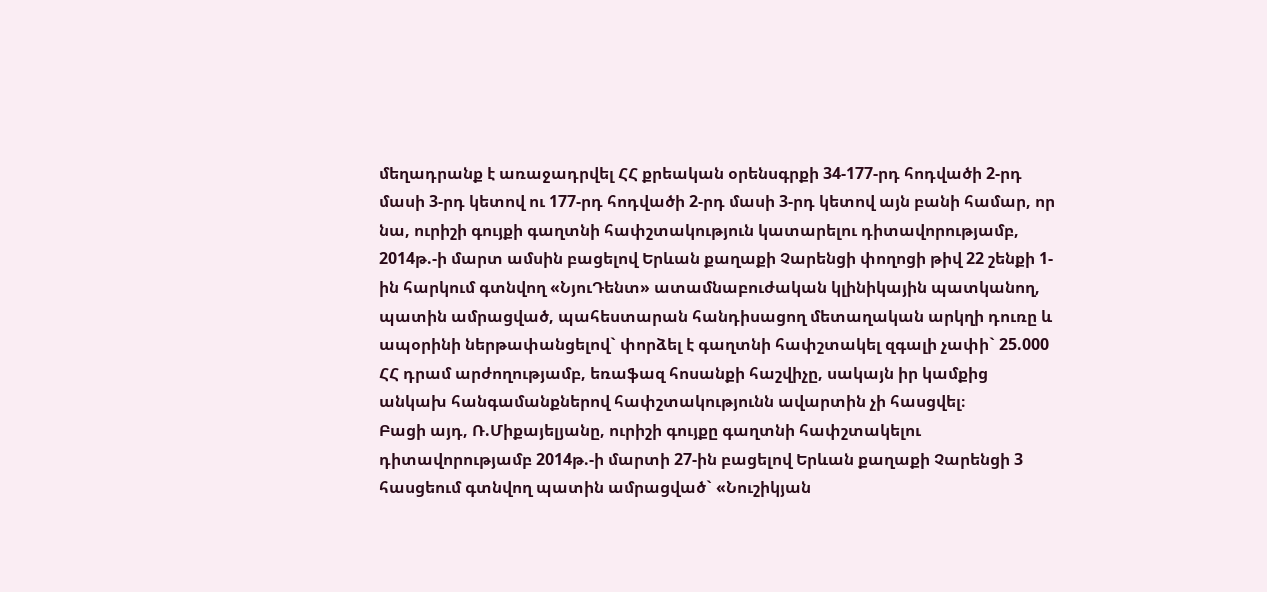մեղադրանք է առաջադրվել ՀՀ քրեական օրենսգրքի 34-177-րդ հոդվածի 2-րդ մասի 3-րդ կետով ու 177-րդ հոդվածի 2-րդ մասի 3-րդ կետով այն բանի համար, որ նա, ուրիշի գույքի գաղտնի հափշտակություն կատարելու դիտավորությամբ, 2014թ.-ի մարտ ամսին բացելով Երևան քաղաքի Չարենցի փողոցի թիվ 22 շենքի 1-ին հարկում գտնվող «ՆյուԴենտ» ատամնաբուժական կլինիկային պատկանող, պատին ամրացված, պահեստարան հանդիսացող մետաղական արկղի դուռը և ապօրինի ներթափանցելով` փորձել է գաղտնի հափշտակել զգալի չափի` 25.000 ՀՀ դրամ արժողությամբ, եռաֆազ հոսանքի հաշվիչը, սակայն իր կամքից անկախ հանգամանքներով հափշտակությունն ավարտին չի հասցվել։
Բացի այդ, Ռ.Միքայելյանը, ուրիշի գույքը գաղտնի հափշտակելու դիտավորությամբ 2014թ.-ի մարտի 27-ին բացելով Երևան քաղաքի Չարենցի 3 հասցեում գտնվող պատին ամրացված` «Նուշիկյան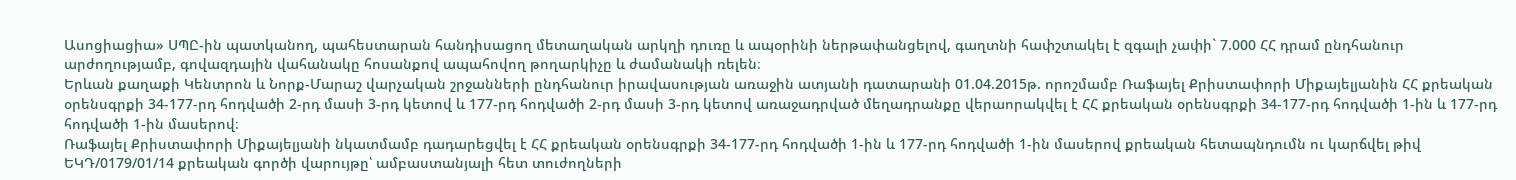Ասոցիացիա» ՍՊԸ-ին պատկանող, պահեստարան հանդիսացող մետաղական արկղի դուռը և ապօրինի ներթափանցելով, գաղտնի հափշտակել է զգալի չափի` 7.000 ՀՀ դրամ ընդհանուր արժողությամբ, գովազդային վահանակը հոսանքով ապահովող թողարկիչը և ժամանակի ռելեն։
Երևան քաղաքի Կենտրոն և Նորք-Մարաշ վարչական շրջանների ընդհանուր իրավասության առաջին ատյանի դատարանի 01.04.2015թ. որոշմամբ Ռաֆայել Քրիստափորի Միքայելյանին ՀՀ քրեական օրենսգրքի 34-177-րդ հոդվածի 2-րդ մասի 3-րդ կետով և 177-րդ հոդվածի 2-րդ մասի 3-րդ կետով առաջադրված մեղադրանքը վերաորակվել է ՀՀ քրեական օրենսգրքի 34-177-րդ հոդվածի 1-ին և 177-րդ հոդվածի 1-ին մասերով։
Ռաֆայել Քրիստափորի Միքայելյանի նկատմամբ դադարեցվել է ՀՀ քրեական օրենսգրքի 34-177-րդ հոդվածի 1-ին և 177-րդ հոդվածի 1-ին մասերով քրեական հետապնդումն ու կարճվել թիվ ԵԿԴ/0179/01/14 քրեական գործի վարույթը՝ ամբաստանյալի հետ տուժողների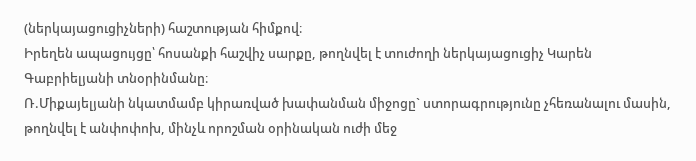(ներկայացուցիչների) հաշտության հիմքով։
Իրեղեն ապացույցը՝ հոսանքի հաշվիչ սարքը, թողնվել է տուժողի ներկայացուցիչ Կարեն Գաբրիելյանի տնօրինմանը։
Ռ.Միքայելյանի նկատմամբ կիրառված խափանման միջոցը` ստորագրությունը չհեռանալու մասին, թողնվել է անփոփոխ, մինչև որոշման օրինական ուժի մեջ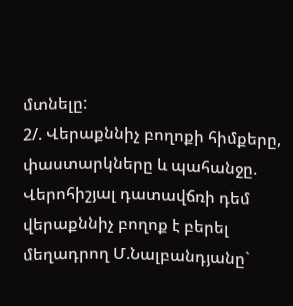մտնելը:
2/. Վերաքննիչ բողոքի հիմքերը, փաստարկները և պահանջը.
Վերոհիշյալ դատավճռի դեմ վերաքննիչ բողոք է բերել մեղադրող Մ.Նալբանդյանը`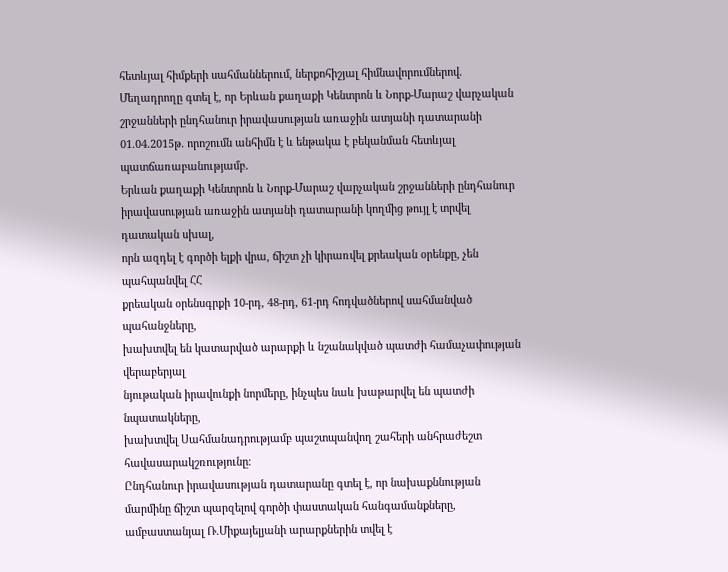հետևյալ հիմքերի սահմաններում, ներքոհիշյալ հիմնավորումներով.
Մեղադրողը գտել է, որ Երևան քաղաքի Կենտրոն և Նորք-Մարաշ վարչական շրջանների ընդհանուր իրավասության առաջին ատյանի դատարանի 01.04.2015թ. որոշումն անհիմն է և ենթակա է բեկանման հետևյալ պատճառաբանությամբ.
Երևան քաղաքի Կենտրոն և Նորք-Մարաշ վարչական շրջանների ընդհանուր
իրավասության առաջին ատյանի դատարանի կողմից թույլ է տրվել դատական սխալ,
որն ազդել է գործի ելքի վրա, ճիշտ չի կիրառվել քրեական օրենքը, չեն պահպանվել ՀՀ
քրեական օրենսգրքի 10-րդ, 48-րդ, 61-րդ հոդվածներով սահմանված պահանջները,
խախտվել են կատարված արարքի և նշանակված պատժի համաչափության վերաբերյալ
նյութական իրավունքի նորմերը, ինչպես նաև խաթարվել են պատժի նպատակները,
խախտվել Սահմանադրությամբ պաշտպանվող շահերի անհրաժեշտ հավասարակշռությունը։
Ընդհանուր իրավասության դատարանը գտել է, որ նախաքննության մարմինը ճիշտ պարզելով գործի փաստական հանգամանքները, ամբաստանյալ Ռ.Միքայելյանի արարքներին տվել է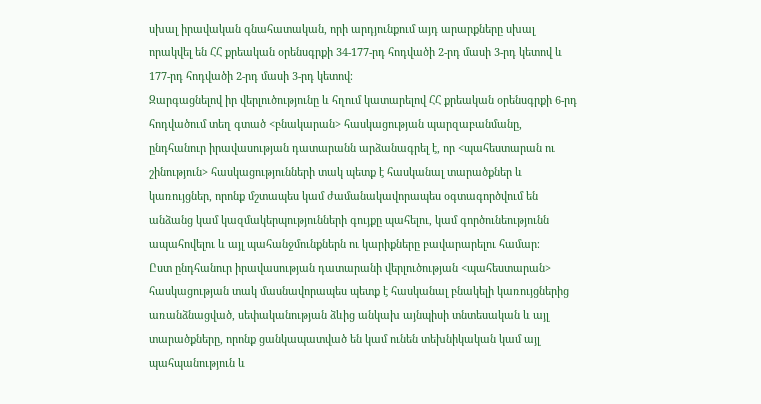սխալ իրավական գնահատական, որի արդյունքում այդ արարքները սխալ որակվել են ՀՀ քրեական օրենսգրքի 34-177-րդ հոդվածի 2-րդ մասի 3-րդ կետով և 177-րդ հոդվածի 2-րդ մասի 3-րդ կետով։
Զարգացնելով իր վերլուծությունը և հղում կատարելով ՀՀ քրեական օրենսգրքի 6-րդ հոդվածում տեղ գտած <բնակարան> հասկացության պարզաբանմանը, ընդհանուր իրավասության դատարանն արձանագրել է, որ <պահեստարան ու շինություն> հասկացությունների տակ պետք է հասկանալ տարածքներ և կառույցներ, որոնք մշտապես կամ ժամանակավորապես օգտագործվում են անձանց կամ կազմակերպությունների գույքը պահելու, կամ գործունեությունն ապահովելու և այլ պահանջմունքներն ու կարիքները բավարարելու համար։
Ըստ ընդհանուր իրավասության դատարանի վերլուծության <պահեստարան> հասկացության տակ մասնավորապես պետք է հասկանալ բնակելի կառույցներից առանձնացված, սեփականության ձևից անկախ այնպիսի տնտեսական և այլ տարածքները, որոնք ցանկապատված են կամ ունեն տեխնիկական կամ այլ պահպանություն և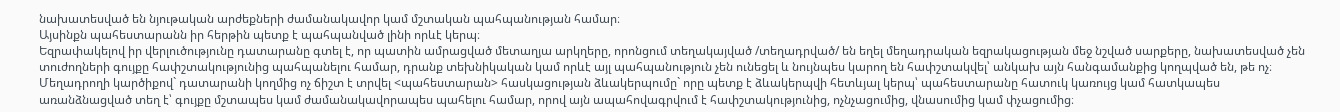նախատեսված են նյութական արժեքների ժամանակավոր կամ մշտական պահպանության համար։
Այսինքն պահեստարանն իր հերթին պետք է պահպանված լինի որևէ կերպ։
Եզրափակելով իր վերլուծությունը դատարանը գտել է, որ պատին ամրացված մետաղյա արկղերը, որոնցում տեղակայված /տեղադրված/ են եղել մեղադրական եզրակացության մեջ նշված սարքերը, նախատեսված չեն տուժողների գույքը հափշտակությունից պահպանելու համար, դրանք տեխնիկական կամ որևէ այլ պահպանություն չեն ունեցել և նույնպես կարող են հափշտակվել՝ անկախ այն հանգամանքից կողպված են, թե ոչ։
Մեղադրողի կարծիքով` դատարանի կողմից ոչ ճիշտ է տրվել <պահեստարան> հասկացության ձևակերպումը` որը պետք է ձևակերպվի հետևյալ կերպ՝ պահեստարանը հատուկ կառույց կամ հատկապես առանձնացված տեղ է՝ գույքը մշտապես կամ ժամանակավորապես պահելու համար, որով այն ապահովագրվում է հափշտակությունից, ոչնչացումից, վնասումից կամ փչացումից։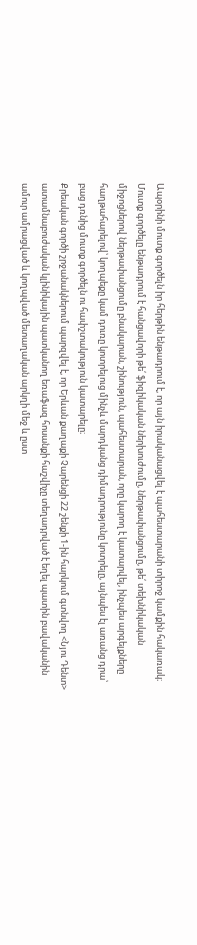Ապօրինի մուտք գործելն իր հերթին ենթադրում է, որ այն իրականացվել է պահեստարանի տիրոջ կամքին հակառակ։ Մուտք գործելը ենթադրում է հանցավորի թե՛ ֆիզիկական ներխուժումը, ներթափանցումը, թե՛ տեխնիկական միջոցներով ներթափանցումը բնակարան, շինություն, պահեստարան, որը կարող է կատարվել, ինչպես արգելքները հաղթահարելով՝ կողպեքը կամ դուռը կոտրելուց մինչև մարդկանց դիմադրությունը կոտրելը, այնպես էլ առանց դրա՝ բաց դռնից մուտք գործելն ու հափշտակություն կատարելը։
Քրեական գործի շրջանակներում պարզվել է, որ Երևան քաղաքի Չարենցի 22 շենքի 1-ին հարկում գտնվող <Նյու Դենտ> ատամնաբուժական կլինիկային պատկանող եռաֆազ հոսանքի հաշվիչը տեղադրված է եղել պատին բավականին ամուր ամրացված և կողպված մետաղական արկղի մեջ և ըստ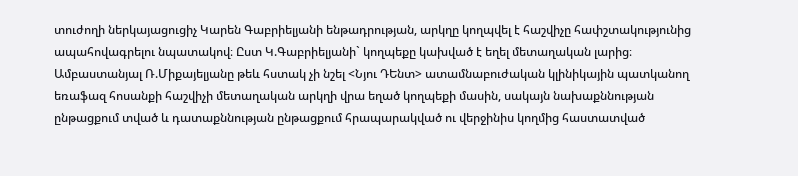տուժողի ներկայացուցիչ Կարեն Գաբրիելյանի ենթադրության, արկղը կողպվել է հաշվիչը հափշտակությունից ապահովագրելու նպատակով։ Ըստ Կ.Գաբրիելյանի` կողպեքը կախված է եղել մետաղական լարից։
Ամբաստանյալ Ռ.Միքայելյանը թեև հստակ չի նշել <Նյու ԴԵնտ> ատամնաբուժական կլինիկային պատկանող եռաֆազ հոսանքի հաշվիչի մետաղական արկղի վրա եղած կողպեքի մասին, սակայն նախաքննության ընթացքում տված և դատաքննության ընթացքում հրապարակված ու վերջինիս կողմից հաստատված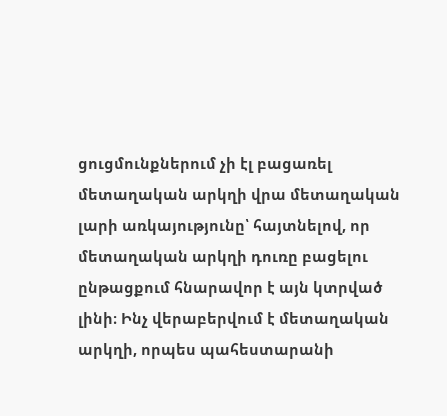ցուցմունքներում չի էլ բացառել մետաղական արկղի վրա մետաղական լարի առկայությունը՝ հայտնելով, որ մետաղական արկղի դուռը բացելու ընթացքում հնարավոր է այն կտրված լինի։ Ինչ վերաբերվում է մետաղական արկղի, որպես պահեստարանի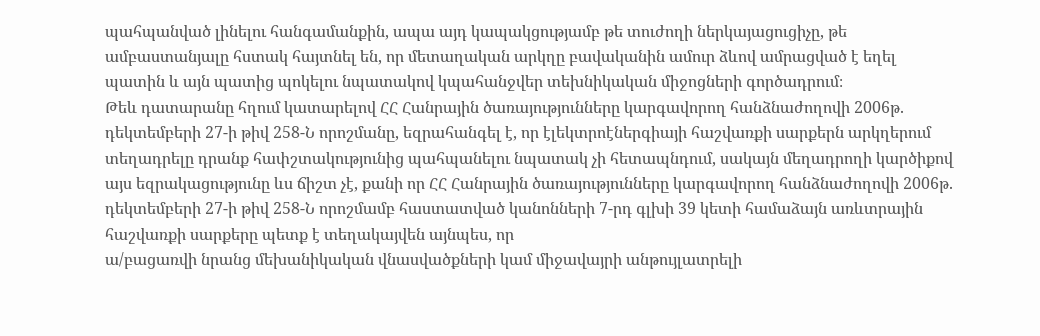պահպանված լինելու հանգամանքին, ապա այդ կապակցությամբ թե տուժողի ներկայացուցիչը, թե ամբաստանյալը հստակ հայտնել են, որ մետաղական արկղը բավականին ամուր ձևով ամրացված է եղել պատին և այն պատից պոկելու նպատակով կպահանջվեր տեխնիկական միջոցների գործադրում։
Թեև դատարանը հղում կատարելով ՀՀ Հանրային ծառայությունները կարգավորող հանձնաժողովի 2006թ. դեկտեմբերի 27-ի թիվ 258-Ն որոշմանը, եզրահանգել է, որ էլեկտրոէներգիայի հաշվառքի սարքերն արկղերում տեղադրելը դրանք հափշտակությունից պահպանելու նպատակ չի հետապնդում, սակայն մեղադրողի կարծիքով այս եզրակացությունը ևս ճիշտ չէ, քանի որ ՀՀ Հանրային ծառայությունները կարգավորող հանձնաժողովի 2006թ. դեկտեմբերի 27-ի թիվ 258-Ն որոշմամբ հաստատված կանոնների 7-րդ գլխի 39 կետի համաձայն առևտրային հաշվառքի սարքերը պետք է տեղակայվեն այնպես, որ
ա/բացառվի նրանց մեխանիկական վնասվածքների կամ միջավայրի անթույլատրելի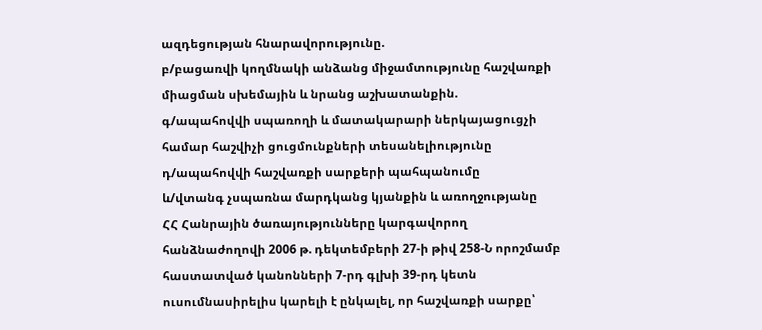ազդեցության հնարավորությունը.
բ/բացառվի կողմնակի անձանց միջամտությունը հաշվառքի միացման սխեմային և նրանց աշխատանքին.
գ/ապահովվի սպառողի և մատակարարի ներկայացուցչի համար հաշվիչի ցուցմունքների տեսանելիությունը
դ/ապահովվի հաշվառքի սարքերի պահպանումը
և/վտանգ չսպառնա մարդկանց կյանքին և առողջությանը
ՀՀ Հանրային ծառայությունները կարգավորող հանձնաժողովի 2006 թ. դեկտեմբերի 27-ի թիվ 258-Ն որոշմամբ հաստատված կանոնների 7-րդ գլխի 39-րդ կետն ուսումնասիրելիս կարելի է ընկալել, որ հաշվառքի սարքը՝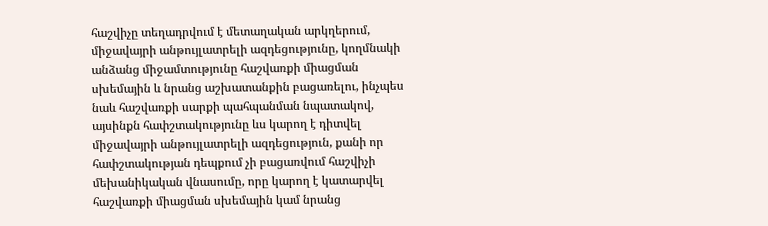հաշվիչը տեղադրվում է մետաղական արկղերում, միջավայրի անթույլատրելի ազդեցությունը, կողմնակի անձանց միջամտությունը հաշվառքի միացման սխեմային և նրանց աշխատանքին բացառելու, ինչպես նաև հաշվառքի սարքի պահպանման նպատակով, այսինքն հափշտակությունը ևս կարող է դիտվել միջավայրի անթույլատրելի ազդեցություն, քանի որ հափշտակության դեպքում չի բացառվում հաշվիչի մեխանիկական վնասումը, որը կարող է կատարվել հաշվառքի միացման սխեմային կամ նրանց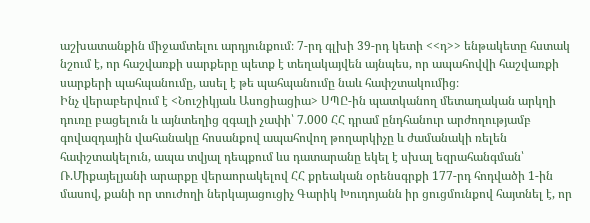աշխատանքին միջամտելու արդյունքում։ 7-րդ գլխի 39-րդ կետի <<դ>> ենթակետը հստակ նշում է, որ հաշվառքի սարքերը պետք է տեղակայվեն այնպես, որ ապահովվի հաշվառքի սարքերի պահպանումը, ասել է թե պահպանումը նաև հափշտակումից։
Ինչ վերաբերվում է <Նուշիկյաև Ասոցիացիա> ՍՊԸ-ին պատկանող մետաղական արկղի դուռը բացելուն և այնտեղից զգալի չափի՝ 7.000 ՀՀ դրամ ընդհանուր արժողությամբ գովազդային վահանակը հոսանքով ապահովող թողարկիչը և ժամանակի ռելեն հափշտակելուն, ապա տվյալ դեպքում ևս դատարանը եկել է սխալ եզրահանգման՝ Ռ.Միքայելյանի արարքը վերաորակելով ՀՀ քրեական օրենսգրքի 177-րդ հոդվածի 1-ին մասով, քանի որ տուժողի ներկայացուցիչ Գարիկ Խուդոյանն իր ցուցմունքով հայտնել է, որ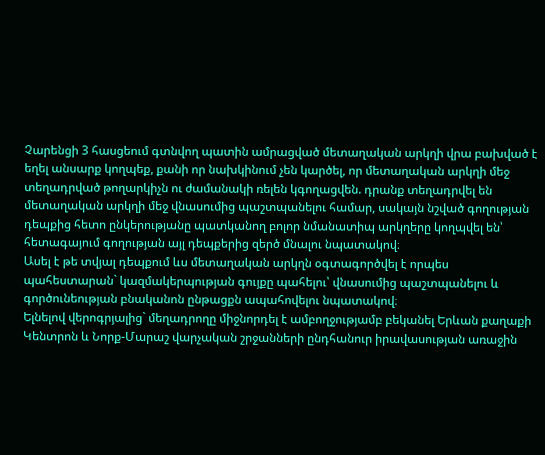Չարենցի 3 հասցեում գտնվող պատին ամրացված մետաղական արկղի վրա բախված է եղել անսարք կողպեք, քանի որ նախկինում չեն կարծել, որ մետաղական արկղի մեջ տեղադրված թողարկիչն ու ժամանակի ռելեն կգողացվեն. դրանք տեղադրվել են մետաղական արկղի մեջ վնասումից պաշտպանելու համար, սակայն նշված գողության դեպքից հետո ընկերությանը պատկանող բոլոր նմանատիպ արկղերը կողպվել են՝ հետագայում գողության այլ դեպքերից զերծ մնալու նպատակով։
Ասել է թե տվյալ դեպքում ևս մետաղական արկղն օգտագործվել է որպես պահեստարան` կազմակերպության գույքը պահելու՝ վնասումից պաշտպանելու և գործունեության բնականոն ընթացքն ապահովելու նպատակով։
Ելնելով վերոգրյալից` մեղադրողը միջնորդել է ամբողջությամբ բեկանել Երևան քաղաքի Կենտրոն և Նորք-Մարաշ վարչական շրջանների ընդհանուր իրավասության առաջին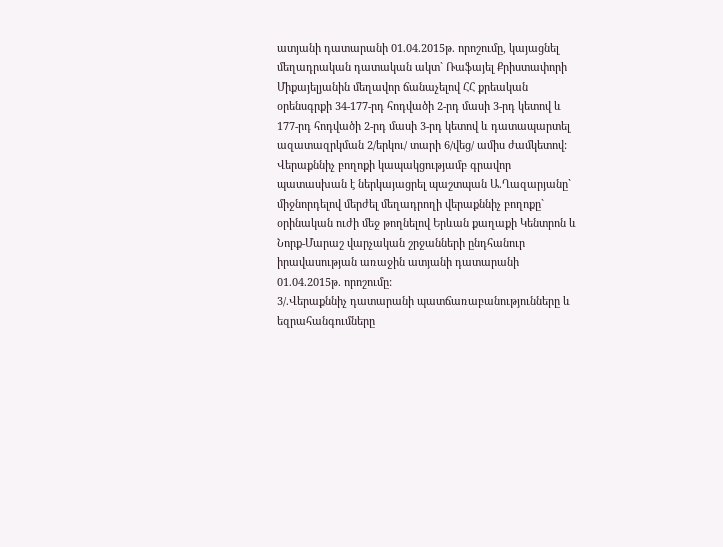ատյանի դատարանի 01.04.2015թ. որոշումը, կայացնել մեղադրական դատական ակտ` Ռաֆայել Քրիստափորի Միքայելյանին մեղավոր ճանաչելով ՀՀ քրեական օրենսգրքի 34-177-րդ հոդվածի 2-րդ մասի 3-րդ կետով և 177-րդ հոդվածի 2-րդ մասի 3-րդ կետով և դատապարտել ազատազրկման 2/երկու/ տարի 6/վեց/ ամիս ժամկետով:
Վերաքննիչ բողոքի կապակցությամբ գրավոր պատասխան է ներկայացրել պաշտպան Ա.Ղազարյանը` միջնորդելով մերժել մեղադրողի վերաքննիչ բողոքը` օրինական ուժի մեջ թողնելով Երևան քաղաքի Կենտրոն և Նորք-Մարաշ վարչական շրջանների ընդհանուր իրավասության առաջին ատյանի դատարանի 01.04.2015թ. որոշումը:
3/.Վերաքննիչ դատարանի պատճառաբանությունները և եզրահանգումները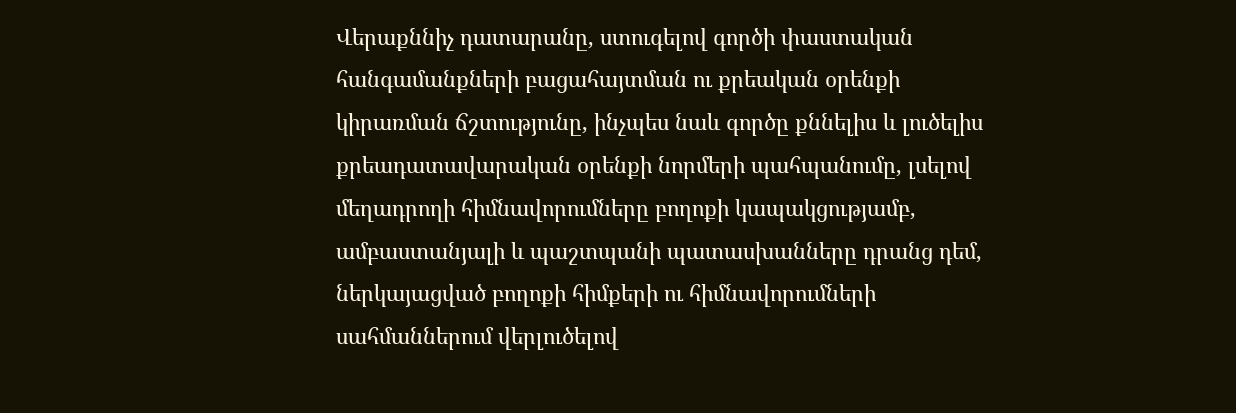Վերաքննիչ դատարանը, ստուգելով գործի փաստական հանգամանքների բացահայտման ու քրեական օրենքի կիրառման ճշտությունը, ինչպես նաև գործը քննելիս և լուծելիս քրեադատավարական օրենքի նորմերի պահպանումը, լսելով մեղադրողի հիմնավորումները բողոքի կապակցությամբ, ամբաստանյալի և պաշտպանի պատասխանները դրանց դեմ, ներկայացված բողոքի հիմքերի ու հիմնավորումների սահմաններում վերլուծելով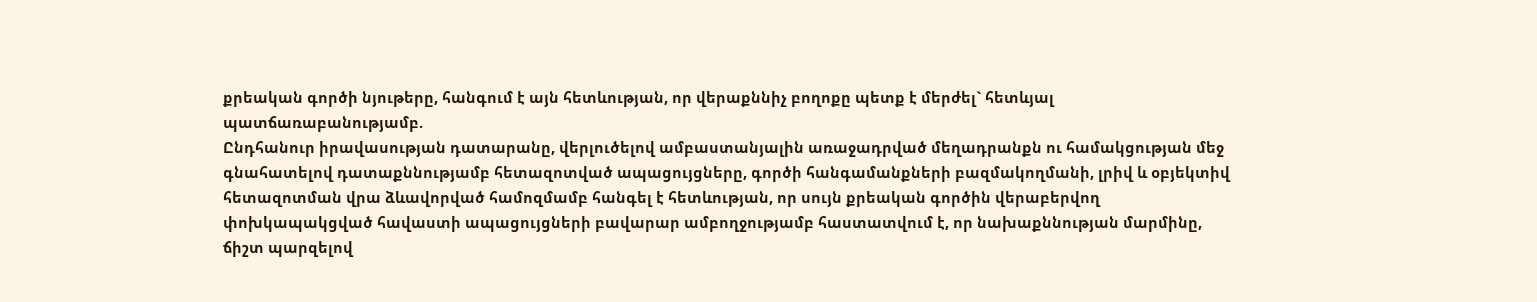քրեական գործի նյութերը, հանգում է այն հետևության, որ վերաքննիչ բողոքը պետք է մերժել` հետևյալ պատճառաբանությամբ.
Ընդհանուր իրավասության դատարանը, վերլուծելով ամբաստանյալին առաջադրված մեղադրանքն ու համակցության մեջ գնահատելով դատաքննությամբ հետազոտված ապացույցները, գործի հանգամանքների բազմակողմանի, լրիվ և օբյեկտիվ հետազոտման վրա ձևավորված համոզմամբ հանգել է հետևության, որ սույն քրեական գործին վերաբերվող փոխկապակցված հավաստի ապացույցների բավարար ամբողջությամբ հաստատվում է, որ նախաքննության մարմինը, ճիշտ պարզելով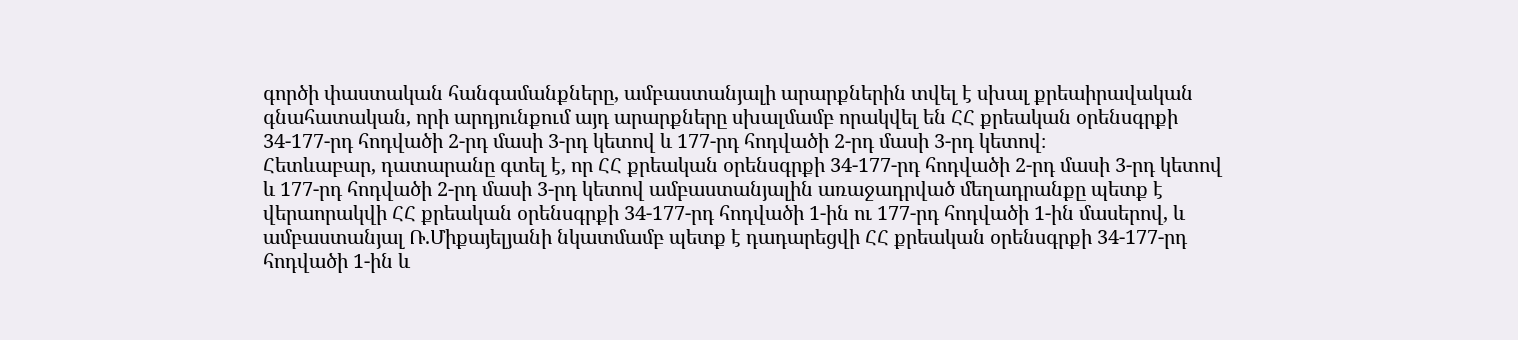գործի փաստական հանգամանքները, ամբաստանյալի արարքներին տվել է սխալ քրեաիրավական գնահատական, որի արդյունքում այդ արարքները սխալմամբ որակվել են ՀՀ քրեական օրենսգրքի 34-177-րդ հոդվածի 2-րդ մասի 3-րդ կետով և 177-րդ հոդվածի 2-րդ մասի 3-րդ կետով։
Հետևաբար, դատարանը գտել է, որ ՀՀ քրեական օրենսգրքի 34-177-րդ հոդվածի 2-րդ մասի 3-րդ կետով և 177-րդ հոդվածի 2-րդ մասի 3-րդ կետով ամբաստանյալին առաջադրված մեղադրանքը պետք է վերաորակվի ՀՀ քրեական օրենսգրքի 34-177-րդ հոդվածի 1-ին ու 177-րդ հոդվածի 1-ին մասերով, և ամբաստանյալ Ռ.Միքայելյանի նկատմամբ պետք է դադարեցվի ՀՀ քրեական օրենսգրքի 34-177-րդ հոդվածի 1-ին և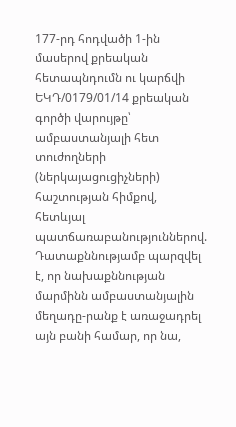177-րդ հոդվածի 1-ին մասերով քրեական հետապնդումն ու կարճվի ԵԿԴ/0179/01/14 քրեական գործի վարույթը՝ ամբաստանյալի հետ տուժողների (ներկայացուցիչների) հաշտության հիմքով, հետևյալ պատճառաբանություններով.
Դատաքննությամբ պարզվել է, որ նախաքննության մարմինն ամբաստանյալին մեղադը-րանք է առաջադրել այն բանի համար, որ նա,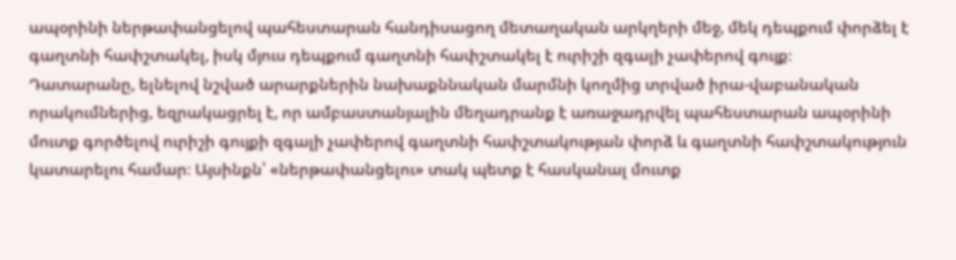ապօրինի ներթափանցելով պահեստարան հանդիսացող մետաղական արկղերի մեջ, մեկ դեպքում փորձել է գաղտնի հափշտակել, իսկ մյուս դեպքում գաղտնի հափշտակել է ուրիշի զգալի չափերով գույք։
Դատարանը, ելնելով նշված արարքներին նախաքննական մարմնի կողմից տրված իրա-վաբանական որակումներից, եզրակացրել է, որ ամբաստանյալին մեղադրանք է առաջադրվել պահեստարան ապօրինի մուտք գործելով ուրիշի գույքի զգալի չափերով գաղտնի հափշտակության փորձ և գաղտնի հափշտակություն կատարելու համար։ Այսինքն՝ «ներթափանցելու» տակ պետք է հասկանալ մուտք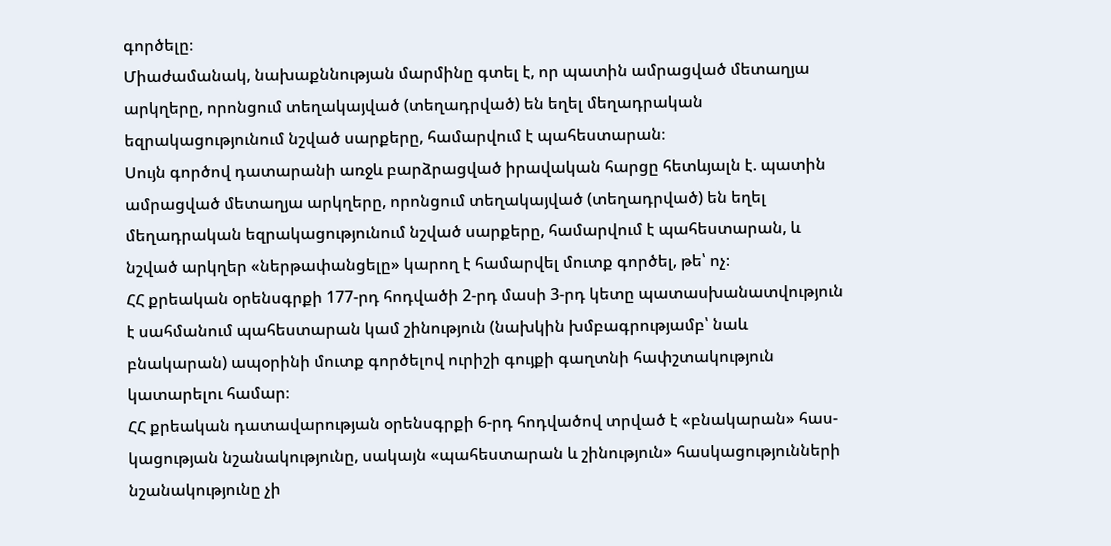գործելը։
Միաժամանակ, նախաքննության մարմինը գտել է, որ պատին ամրացված մետաղյա արկղերը, որոնցում տեղակայված (տեղադրված) են եղել մեղադրական եզրակացությունում նշված սարքերը, համարվում է պահեստարան։
Սույն գործով դատարանի առջև բարձրացված իրավական հարցը հետևյալն է. պատին ամրացված մետաղյա արկղերը, որոնցում տեղակայված (տեղադրված) են եղել մեղադրական եզրակացությունում նշված սարքերը, համարվում է պահեստարան, և նշված արկղեր «ներթափանցելը» կարող է համարվել մուտք գործել, թե՝ ոչ։
ՀՀ քրեական օրենսգրքի 177-րդ հոդվածի 2-րդ մասի 3-րդ կետը պատասխանատվություն է սահմանում պահեստարան կամ շինություն (նախկին խմբագրությամբ՝ նաև բնակարան) ապօրինի մուտք գործելով ուրիշի գույքի գաղտնի հափշտակություն կատարելու համար։
ՀՀ քրեական դատավարության օրենսգրքի 6-րդ հոդվածով տրված է «բնակարան» հաս-կացության նշանակությունը, սակայն «պահեստարան և շինություն» հասկացությունների նշանակությունը չի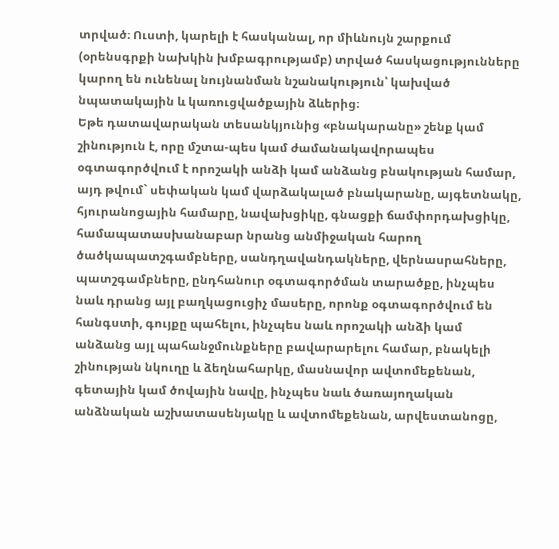տրված։ Ուստի, կարելի է հասկանալ, որ միևնույն շարքում (օրենսգրքի նախկին խմբագրությամբ) տրված հասկացությունները կարող են ունենալ նույնանման նշանակություն՝ կախված նպատակային և կառուցվածքային ձևերից։
Եթե դատավարական տեսանկյունից «բնակարանը» շենք կամ շինություն է, որը մշտա-պես կամ ժամանակավորապես օգտագործվում է որոշակի անձի կամ անձանց բնակության համար, այդ թվում` սեփական կամ վարձակալած բնակարանը, այգետնակը, հյուրանոցային համարը, նավախցիկը, գնացքի ճամփորդախցիկը, համապատասխանաբար նրանց անմիջական հարող ծածկապատշգամբները, սանդղավանդակները, վերնասրահները, պատշգամբները, ընդհանուր օգտագործման տարածքը, ինչպես նաև դրանց այլ բաղկացուցիչ մասերը, որոնք օգտագործվում են հանգստի, գույքը պահելու, ինչպես նաև որոշակի անձի կամ անձանց այլ պահանջմունքները բավարարելու համար, բնակելի շինության նկուղը և ձեղնահարկը, մասնավոր ավտոմեքենան, գետային կամ ծովային նավը, ինչպես նաև ծառայողական անձնական աշխատասենյակը և ավտոմեքենան, արվեստանոցը,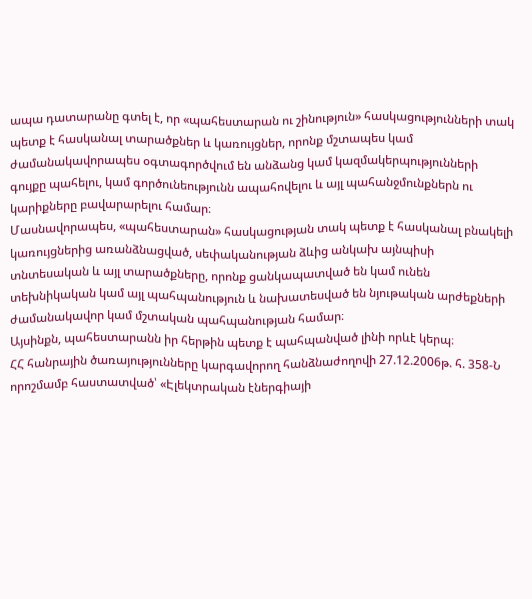ապա դատարանը գտել է, որ «պահեստարան ու շինություն» հասկացությունների տակ պետք է հասկանալ տարածքներ և կառույցներ, որոնք մշտապես կամ ժամանակավորապես օգտագործվում են անձանց կամ կազմակերպությունների գույքը պահելու, կամ գործունեությունն ապահովելու և այլ պահանջմունքներն ու կարիքները բավարարելու համար։
Մասնավորապես, «պահեստարան» հասկացության տակ պետք է հասկանալ բնակելի կառույցներից առանձնացված, սեփականության ձևից անկախ այնպիսի տնտեսական և այլ տարածքները, որոնք ցանկապատված են կամ ունեն տեխնիկական կամ այլ պահպանություն և նախատեսված են նյութական արժեքների ժամանակավոր կամ մշտական պահպանության համար։
Այսինքն, պահեստարանն իր հերթին պետք է պահպանված լինի որևէ կերպ։
ՀՀ հանրային ծառայությունները կարգավորող հանձնաժողովի 27.12.2006թ. հ. 358-Ն որոշմամբ հաստատված՝ «Էլեկտրական էներգիայի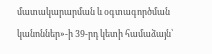մատակարարման և օգտագործման կանոններ»-ի 39-րդ կետի համաձայն՝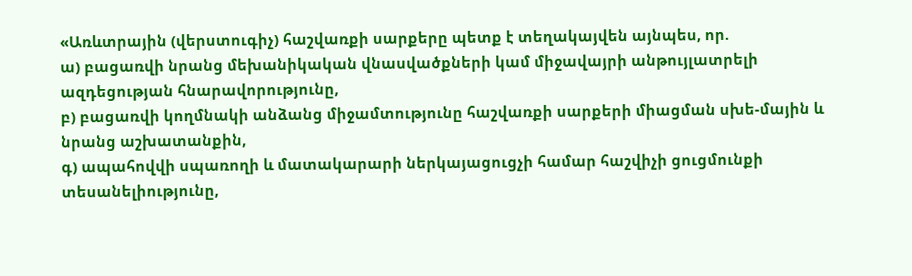«Առևտրային (վերստուգիչ) հաշվառքի սարքերը պետք է տեղակայվեն այնպես, որ.
ա) բացառվի նրանց մեխանիկական վնասվածքների կամ միջավայրի անթույլատրելի ազդեցության հնարավորությունը,
բ) բացառվի կողմնակի անձանց միջամտությունը հաշվառքի սարքերի միացման սխե-մային և նրանց աշխատանքին,
գ) ապահովվի սպառողի և մատակարարի ներկայացուցչի համար հաշվիչի ցուցմունքի տեսանելիությունը,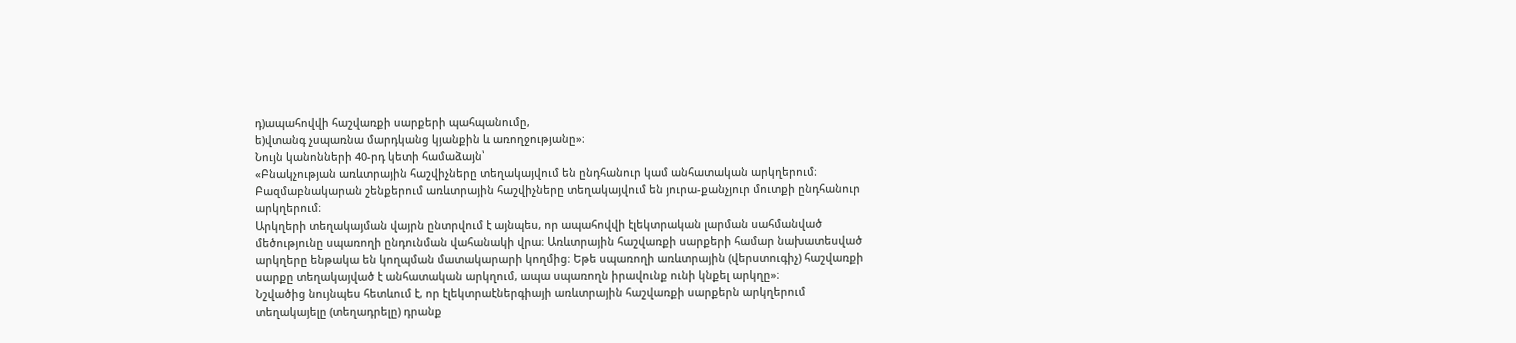դ)ապահովվի հաշվառքի սարքերի պահպանումը,
ե)վտանգ չսպառնա մարդկանց կյանքին և առողջությանը»։
Նույն կանոնների 40-րդ կետի համաձայն՝
«Բնակչության առևտրային հաշվիչները տեղակայվում են ընդհանուր կամ անհատական արկղերում։ Բազմաբնակարան շենքերում առևտրային հաշվիչները տեղակայվում են յուրա-քանչյուր մուտքի ընդհանուր արկղերում։
Արկղերի տեղակայման վայրն ընտրվում է այնպես, որ ապահովվի էլեկտրական լարման սահմանված մեծությունը սպառողի ընդունման վահանակի վրա։ Առևտրային հաշվառքի սարքերի համար նախատեսված արկղերը ենթակա են կողպման մատակարարի կողմից։ Եթե սպառողի առևտրային (վերստուգիչ) հաշվառքի սարքը տեղակայված է անհատական արկղում, ապա սպառողն իրավունք ունի կնքել արկղը»։
Նշվածից նույնպես հետևում է, որ էլեկտրաէներգիայի առևտրային հաշվառքի սարքերն արկղերում տեղակայելը (տեղադրելը) դրանք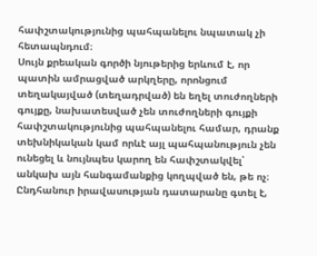հափշտակությունից պահպանելու նպատակ չի հետապնդում։
Սույն քրեական գործի նյութերից երևում է, որ պատին ամրացված արկղերը, որոնցում տեղակայված (տեղադրված) են եղել տուժողների գույքը, նախատեսված չեն տուժողների գույքի հափշտակությունից պահպանելու համար, դրանք տեխնիկական կամ որևէ այլ պահպանություն չեն ունեցել և նույնպես կարող են հափշտակվել՝ անկախ այն հանգամանքից կողպված են, թե ոչ։
Ընդհանուր իրավասության դատարանը գտել է,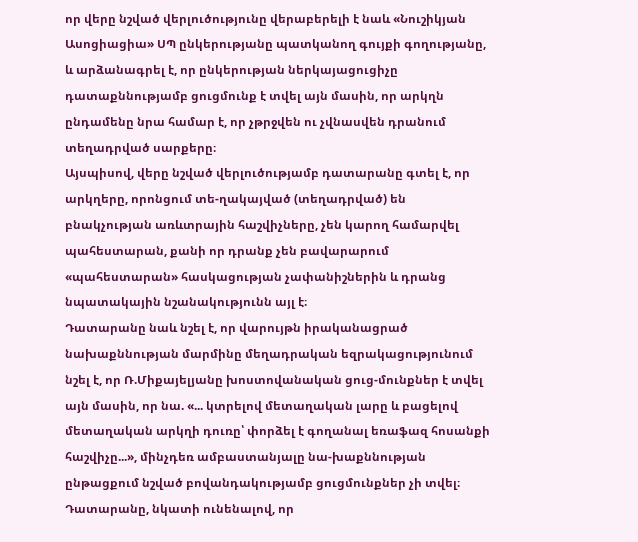որ վերը նշված վերլուծությունը վերաբերելի է նաև «Նուշիկյան Ասոցիացիա» ՍՊ ընկերությանը պատկանող գույքի գողությանը, և արձանագրել է, որ ընկերության ներկայացուցիչը դատաքննությամբ ցուցմունք է տվել այն մասին, որ արկղն ընդամենը նրա համար է, որ չթրջվեն ու չվնասվեն դրանում տեղադրված սարքերը։
Այսպիսով, վերը նշված վերլուծությամբ դատարանը գտել է, որ արկղերը, որոնցում տե-ղակայված (տեղադրված) են բնակչության առևտրային հաշվիչները, չեն կարող համարվել պահեստարան, քանի որ դրանք չեն բավարարում «պահեստարան» հասկացության չափանիշներին և դրանց նպատակային նշանակությունն այլ է։
Դատարանը նաև նշել է, որ վարույթն իրականացրած նախաքննության մարմինը մեղադրական եզրակացությունում նշել է, որ Ռ.Միքայելյանը խոստովանական ցուց-մունքներ է տվել այն մասին, որ նա. «... կտրելով մետաղական լարը և բացելով մետաղական արկղի դուռը՝ փորձել է գողանալ եռաֆազ հոսանքի հաշվիչը...», մինչդեռ ամբաստանյալը նա-խաքննության ընթացքում նշված բովանդակությամբ ցուցմունքներ չի տվել։
Դատարանը, նկատի ունենալով, որ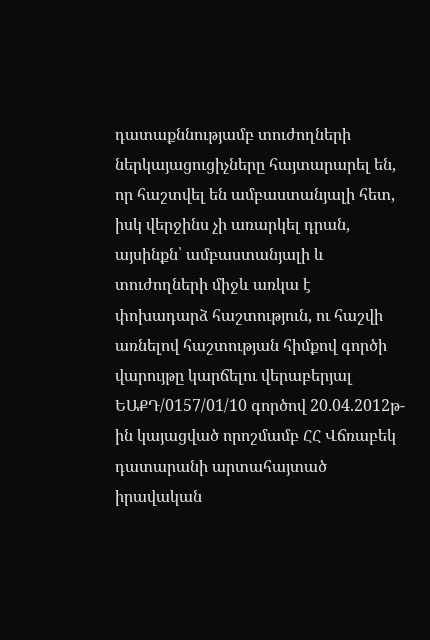դատաքննությամբ տուժողների ներկայացուցիչները հայտարարել են, որ հաշտվել են ամբաստանյալի հետ, իսկ վերջինս չի առարկել դրան, այսինքն՝ ամբաստանյալի և տուժողների միջև առկա է փոխադարձ հաշտություն, ու հաշվի առնելով հաշտության հիմքով գործի վարույթը կարճելու վերաբերյալ ԵԱՔԴ/0157/01/10 գործով 20.04.2012թ-ին կայացված որոշմամբ ՀՀ Վճռաբեկ դատարանի արտահայտած իրավական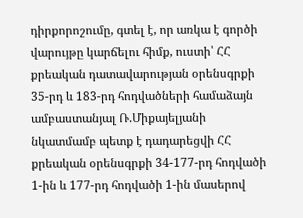դիրքորոշումը, գտել է, որ առկա է գործի վարույթը կարճելու հիմք, ուստի՝ ՀՀ քրեական դատավարության օրենսգրքի 35-րդ և 183-րդ հոդվածների համաձայն ամբաստանյալ Ռ.Միքայելյանի նկատմամբ պետք է դադարեցվի ՀՀ քրեական օրենսգրքի 34-177-րդ հոդվածի 1-ին և 177-րդ հոդվածի 1-ին մասերով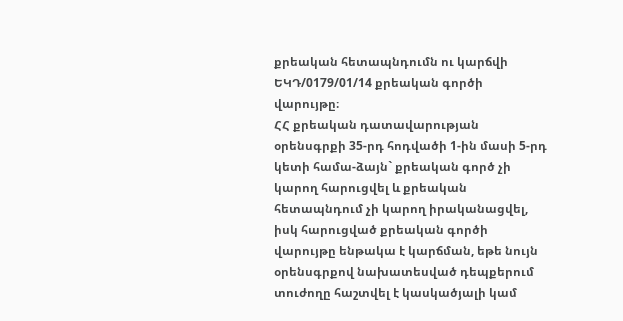քրեական հետապնդումն ու կարճվի ԵԿԴ/0179/01/14 քրեական գործի վարույթը։
ՀՀ քրեական դատավարության օրենսգրքի 35-րդ հոդվածի 1-ին մասի 5-րդ կետի համա-ձայն` քրեական գործ չի կարող հարուցվել և քրեական հետապնդում չի կարող իրականացվել, իսկ հարուցված քրեական գործի վարույթը ենթակա է կարճման, եթե նույն օրենսգրքով նախատեսված դեպքերում տուժողը հաշտվել է կասկածյալի կամ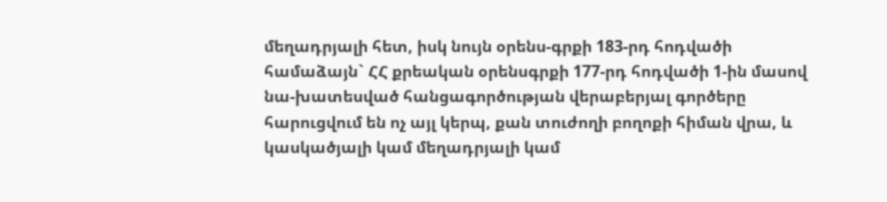մեղադրյալի հետ, իսկ նույն օրենս-գրքի 183-րդ հոդվածի համաձայն` ՀՀ քրեական օրենսգրքի 177-րդ հոդվածի 1-ին մասով նա-խատեսված հանցագործության վերաբերյալ գործերը հարուցվում են ոչ այլ կերպ, քան տուժողի բողոքի հիման վրա, և կասկածյալի կամ մեղադրյալի կամ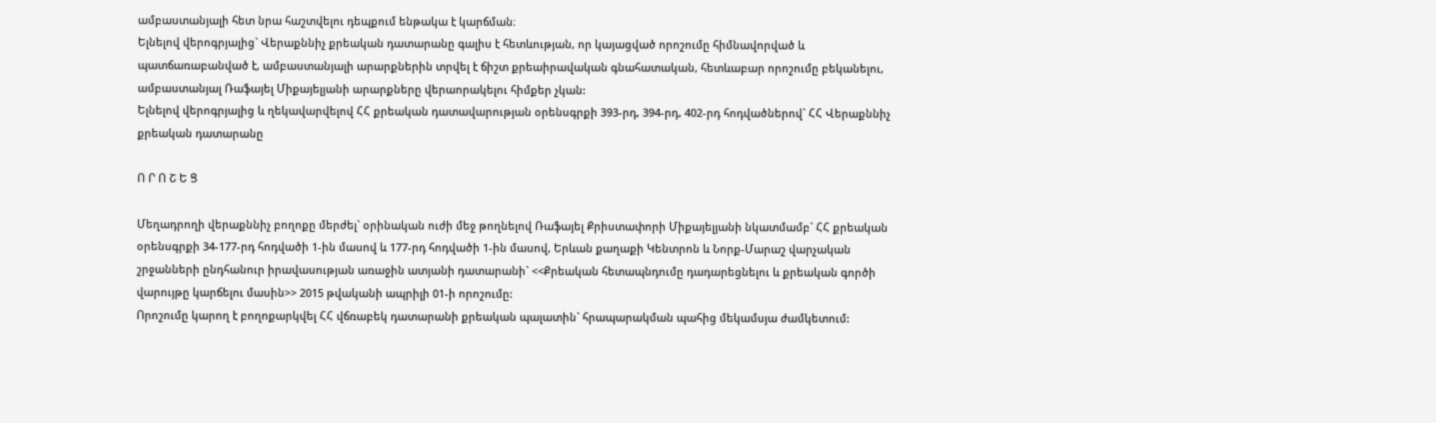ամբաստանյալի հետ նրա հաշտվելու դեպքում ենթակա է կարճման։
Ելնելով վերոգրյալից` Վերաքննիչ քրեական դատարանը գալիս է հետևության, որ կայացված որոշումը հիմնավորված և պատճառաբանված է, ամբաստանյալի արարքներին տրվել է ճիշտ քրեաիրավական գնահատական, հետևաբար որոշումը բեկանելու, ամբաստանյալ Ռաֆայել Միքայելյանի արարքները վերաորակելու հիմքեր չկան:
Ելնելով վերոգրյալից և ղեկավարվելով ՀՀ քրեական դատավարության օրենսգրքի 393-րդ, 394-րդ, 402-րդ հոդվածներով` ՀՀ Վերաքննիչ քրեական դատարանը

Ո Ր Ո Շ Ե Ց

Մեղադրողի վերաքննիչ բողոքը մերժել` օրինական ուժի մեջ թողնելով Ռաֆայել Քրիստափորի Միքայելյանի նկատմամբ` ՀՀ քրեական օրենսգրքի 34-177-րդ հոդվածի 1-ին մասով և 177-րդ հոդվածի 1-ին մասով, Երևան քաղաքի Կենտրոն և Նորք-Մարաշ վարչական շրջանների ընդհանուր իրավասության առաջին ատյանի դատարանի` <<Քրեական հետապնդումը դադարեցնելու և քրեական գործի վարույթը կարճելու մասին>> 2015 թվականի ապրիլի 01-ի որոշումը:
Որոշումը կարող է բողոքարկվել ՀՀ վճռաբեկ դատարանի քրեական պալատին` հրապարակման պահից մեկամսյա ժամկետում: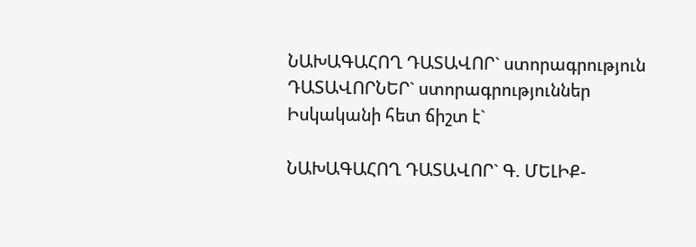ՆԱԽԱԳԱՀՈՂ ԴԱՏԱՎՈՐ` ստորագրություն
ԴԱՏԱՎՈՐՆԵՐ` ստորագրություններ
Իսկականի հետ ճիշտ է`

ՆԱԽԱԳԱՀՈՂ ԴԱՏԱՎՈՐ` Գ. ՄԵԼԻՔ-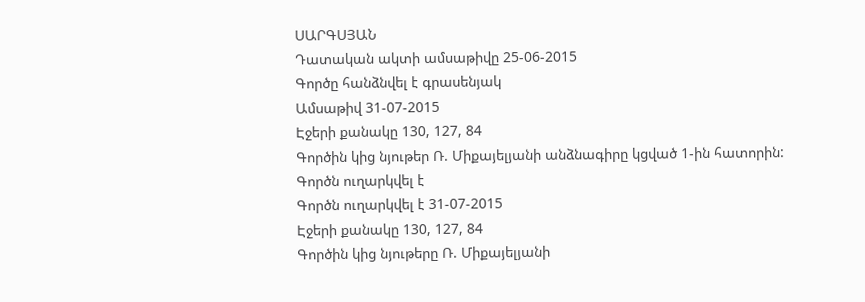ՍԱՐԳՍՅԱՆ
Դատական ակտի ամսաթիվը 25-06-2015
Գործը հանձնվել է գրասենյակ
Ամսաթիվ 31-07-2015
Էջերի քանակը 130, 127, 84
Գործին կից նյութեր Ռ. Միքայելյանի անձնագիրը կցված 1-ին հատորին:
Գործն ուղարկվել է
Գործն ուղարկվել է 31-07-2015
Էջերի քանակը 130, 127, 84
Գործին կից նյութերը Ռ. Միքայելյանի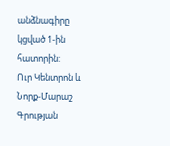անձնագիրը կցված 1-ին հատորին:
Ուր Կենտրոն և Նորք-Մարաշ
Գրության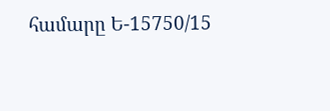համարը Ե-15750/15